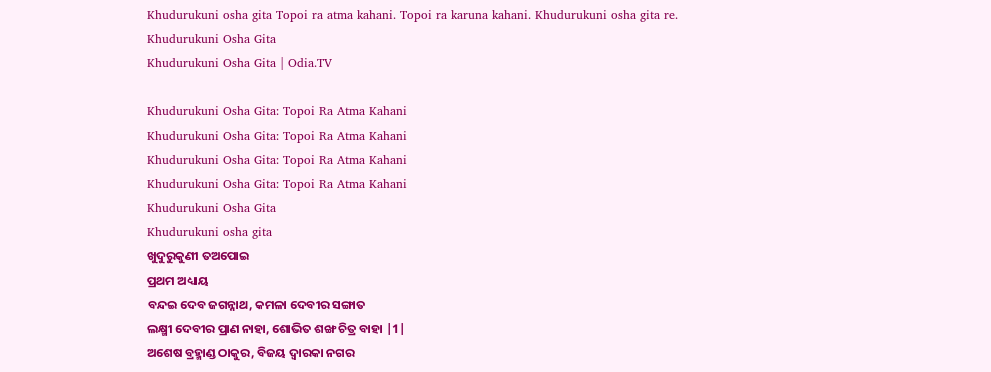Khudurukuni osha gita Topoi ra atma kahani. Topoi ra karuna kahani. Khudurukuni osha gita re.
Khudurukuni Osha Gita
Khudurukuni Osha Gita | Odia.TV

Khudurukuni Osha Gita: Topoi Ra Atma Kahani
Khudurukuni Osha Gita: Topoi Ra Atma Kahani
Khudurukuni Osha Gita: Topoi Ra Atma Kahani
Khudurukuni Osha Gita: Topoi Ra Atma Kahani
Khudurukuni Osha Gita
Khudurukuni osha gita
ଖୁଦୁରୁକୁଣୀ ତଅପୋଇ
ପ୍ରଥମ ଅଧ୍ୟାୟ
ବନ୍ଦଇ ଦେବ ଜଗନ୍ନାଥ, କମଳା ଦେବୀର ସଙ୍ଗାତ
ଲକ୍ଷ୍ମୀ ଦେବୀର ପ୍ରାଣ ନାହା, ଶୋଭିତ ଶଙ୍ଖ ଚିତ୍ର ବାହା |1|
ଅଶେଷ ବ୍ରହ୍ମାଣ୍ଡ ଠାକୁର, ବିଜୟ ଦ୍ଵାରକା ନଗର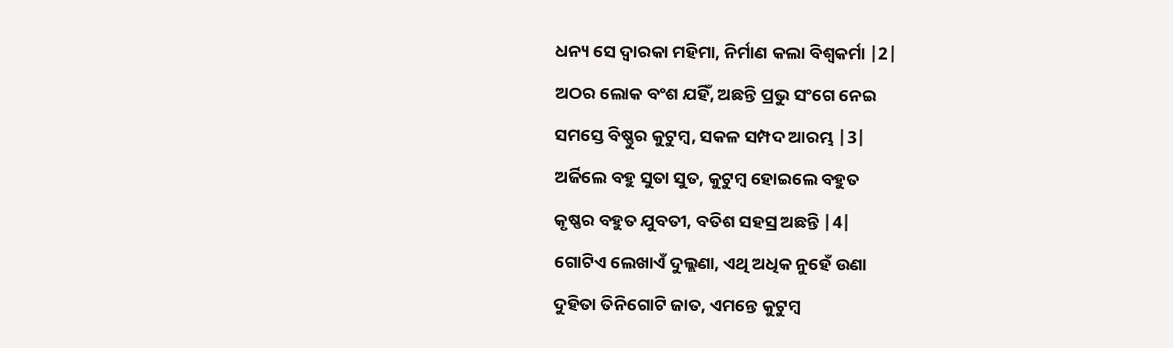ଧନ୍ୟ ସେ ଦ୍ଵାରକା ମହିମା, ନିର୍ମାଣ କଲା ବିଶ୍ୱକର୍ମା |2|
ଅଠର ଲୋକ ବଂଶ ଯହିଁ, ଅଛନ୍ତି ପ୍ରଭୁ ସଂଗେ ନେଇ
ସମସ୍ତେ ବିଷ୍ଣୁର କୁଟୁମ୍ବ, ସକଳ ସମ୍ପଦ ଆରମ୍ଭ |3|
ଅର୍ଜିଲେ ବହୁ ସୁତା ସୁତ, କୁଟୁମ୍ବ ହୋଇଲେ ବହୁତ
କୃଷ୍ଣର ବହୁତ ଯୁବତୀ, ବତିଶ ସହସ୍ର ଅଛନ୍ତି |4|
ଗୋଟିଏ ଲେଖାଏଁ ଦୁଲ୍ଲଣା, ଏଥି ଅଧିକ ନୁହେଁ ଉଣା
ଦୁହିତା ତିନିଗୋଟି ଜାତ, ଏମନ୍ତେ କୁଟୁମ୍ବ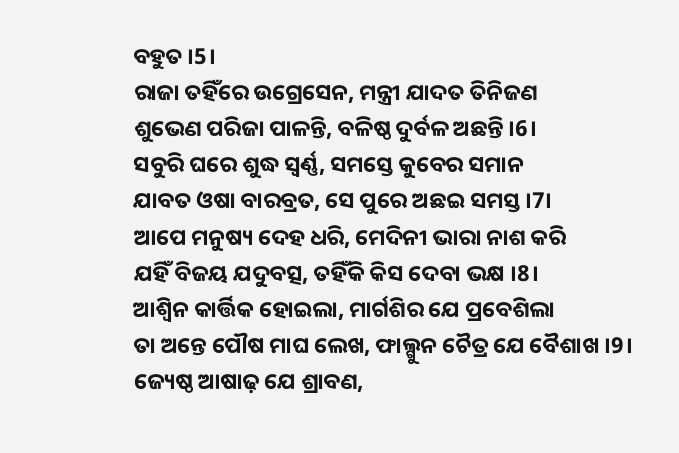ବହୁତ ।5।
ରାଜା ତହିଁରେ ଉଗ୍ରେସେନ, ମନ୍ତ୍ରୀ ଯାଦତ ତିନିଜଣ
ଶୁଭେଣ ପରିଜା ପାଳନ୍ତି, ବଳିଷ୍ଠ ଦୁର୍ବଳ ଅଛନ୍ତି ।6।
ସବୁରି ଘରେ ଶୁଦ୍ଧ ସ୍ୱର୍ଣ୍ଣ, ସମସ୍ତେ କୁବେର ସମାନ
ଯାବତ ଓଷା ବାରବ୍ରତ, ସେ ପୁରେ ଅଛଇ ସମସ୍ତ ।7।
ଆପେ ମନୁଷ୍ୟ ଦେହ ଧରି, ମେଦିନୀ ଭାରା ନାଶ କରି
ଯହିଁ ବିଜୟ ଯଦୁବତ୍ସ, ତହିଁକି କିସ ଦେବା ଭକ୍ଷ ।8।
ଆଶ୍ୱିନ କାର୍ତ୍ତିକ ହୋଇଲା, ମାର୍ଗଶିର ଯେ ପ୍ରବେଶିଲା
ତା ଅନ୍ତେ ପୌଷ ମାଘ ଲେଖ, ଫାଲ୍ଗୁନ ଚୈତ୍ର ଯେ ବୈଶାଖ ।9।
ଜ୍ୟେଷ୍ଠ ଆଷାଢ଼ ଯେ ଶ୍ରାବଣ,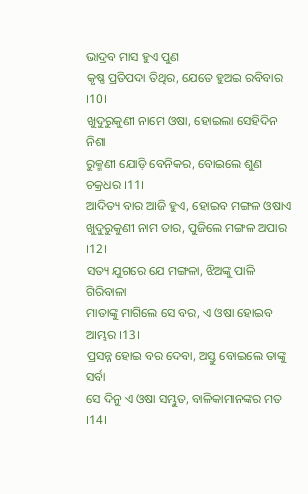ଭାଦ୍ରବ ମାସ ହୁଏ ପୁଣ
କୃଷ୍ଣ ପ୍ରତିପଦା ତିଥିର, ଯେତେ ହୁଅଇ ରବିବାର ।10।
ଖୁଦୁରୁକୁଣୀ ନାମେ ଓଷା, ହୋଇଲା ସେହିଦିନ ନିଶା
ରୁକ୍ମଣୀ ଯୋଡ଼ି ବେନିକର, ବୋଇଲେ ଶୁଣ ଚକ୍ରଧର ।11।
ଆଦିତ୍ୟ ବାର ଆଜି ହୁଏ, ହୋଇବ ମଙ୍ଗଳ ଓଷାଏ
ଖୁଦୁରୁକୁଣୀ ନାମ ତାର, ପୁଜିଲେ ମଙ୍ଗଳ ଅପାର ।12।
ସତ୍ୟ ଯୁଗରେ ଯେ ମଙ୍ଗଳା, ଝିଅଙ୍କୁ ପାଳି ଗିରିବାଳା
ମାତାଙ୍କୁ ମାଗିଲେ ସେ ବର, ଏ ଓଷା ହୋଇବ ଆମ୍ଭର ।13।
ପ୍ରସନ୍ନ ହୋଇ ବର ଦେବା, ଅସ୍ତୁ ବୋଇଲେ ତାଙ୍କୁ ସର୍ବା
ସେ ଦିନୁ ଏ ଓଷା ସମ୍ଭୁତ, ବାଳିକାମାନଙ୍କର ମତ ।14।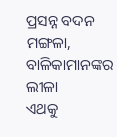ପ୍ରସନ୍ନ ବଦନ ମଙ୍ଗଳା, ବାଳିକାମାନଙ୍କର ଲୀଳା
ଏଥକୁ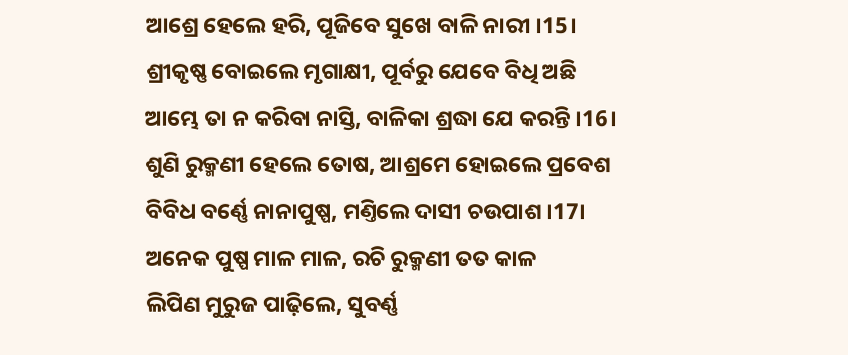ଆଶ୍ରେ ହେଲେ ହରି, ପୂଜିବେ ସୁଖେ ବାଳି ନାରୀ ।15।
ଶ୍ରୀକୃଷ୍ଣ ବୋଇଲେ ମୃଗାକ୍ଷୀ, ପୂର୍ବରୁ ଯେବେ ବିଧି ଅଛି
ଆମ୍ଭେ ତା ନ କରିବା ନାସ୍ତି, ବାଳିକା ଶ୍ରଦ୍ଧା ଯେ କରନ୍ତି ।16।
ଶୁଣି ରୁକ୍ମଣୀ ହେଲେ ତୋଷ, ଆଶ୍ରମେ ହୋଇଲେ ପ୍ରବେଶ
ବିବିଧ ବର୍ଣ୍ଣେ ନାନାପୁଷ୍ପ, ମଣ୍ତିଲେ ଦାସୀ ଚଉପାଶ ।17।
ଅନେକ ପୁଷ୍ପ ମାଳ ମାଳ, ରଚି ରୁକ୍ମଣୀ ତତ କାଳ
ଲିପିଣ ମୁରୁଜ ପାଢ଼ିଲେ, ସୁବର୍ଣ୍ଣ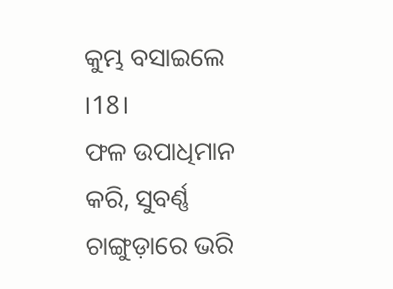କୁମ୍ଭ ବସାଇଲେ ।18।
ଫଳ ଉପାଧିମାନ କରି, ସୁବର୍ଣ୍ଣ ଚାଙ୍ଗୁଡ଼ାରେ ଭରି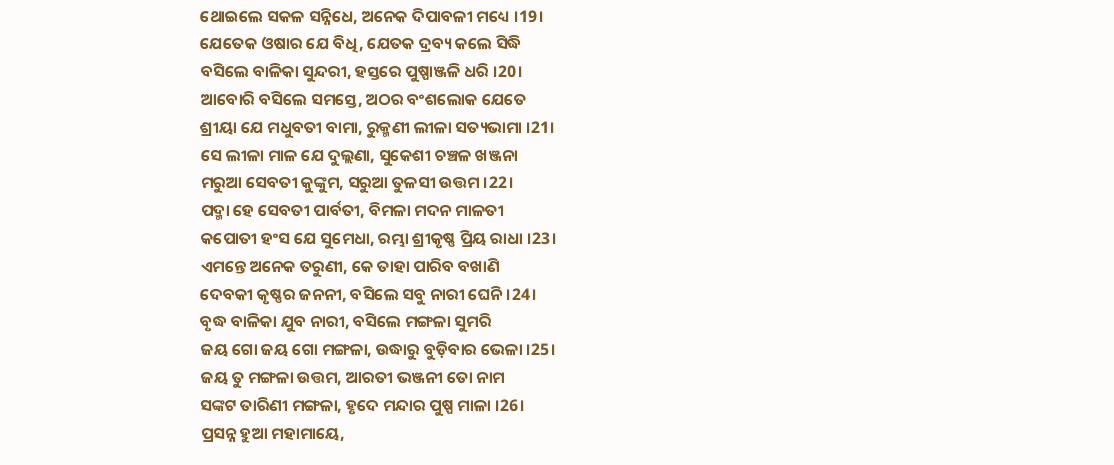ଥୋଇଲେ ସକଳ ସନ୍ନିଧେ, ଅନେକ ଦିପାବଳୀ ମଧ୍ୟେ ।19।
ଯେତେକ ଓଷାର ଯେ ବିଧି, ଯେତକ ଦ୍ରବ୍ୟ କଲେ ସିଦ୍ଧି
ବସିଲେ ବାଳିକା ସୁନ୍ଦରୀ, ହସ୍ତରେ ପୁଷ୍ପାଞ୍ଜଳି ଧରି ।20।
ଆବୋରି ବସିଲେ ସମସ୍ତେ, ଅଠର ବଂଶଲୋକ ଯେତେ
ଶ୍ରୀୟା ଯେ ମଧୁବତୀ ବାମା, ରୁକ୍ମଣୀ ଲୀଳା ସତ୍ୟଭାମା ।21।
ସେ ଲୀଳା ମାଳ ଯେ ଦୁଲ୍ଲଣା, ସୁକେଶୀ ଚଞ୍ଚଳ ଖଞ୍ଜନା
ମରୁଆ ସେବତୀ କୁଙ୍କୁମ, ସରୁଆ ତୁଳସୀ ଉତ୍ତମ ।22।
ପଦ୍ମା ହେ ସେବତୀ ପାର୍ବତୀ, ବିମଳା ମଦନ ମାଳତୀ
କପୋତୀ ହଂସ ଯେ ସୁମେଧା, ରମ୍ଭା ଶ୍ରୀକୃଷ୍ଣ ପ୍ରିୟ ରାଧା ।23।
ଏମନ୍ତେ ଅନେକ ତରୁଣୀ, କେ ତାହା ପାରିବ ବଖାଣି
ଦେବକୀ କୃଷ୍ଣର ଜନନୀ, ବସିଲେ ସବୁ ନାରୀ ଘେନି ।24।
ବୃଦ୍ଧ ବାଳିକା ଯୁବ ନାରୀ, ବସିଲେ ମଙ୍ଗଳା ସୁମରି
ଜୟ ଗୋ ଜୟ ଗୋ ମଙ୍ଗଳା, ଉଦ୍ଧାରୁ ବୁଡ଼ିବାର ଭେଳା ।25।
ଜୟ ତୁ ମଙ୍ଗଳା ଉତ୍ତମ, ଆରତୀ ଭଞ୍ଜନୀ ତୋ ନାମ
ସଙ୍କଟ ତାରିଣୀ ମଙ୍ଗଳା, ହୃଦେ ମନ୍ଦାର ପୁଷ୍ପ ମାଳା ।26।
ପ୍ରସନ୍ନ ହୁଆ ମହାମାୟେ,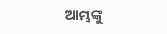ଆମ୍ଭଙ୍କୁ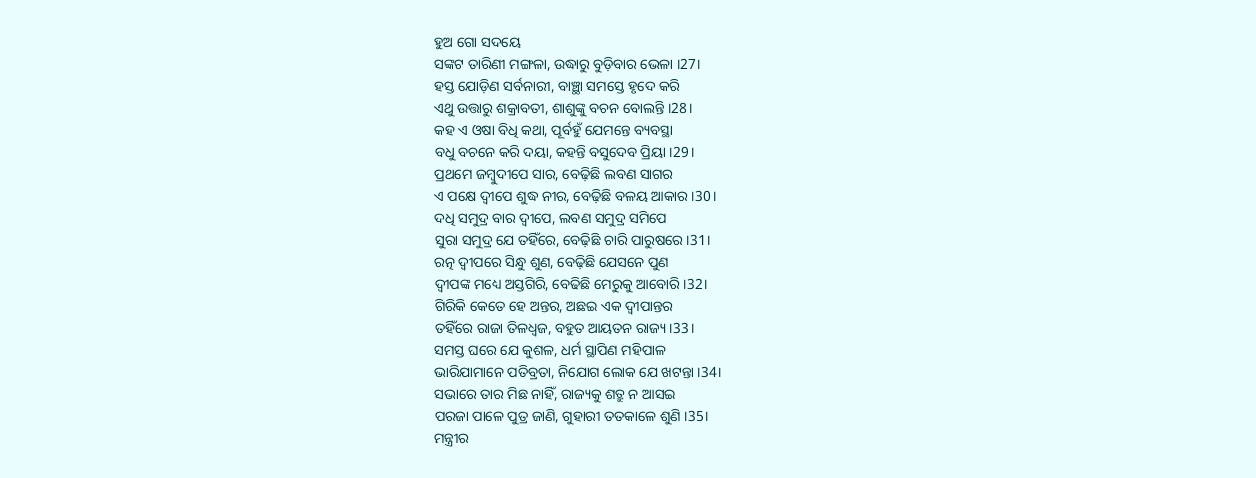ହୁଅ ଗୋ ସଦୟେ
ସଙ୍କଟ ତାରିଣୀ ମଙ୍ଗଳା, ଉଦ୍ଧାରୁ ବୁଡ଼ିବାର ଭେଳା ।27।
ହସ୍ତ ଯୋଡ଼ିଣ ସର୍ବନାରୀ, ବାଞ୍ଛା ସମସ୍ତେ ହୃଦେ କରି
ଏଥୁ ଉତ୍ତାରୁ ଶକ୍ରାବତୀ, ଶାଶୁଙ୍କୁ ବଚନ ବୋଲନ୍ତି ।28।
କହ ଏ ଓଷା ବିଧି କଥା, ପୂର୍ବହୁଁ ଯେମନ୍ତେ ବ୍ୟବସ୍ଥା
ବଧୁ ବଚନେ କରି ଦୟା, କହନ୍ତି ବସୁଦେବ ପ୍ରିୟା ।29।
ପ୍ରଥମେ ଜମ୍ବୁଦୀପେ ସାର, ବେଢ଼ିଛି ଲବଣ ସାଗର
ଏ ପକ୍ଷେ ଦ୍ୱୀପେ ଶୁଦ୍ଧ ନୀର, ବେଢ଼ିଛି ବଳୟ ଆକାର ।30।
ଦଧି ସମୁଦ୍ର ବାର ଦ୍ୱୀପେ, ଲବଣ ସମୁଦ୍ର ସମିପେ
ସୁରା ସମୁଦ୍ର ଯେ ତହିଁରେ, ବେଢ଼ିଛି ଚାରି ପାରୁଷରେ ।31।
ରତ୍ନ ଦ୍ୱୀପରେ ସିନ୍ଧୁ ଶୁଣ, ବେଢ଼ିଛି ଯେସନେ ପୁଣ
ଦ୍ୱୀପଙ୍କ ମଧ୍ୟେ ଅସ୍ତଗିରି, ବେଢିଛି ମେରୁକୁ ଆବୋରି ।32।
ଗିରିକି କେତେ ହେ ଅନ୍ତର, ଅଛଇ ଏକ ଦ୍ୱୀପାନ୍ତର
ତହିଁରେ ରାଜା ତିଳଧ୍ୱଜ, ବହୁତ ଆୟତନ ରାଜ୍ୟ ।33।
ସମସ୍ତ ଘରେ ଯେ କୁଶଳ, ଧର୍ମ ସ୍ଥାପିଣ ମହିପାଳ
ଭାରିଯାମାନେ ପତିବ୍ରତା, ନିଯୋଗ ଲୋକ ଯେ ଖଟନ୍ତା ।34।
ସଭାରେ ତାର ମିଛ ନାହିଁ, ରାଜ୍ୟକୁ ଶତ୍ରୁ ନ ଆସଇ
ପରଜା ପାଳେ ପୁତ୍ର ଜାଣି, ଗୁହାରୀ ତତକାଳେ ଶୁଣି ।35।
ମନ୍ତ୍ରୀର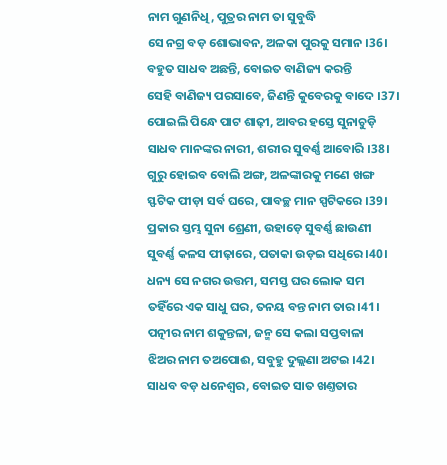ନାମ ଗୁଣନିଧି, ପୁତ୍ରର ନାମ ତା ସୁବୁଦ୍ଧି
ସେ ନଗ୍ର ବଡ଼ ଶୋଭାବନ, ଅଳକା ପୁରକୁ ସମାନ ।36।
ବହୁତ ସାଧବ ଅଛନ୍ତି, ବୋଇତ ବାଣିଜ୍ୟ କରନ୍ତି
ସେହି ବାଣିଜ୍ୟ ପରସାବେ, ଜିଣନ୍ତି କୁବେରକୁ ବାଦେ ।37।
ପୋଇଲି ପିନ୍ଧେ ପାଟ ଶାଢ଼ୀ, ଆବର ହସ୍ତେ ସୁନାଚୁଡ଼ି
ସାଧବ ମାନଙ୍କର ନାରୀ, ଶରୀର ସୁବର୍ଣ୍ଣ ଆବୋରି ।38।
ଗୁରୁ ହୋଇବ ବୋଲି ଅଙ୍ଗ, ଅଳଙ୍କାରକୁ ମଣେ ଖଙ୍ଗ
ସ୍ଫଟିକ ପୀଡ଼ା ସର୍ବ ଘରେ, ପାବଚ୍ଛ ମାନ ସ୍ପଟିକରେ ।39।
ପ୍ରକାର ସ୍ତମ୍ଭ ସୁନା ଶ୍ରେଣୀ, ଉହାଡ଼େ ସୁବର୍ଣ୍ଣ ଛାଉଣୀ
ସୁବର୍ଣ୍ଣ କଳସ ପୀଢ଼ାରେ, ପତାକା ଉଡ଼ଇ ସଧିରେ ।40।
ଧନ୍ୟ ସେ ନଗର ଉତ୍ତମ, ସମସ୍ତ ଘର ଲୋକ ସମ
ତହିଁରେ ଏକ ସାଧୁ ଘର, ତନୟ ବନ୍ତ ନାମ ତାର ।41।
ପତ୍ନୀର ନାମ ଶକୁନ୍ତଳା, ଜନ୍ମ ସେ କଲା ସପ୍ତବାଳା
ଝିଅର ନାମ ତଅପୋଈ, ସବୁହୁ ଦୁଲ୍ଲଣା ଅଟଇ ।42।
ସାଧବ ବଡ଼ ଧନେଶ୍ୱର, ବୋଇତ ସାତ ଖଣ୍ତତାର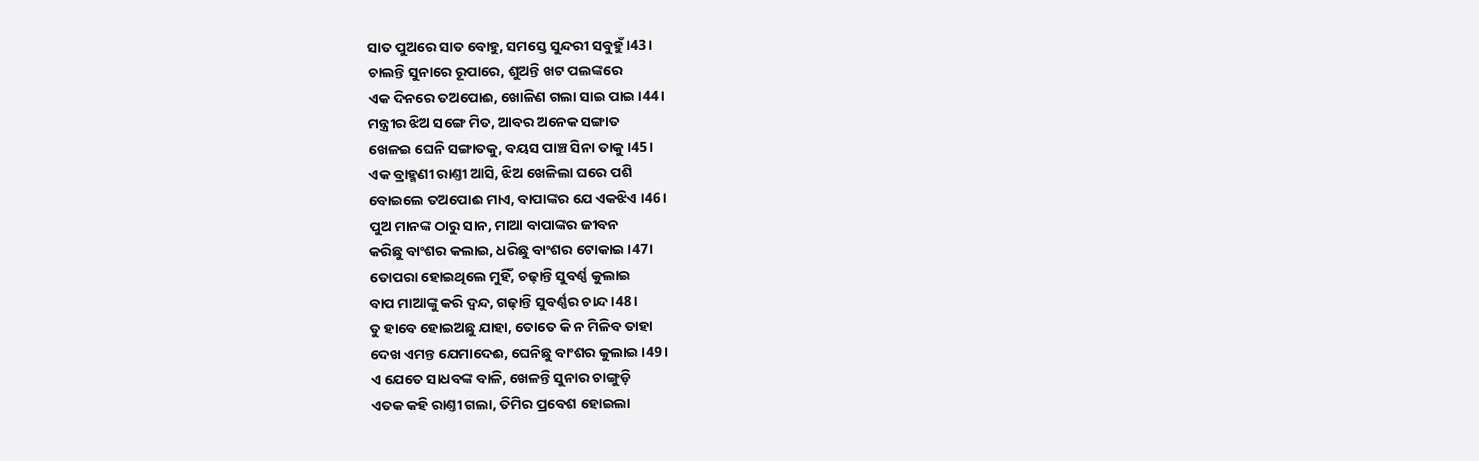ସାତ ପୁଅରେ ସାତ ବୋହୁ, ସମସ୍ତେ ସୁନ୍ଦରୀ ସବୁହୁଁ ।43।
ଚାଲନ୍ତି ସୁନାରେ ରୂପାରେ, ଶୁଅନ୍ତି ଖଟ ପଲଙ୍କରେ
ଏକ ଦିନରେ ତଅପୋଈ, ଖୋଳିଣ ଗଲା ସାଇ ପାଇ ।44।
ମନ୍ତ୍ରୀର ଝିଅ ସଙ୍ଗେ ମିତ, ଆବର ଅନେକ ସଙ୍ଗାତ
ଖେଳଇ ଘେନି ସଙ୍ଗାତକୁ, ବୟସ ପାଞ୍ଚ ସିନା ତାକୁ ।45।
ଏକ ବ୍ରାହ୍ମଣୀ ରାଣ୍ତୀ ଆସି, ଝିଅ ଖେଳିଲା ଘରେ ପଶି
ବୋଇଲେ ତଅପୋଈ ମାଏ, ବାପାଙ୍କର ଯେ ଏକଝିଏ ।46।
ପୁଅ ମାନଙ୍କ ଠାରୁ ସାନ, ମାଆ ବାପାଙ୍କର ଜୀବନ
କରିଛୁ ବାଂଶର କଲାଇ, ଧରିଛୁ ବାଂଶର ଟୋକାଇ ।47।
ତୋପରା ହୋଇଥିଲେ ମୁହିଁ, ଚଢ଼ାନ୍ତି ସୁବର୍ଣ୍ଣ କୁଲାଇ
ବାପ ମାଆଙ୍କୁ କରି ଦ୍ୱନ୍ଦ, ଗଢ଼ାନ୍ତି ସୁବର୍ଣ୍ଣର ଚାନ୍ଦ ।48।
ତୁ ହାବେ ହୋଇଅଛୁ ଯାହା, ତୋତେ କି ନ ମିଳିବ ତାହା
ଦେଖ ଏମନ୍ତ ଯେମାଦେଈ, ଘେନିଛୁ ବାଂଶର କୁଲାଇ ।49।
ଏ ଯେତେ ସାଧବଙ୍କ ବାଳି, ଖେଳନ୍ତି ସୁନାର ଚାଙ୍ଗୁଡ଼ି
ଏତକ କହି ରାଣ୍ତୀ ଗଲା, ତିମିର ପ୍ରବେଶ ହୋଇଲା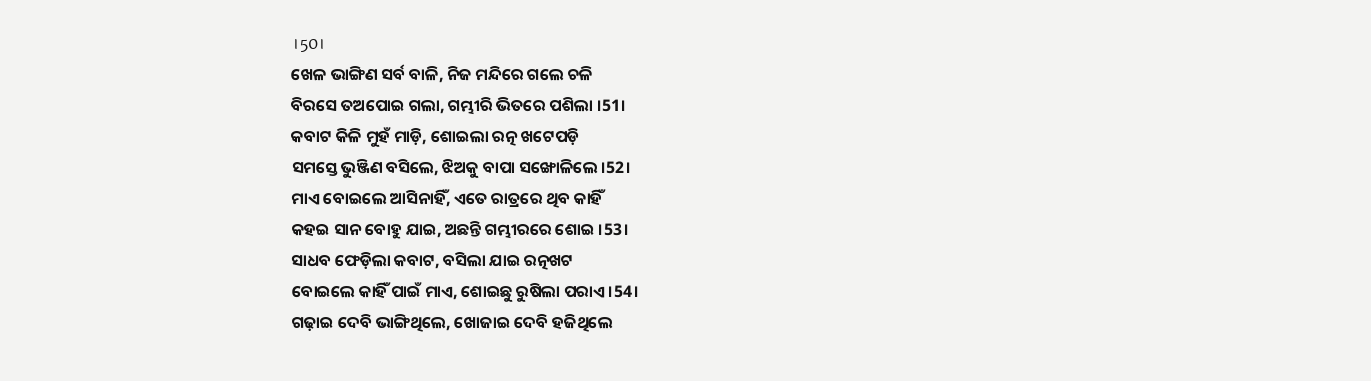।50।
ଖେଳ ଭାଙ୍ଗିଣ ସର୍ବ ବାଳି, ନିଜ ମନ୍ଦିରେ ଗଲେ ଚଳି
ବିରସେ ତଅପୋଇ ଗଲା, ଗମ୍ଭୀରି ଭିତରେ ପଶିଲା ।51।
କବାଟ କିଳି ମୁହଁ ମାଡ଼ି, ଶୋଇଲା ରତ୍ନ ଖଟେପଡ଼ି
ସମସ୍ତେ ଭୁଞ୍ଜିଣ ବସିଲେ, ଝିଅକୁ ବାପା ସଙ୍ଖୋଳିଲେ ।52।
ମାଏ ବୋଇଲେ ଆସିନାହିଁ, ଏତେ ରାତ୍ରରେ ଥିବ କାହିଁ
କହଇ ସାନ ବୋହୁ ଯାଇ, ଅଛନ୍ତି ଗମ୍ଭୀରରେ ଶୋଇ ।53।
ସାଧବ ଫେଡ଼ିଲା କବାଟ, ବସିଲା ଯାଇ ରତ୍ନଖଟ
ବୋଇଲେ କାହିଁ ପାଇଁ ମାଏ, ଶୋଇଛୁ ରୁଷିଲା ପରାଏ ।54।
ଗଢ଼ାଇ ଦେବି ଭାଙ୍ଗିଥିଲେ, ଖୋଜାଇ ଦେବି ହଜିଥିଲେ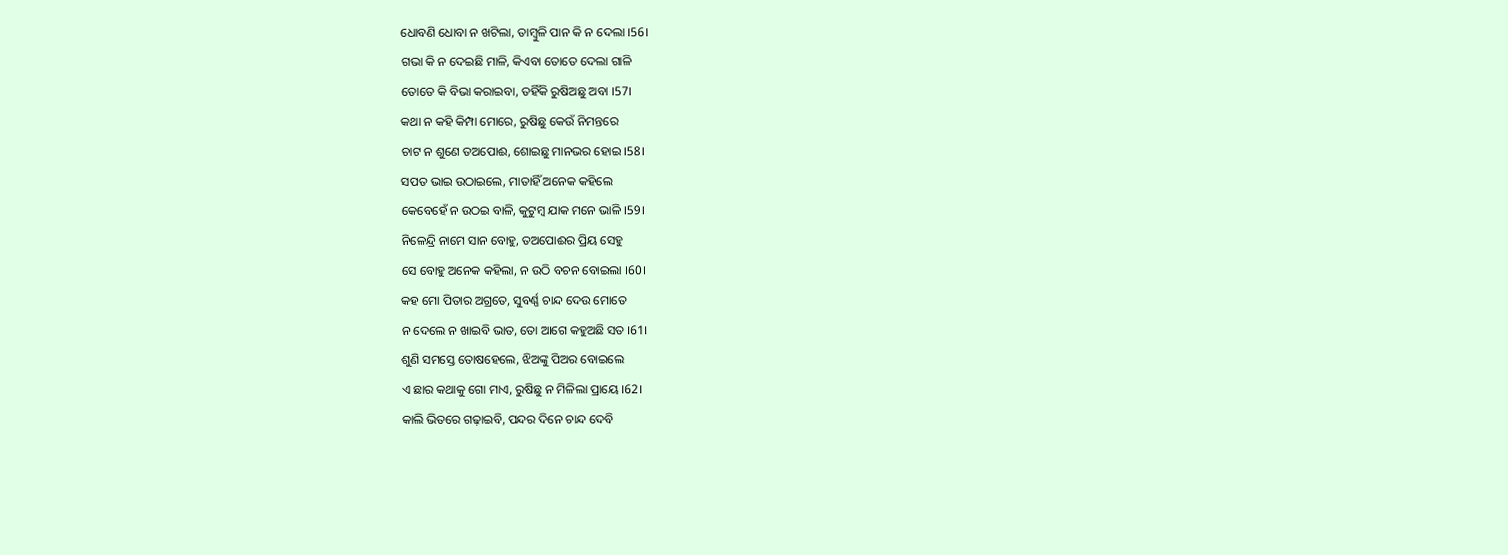ଧୋବଣି ଧୋବା ନ ଖଟିଲା, ତାମ୍ବୁଳି ପାନ କି ନ ଦେଲା ।56।
ଗଭା କି ନ ଦେଇଛି ମାଳି, କିଏବା ତୋତେ ଦେଲା ଗାଳି
ତୋତେ କି ବିଭା କରାଇବା, ତହିଁକି ରୁଷିଅଛୁ ଅବା ।57।
କଥା ନ କହି କିମ୍ପା ମୋରେ, ରୁଷିଛୁ କେଉଁ ନିମନ୍ତରେ
ଚାଟ ନ ଶୁଣେ ତଅପୋଈ, ଶୋଇଛୁ ମାନଭର ହୋଇ ।58।
ସପତ ଭାଇ ଉଠାଇଲେ, ମାତାହିଁ ଅନେକ କହିଲେ
କେବେହେଁ ନ ଉଠଇ ବାଳି, କୁଟୁମ୍ବ ଯାକ ମନେ ଭାଳି ।59।
ନିଳେନ୍ଦ୍ରି ନାମେ ସାନ ବୋହୁ, ତଅପୋଈର ପ୍ରିୟ ସେହୁ
ସେ ବୋହୁ ଅନେକ କହିଲା, ନ ଉଠି ବଚନ ବୋଇଲା ।60।
କହ ମୋ ପିତାର ଅଗ୍ରତେ, ସୁବର୍ଣ୍ଣ ଚାନ୍ଦ ଦେଉ ମୋତେ
ନ ଦେଲେ ନ ଖାଇବି ଭାତ, ତୋ ଆଗେ କହୁଅଛି ସତ ।61।
ଶୁଣି ସମସ୍ତେ ତୋଷହେଲେ, ଝିଅଙ୍କୁ ପିଅର ବୋଇଲେ
ଏ ଛାର କଥାକୁ ଗୋ ମାଏ, ରୁଷିଛୁ ନ ମିଳିଲା ପ୍ରାୟେ ।62।
କାଲି ଭିତରେ ଗଢ଼ାଇବି, ପନ୍ଦର ଦିନେ ଚାନ୍ଦ ଦେବି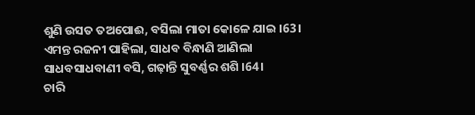ଶୁଣି ଉସତ ତଅପୋଈ, ବସିଲା ମାତା କୋଳେ ଯାଇ ।63।
ଏମନ୍ତ ରଜନୀ ପାହିଲା, ସାଧବ ବିନ୍ଧାଣି ଆଣିଲା
ସାଧବସାଧବାଣୀ ବସି, ଗଢ଼ାନ୍ତି ସୁବର୍ଣ୍ଣର ଶଶି ।64।
ଚାରି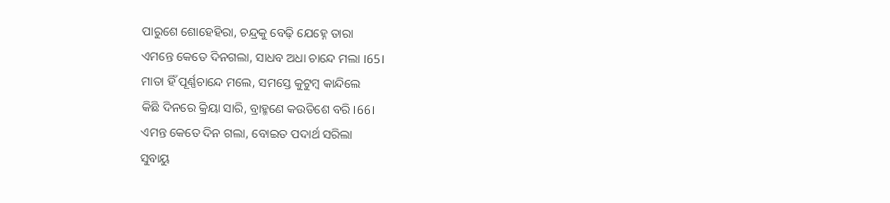ପାରୁଶେ ଶୋହେହିରା, ଚନ୍ଦ୍ରକୁ ବେଢ଼ି ଯେହ୍ନେ ତାରା
ଏମନ୍ତେ କେତେ ଦିନଗଲା, ସାଧବ ଅଧା ଚାନ୍ଦେ ମଲା ।65।
ମାତା ହିଁ ପୂର୍ଣ୍ଣଚାନ୍ଦେ ମଲେ, ସମସ୍ତେ କୁଟୁମ୍ବ କାନ୍ଦିଲେ
କିଛି ଦିନରେ କ୍ରିୟା ସାରି, ବ୍ରାହ୍ମଣେ କଉତିଶେ ବରି ।66।
ଏମନ୍ତ କେତେ ଦିନ ଗଲା, ବୋଇତ ପଦାର୍ଥ ସରିଲା
ସୁବାୟୁ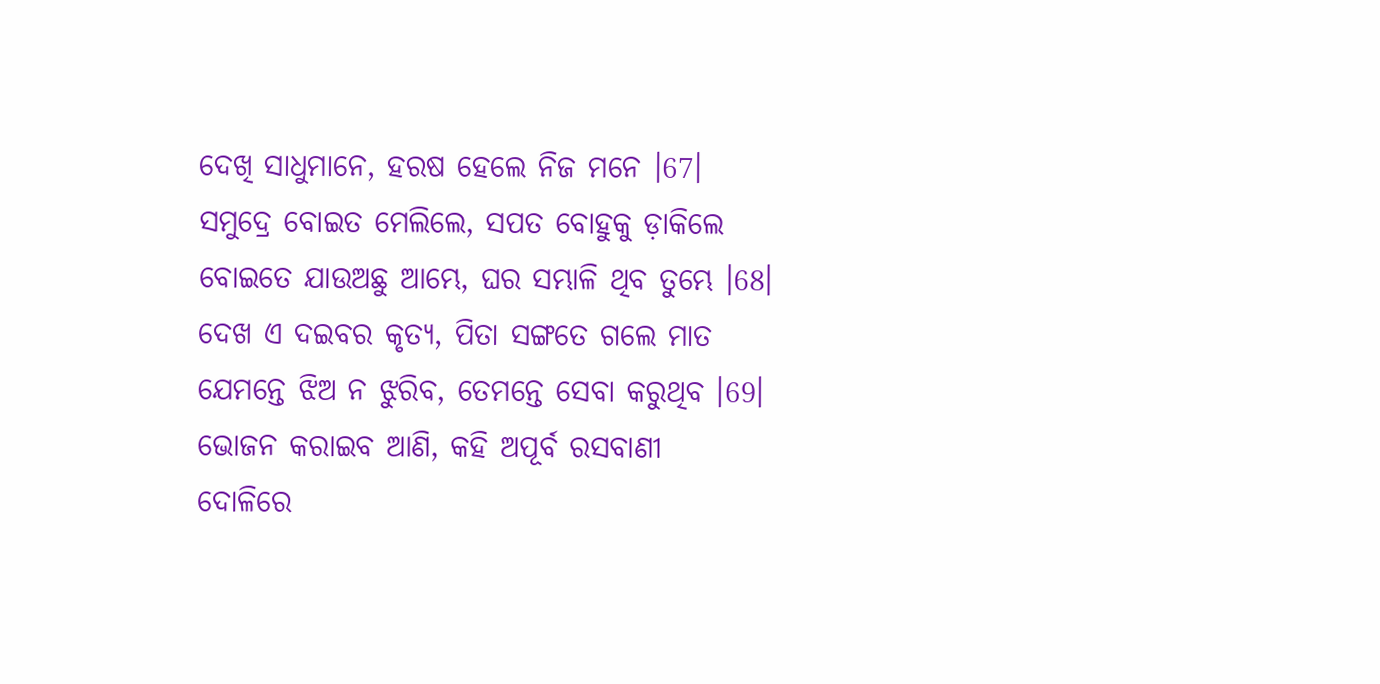ଦେଖି ସାଧୁମାନେ, ହରଷ ହେଲେ ନିଜ ମନେ ।67।
ସମୁଦ୍ରେ ବୋଇତ ମେଲିଲେ, ସପତ ବୋହୁକୁ ଡ଼ାକିଲେ
ବୋଇତେ ଯାଉଅଛୁ ଆମ୍ଭେ, ଘର ସମ୍ଭାଳି ଥିବ ତୁମ୍ଭେ ।68।
ଦେଖ ଏ ଦଇବର କୃତ୍ୟ, ପିତା ସଙ୍ଗତେ ଗଲେ ମାତ
ଯେମନ୍ତେ ଝିଅ ନ ଝୁରିବ, ତେମନ୍ତେ ସେବା କରୁଥିବ ।69।
ଭୋଜନ କରାଇବ ଆଣି, କହି ଅପୂର୍ବ ରସବାଣୀ
ଦୋଳିରେ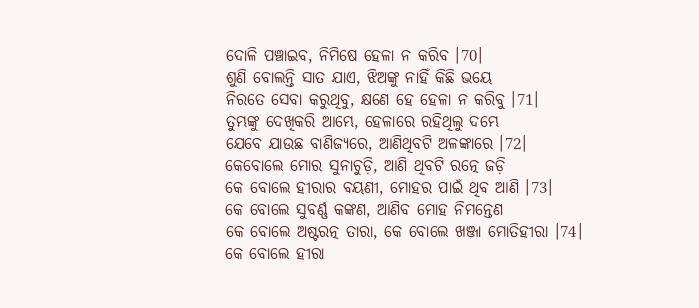ଦୋଳି ପଞ୍ଚାଇବ, ନିମିଷେ ହେଳା ନ କରିବ ।70।
ଶୁଣି ବୋଲନ୍ତି ସାତ ଯାଏ, ଝିଅଙ୍କୁ ନାହିଁ କିଛି ଭୟେ
ନିରତେ ସେବା କରୁଥିବୁ, କ୍ଷଣେ ହେ ହେଳା ନ କରିବୁ ।71।
ତୁମ୍ଭଙ୍କୁ ଦେଖିକରି ଆମ୍ଭେ, ହେଳାରେ ରହିଥିଲୁ ଦମ୍ଭେ
ଯେବେ ଯାଉଛ ବାଣିଜ୍ୟରେ, ଆଣିଥିବଟି ଅଳଙ୍କାରେ ।72।
କେବୋଲେ ମୋର ସୁନାଚୁଡ଼ି, ଆଣି ଥିବଟି ରତ୍ନେ ଜଡ଼ି
କେ ବୋଲେ ହୀରାର ବୟଣୀ, ମୋହର ପାଇଁ ଥିବ ଆଣି ।73।
କେ ବୋଲେ ସୁବର୍ଣ୍ଣ କଙ୍କଣ, ଆଣିବ ମୋହ ନିମନ୍ତେଣ
କେ ବୋଲେ ଅଷ୍ଟରତ୍ନ ତାରା, କେ ବୋଲେ ଖଞ୍ଜା ମୋତିହୀରା ।74।
କେ ବୋଲେ ହୀରା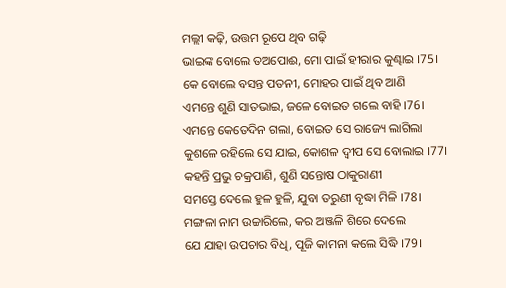ମଲ୍ଲୀ କଢ଼ି, ଉତ୍ତମ ରୂପେ ଥିବ ଗଢ଼ି
ଭାଇଙ୍କ ବୋଲେ ତଅପୋଈ, ମୋ ପାଇଁ ହୀରାର କୁଣ୍ଢାଇ ।75।
କେ ବୋଲେ ବସନ୍ତ ପତନୀ, ମୋହର ପାଇଁ ଥିବ ଆଣି
ଏମନ୍ତେ ଶୁଣି ସାତଭାଇ, ଜଳେ ବୋଇତ ଗଲେ ବାହି ।76।
ଏମନ୍ତେ କେତେଦିନ ଗଲା, ବୋଇତ ସେ ରାଜ୍ୟେ ଲାଗିଲା
କୁଶଳେ ରହିଲେ ସେ ଯାଇ, କୋଶଳ ଦ୍ୱୀପ ସେ ବୋଲାଇ ।77।
କହନ୍ତି ପ୍ରଭୁ ଚକ୍ରପାଣି, ଶୁଣି ସନ୍ତୋଷ ଠାକୁରାଣୀ
ସମସ୍ତେ ଦେଲେ ହୁଳ ହୁଳି, ଯୁବା ତରୁଣୀ ବୃଦ୍ଧା ମିଳି ।78।
ମଙ୍ଗଳା ନାମ ଉଚ୍ଚାରିଲେ, କର ଅଞ୍ଜଳି ଶିରେ ଦେଲେ
ଯେ ଯାହା ଉପଚାର ବିଧି, ପୂଜି କାମନା କଲେ ସିଦ୍ଧି ।79।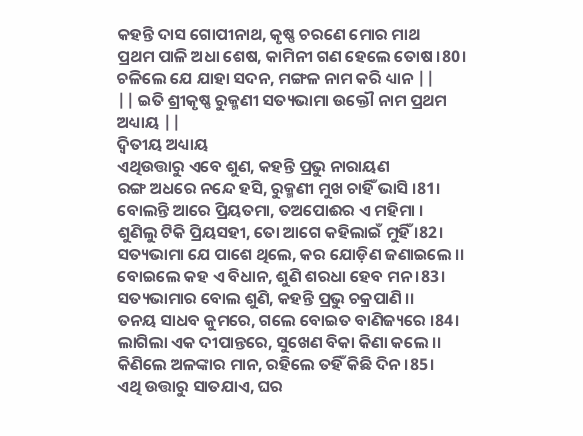କହନ୍ତି ଦାସ ଗୋପୀନାଥ, କୃଷ୍ଣ ଚରଣେ ମୋର ମାଥ
ପ୍ରଥମ ପାଳି ଅଧା ଶେଷ, କାମିନୀ ଗଣ ହେଲେ ତୋଷ ।80।
ଚଳିଲେ ଯେ ଯାହା ସଦନ, ମଙ୍ଗଳ ନାମ କରି ଧ୍ୟାନ ||
|| ଇତି ଶ୍ରୀକୃଷ୍ଣ ରୁକ୍ମଣୀ ସତ୍ୟଭାମା ଉକ୍ତୌ ନାମ ପ୍ରଥମ ଅଧ୍ୟାୟ ||
ଦ୍ୱିତୀୟ ଅଧ୍ୟାୟ
ଏଥିଉତ୍ତାରୁ ଏବେ ଶୁଣ, କହନ୍ତି ପ୍ରଭୁ ନାରାୟଣ
ରଙ୍ଗ ଅଧରେ ନନ୍ଦେ ହସି, ରୁକ୍ମଣୀ ମୁଖ ଚାହିଁ ଭାସି ।81।
ବୋଲନ୍ତି ଆରେ ପ୍ରିୟତମା, ତଅପୋଈର ଏ ମହିମା ।
ଶୁଣିଲୁ ଟିକି ପ୍ରିୟସହୀ, ତୋ ଆଗେ କହିଲାଇଁ ମୁହିଁ ।82।
ସତ୍ୟଭାମା ଯେ ପାଶେ ଥିଲେ, କର ଯୋଡ଼ିଣ ଜଣାଇଲେ ।।
ବୋଇଲେ କହ ଏ ବିଧାନ, ଶୁଣି ଶରଧା ହେବ ମନ ।83।
ସତ୍ୟଭାମାର ବୋଲ ଶୁଣି, କହନ୍ତି ପ୍ରଭୁ ଚକ୍ରପାଣି ।।
ତନୟ ସାଧବ କୁମରେ, ଗଲେ ବୋଇତ ବାଣିଜ୍ୟରେ ।84।
ଲାଗିଲା ଏକ ଦୀପାନ୍ତରେ, ସୁଖେଣ ବିକା କିଣା କଲେ ।।
କିଣିଲେ ଅଳଙ୍କାର ମାନ, ରହିଲେ ତହିଁ କିଛି ଦିନ ।85।
ଏଥି ଉତ୍ତାରୁ ସାତଯାଏ, ଘର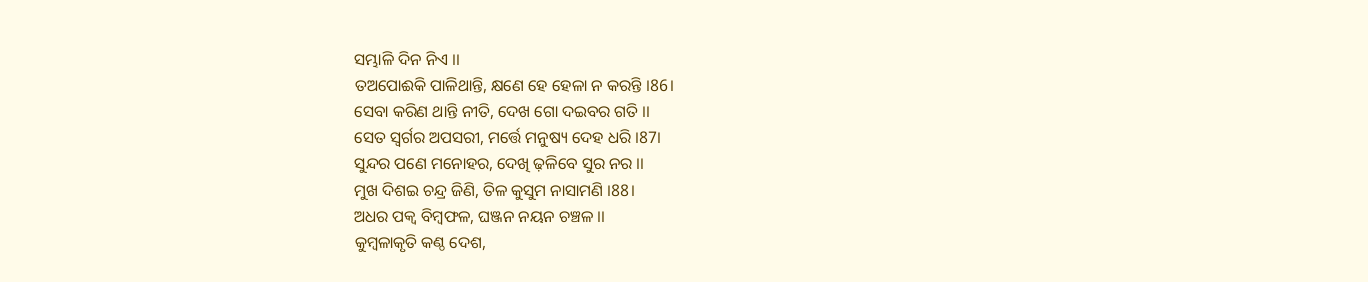ସମ୍ଭାଳି ଦିନ ନିଏ ।।
ତଅପୋଈକି ପାଳିଥାନ୍ତି, କ୍ଷଣେ ହେ ହେଳା ନ କରନ୍ତି ।86।
ସେବା କରିଣ ଥାନ୍ତି ନୀତି, ଦେଖ ଗୋ ଦଇବର ଗତି ।।
ସେତ ସ୍ୱର୍ଗର ଅପସରୀ, ମର୍ତ୍ତେ ମନୁଷ୍ୟ ଦେହ ଧରି ।87।
ସୁନ୍ଦର ପଣେ ମନୋହର, ଦେଖି ଢ଼ଳିବେ ସୁର ନର ।।
ମୁଖ ଦିଶଇ ଚନ୍ଦ୍ର ଜିଣି, ତିଳ କୁସୁମ ନାସାମଣି ।88।
ଅଧର ପକ୍ୱ ବିମ୍ବଫଳ, ଘଞ୍ଜନ ନୟନ ଚଞ୍ଚଳ ।।
କୁମ୍ବଳାକୃତି କଣ୍ଠ ଦେଶ,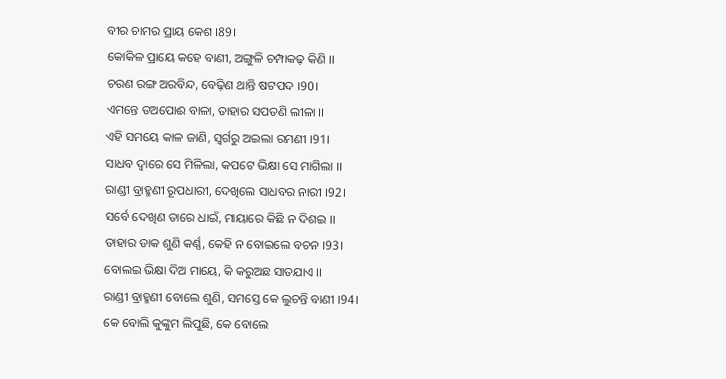ବୀର ଚାମର ପ୍ରାୟ କେଶ ।89।
କୋକିଳ ପ୍ରାୟେ କହେ ବାଣୀ, ଅଙ୍ଗୁଳି ଚମ୍ପାକଢ଼ କିଣି ।।
ଚରଣ ରଙ୍ଗ ଅରବିନ୍ଦ, ବେଢ଼ିଣ ଥାନ୍ତି ଷଟପଦ ।90।
ଏମନ୍ତେ ତଅପୋଈ ବାଳା, ତାହାର ସପତଣି ଲୀଳା ।।
ଏହି ସମୟେ କାଳ ଜାଣି, ସ୍ୱର୍ଗରୁ ଅଇଲା ରମଣୀ ।91।
ସାଧବ ଦ୍ୱାରେ ସେ ମିଳିଲା, କପଟେ ଭିକ୍ଷା ସେ ମାଗିଲା ।।
ରାଣ୍ଡୀ ବ୍ରାହ୍ମଣୀ ରୂପଧାରୀ, ଦେଖିଲେ ସାଧବର ନାରୀ ।92।
ସର୍ବେ ଦେଖିଣ ତାରେ ଧାଇଁ, ମାୟାରେ କିଛି ନ ଦିଶଇ ।।
ତାହାର ଡାକ ଶୁଣି କର୍ଣ୍ଣ, କେହି ନ ବୋଇଲେ ବଚନ ।93।
ବୋଲଇ ଭିକ୍ଷା ଦିଅ ମାୟେ, କି କରୁଅଛ ସାତଯାଏ ।।
ରାଣ୍ଡୀ ବ୍ରାହ୍ମଣୀ ବୋଲେ ଶୁଣି, ସମସ୍ତେ କେ ଲୁଚନ୍ତି ବାଣୀ ।94।
କେ ବୋଲି କୁଙ୍କୁମ ଲିପୁଛି, କେ ବୋଲେ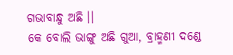ଗଭାବାନ୍ଧୁ ଅଛି ।।
କେ ବୋଲି ଭାଙ୍ଗୁ ଅଛି ଗୁଆ, ବ୍ରାହ୍ମଣୀ ଦଣ୍ଡେ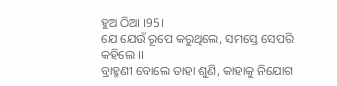ହୁଅ ଠିଆ ।95।
ଯେ ଯେଉଁ ରୂପେ କରୁଥିଲେ, ସମସ୍ତେ ସେପରି କହିଲେ ।।
ବ୍ରାହ୍ମଣୀ ବୋଲେ ତାହା ଶୁଣି, କାହାକୁ ନିଯୋଗ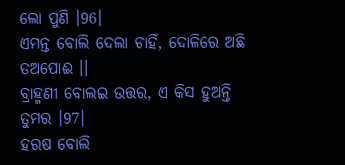ଲୋ ପୁଣି ।96।
ଏମନ୍ତ ବୋଲି ଦେଲା ଚାହିଁ, ଦୋଳିରେ ଅଛି ତଅପୋଈ ।।
ବ୍ରାହ୍ମଣୀ ବୋଲଇ ଉତ୍ତର, ଏ କିସ ହୁଅନ୍ତି ତୁମର ।97।
ହରଷ ବୋଲି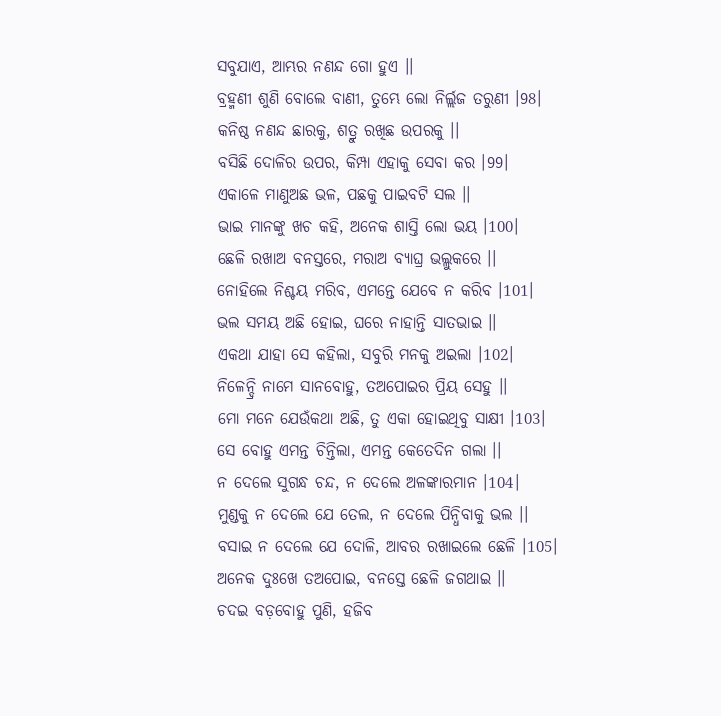ସବୁଯାଏ, ଆମ୍ଭର ନଣନ୍ଦ ଗୋ ହୁଏ ।।
ବ୍ରହ୍ମଣୀ ଶୁଣି ବୋଲେ ବାଣୀ, ତୁମ୍ଭେ ଲୋ ନିର୍ଲ୍ଲଜ ତରୁଣୀ ।98।
କନିଷ୍ଠ ନଣନ୍ଦ ଛାରକୁ, ଶତ୍ରୁ ରଖିଛ ଉପରକୁ ।।
ବସିଛି ଦୋଳିର ଉପର, କିମ୍ପା ଏହାକୁ ସେବା କର ।99।
ଏକାଳେ ମାଣୁଅଛ ଭଳ, ପଛକୁ ପାଇବଟି ସଲ ।।
ଭାଇ ମାନଙ୍କୁ ଖଚ କହି, ଅନେକ ଶାସ୍ତି ଲୋ ଭୟ ।100।
ଛେଳି ରଖାଅ ବନସ୍ତରେ, ମରାଅ ବ୍ୟାଘ୍ର ଭଲ୍ଲୁକରେ ।।
ନୋହିଲେ ନିଶ୍ଚୟ ମରିବ, ଏମନ୍ତେ ଯେବେ ନ କରିବ ।101।
ଭଲ ସମୟ ଅଛି ହୋଇ, ଘରେ ନାହାନ୍ତି ସାତଭାଇ ।।
ଏକଥା ଯାହା ସେ କହିଲା, ସବୁରି ମନକୁ ଅଇଲା ।102।
ନିଳେନ୍ଦ୍ରି ନାମେ ସାନବୋହୁ, ତଅପୋଇର ପ୍ରିୟ ସେହୁ ।।
ମୋ ମନେ ଯେଉଁକଥା ଅଛି, ତୁ ଏକା ହୋଇଥିବୁ ସାକ୍ଷୀ ।103।
ସେ ବୋହୁ ଏମନ୍ତ ଚିନ୍ତିଲା, ଏମନ୍ତ କେତେଦିନ ଗଲା ।।
ନ ଦେଲେ ସୁଗନ୍ଧ ଚନ୍ଦ, ନ ଦେଲେ ଅଳଙ୍କାରମାନ ।104।
ମୁଣ୍ଡକୁ ନ ଦେଲେ ଯେ ତେଲ, ନ ଦେଲେ ପିନ୍ଧିବାକୁ ଭଲ ।।
ବସାଇ ନ ଦେଲେ ଯେ ଦୋଳି, ଆବର ରଖାଇଲେ ଛେଳି ।105।
ଅନେକ ଦୁଃଖେ ତଅପୋଇ, ବନସ୍ତେ ଛେଳି ଜଗଥାଇ ।।
ଚଦଇ ବଡ଼ବୋହୁ ପୁଣି, ହଜିବ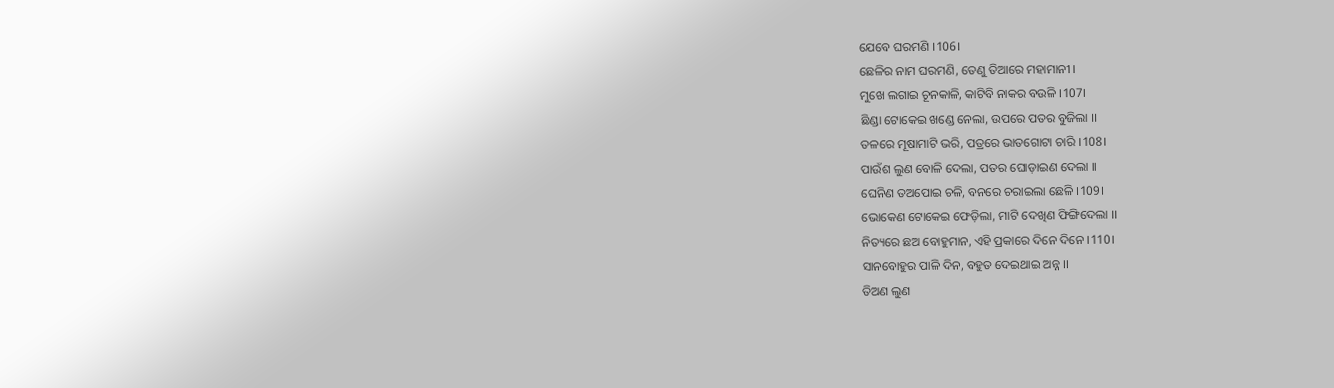ଯେବେ ଘରମଣି ।106।
ଛେଳିର ନାମ ଘରମଣି, ତେଣୁ ତିଆରେ ମହାମାନୀ ।
ମୁଖେ ଲଗାଇ ଚୂନକାଳି, କାଟିବି ନାକର ବଉଳି ।107।
ଛିଣ୍ଡା ଟୋକେଇ ଖଣ୍ଡେ ନେଲା, ଉପରେ ପତର ବୁଜିଲା ।।
ତଳରେ ମୂଷାମାଟି ଭରି, ପତ୍ରରେ ଭାତଗୋଟା ଚାରି ।108।
ପାଉଁଶ ଲୁଣ ବୋଳି ଦେଲା, ପତର ଘୋଡ଼ାଇଣ ଦେଲା ।।
ଘେନିଣ ତଅପୋଇ ଚଳି, ବନରେ ଚରାଇଲା ଛେଳି ।109।
ଭୋକେଣ ଟୋକେଇ ଫେଡ଼ିଲା, ମାଟି ଦେଖିଣ ଫିଙ୍ଗିଦେଲା ।।
ନିତ୍ୟରେ ଛଅ ବୋହୁମାନ, ଏହି ପ୍ରକାରେ ଦିନେ ଦିନେ ।110।
ସାନବୋହୁର ପାଳି ଦିନ, ବହୁତ ଦେଇଥାଇ ଅନ୍ନ ।।
ତିଅଣ ଲୁଣ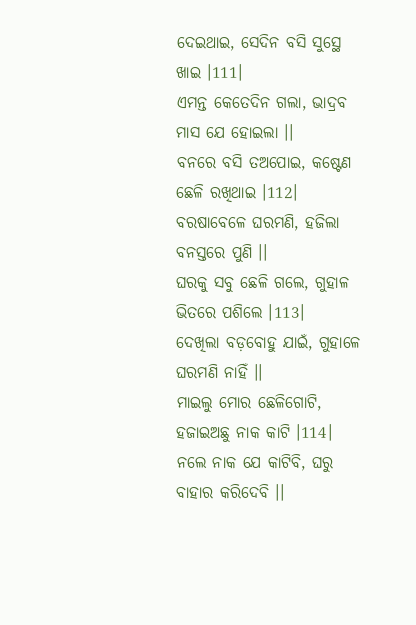ଦେଇଥାଇ, ସେଦିନ ବସି ସୁସ୍ଥେ ଖାଇ ।111।
ଏମନ୍ତ କେତେଦିନ ଗଲା, ଭାଦ୍ରବ ମାସ ଯେ ହୋଇଲା ।।
ବନରେ ବସି ତଅପୋଇ, କଷ୍ଟେଣ ଛେଳି ରଖିଥାଇ ।112।
ବରଷାବେଳେ ଘରମଣି, ହଜିଲା ବନସ୍ତରେ ପୁଣି ।।
ଘରକୁ ସବୁ ଛେଳି ଗଲେ, ଗୁହାଳ ଭିତରେ ପଶିଲେ ।113।
ଦେଖିଲା ବଡ଼ବୋହୁ ଯାଇଁ, ଗୁହାଳେ ଘରମଣି ନାହିଁ ।।
ମାଇଲୁ ମୋର ଛେଳିଗୋଟି, ହଜାଇଅଛୁ ନାକ କାଟି ।114।
ନଲେ ନାକ ଯେ କାଟିବି, ଘରୁ ବାହାର କରିଦେବି ।।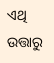ଏଥି ଉତ୍ତାରୁ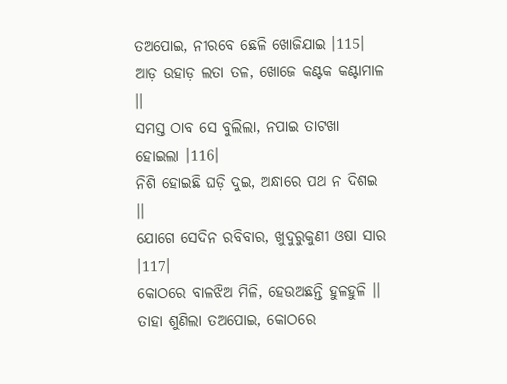ତଅପୋଇ, ନୀରବେ ଛେଳି ଖୋଜିଯାଇ ।115।
ଆଡ଼ ଉହାଡ଼ ଲତା ତଳ, ଖୋଜେ କଣ୍ଟକ କଣ୍ଟାମାଳ ।।
ସମସ୍ତ ଠାବ ସେ ବୁଲିଲା, ନପାଇ ତାଟଖା ହୋଇଲା ।116।
ନିଶି ହୋଇଛି ଘଡ଼ି ଦୁଇ, ଅନ୍ଧାରେ ପଥ ନ ଦିଶଇ ।।
ଯୋଗେ ସେଦିନ ରବିବାର, ଖୁଦୁରୁକୁଣୀ ଓଷା ସାର ।117।
କୋଠରେ ବାଳଝିଅ ମିଳି, ହେଉଅଛନ୍ତି ହୁଳହୁଳି ।।
ତାହା ଶୁଣିଲା ତଅପୋଇ, କୋଠରେ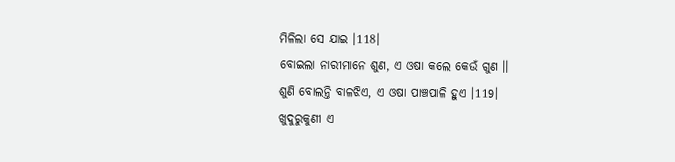ମିଳିଲା ସେ ଯାଇ ।118।
ବୋଇଲା ନାରୀମାନେ ଶୁଣ, ଏ ଓଷା କଲେ କେଉଁ ଗୁଣ ।।
ଶୁଣି ବୋଲନ୍ତି ବାଳଝିଏ, ଏ ଓଷା ପାଞ୍ଚପାଳି ହୁଏ ।119।
ଖୁଦୁରୁକୁଣୀ ଏ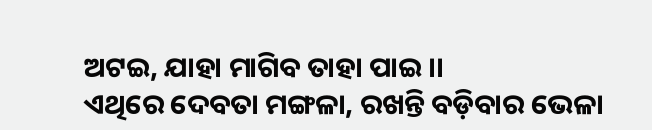ଅଟଇ, ଯାହା ମାଗିବ ତାହା ପାଇ ।।
ଏଥିରେ ଦେବତା ମଙ୍ଗଳା, ରଖନ୍ତି ବଡ଼ିବାର ଭେଳା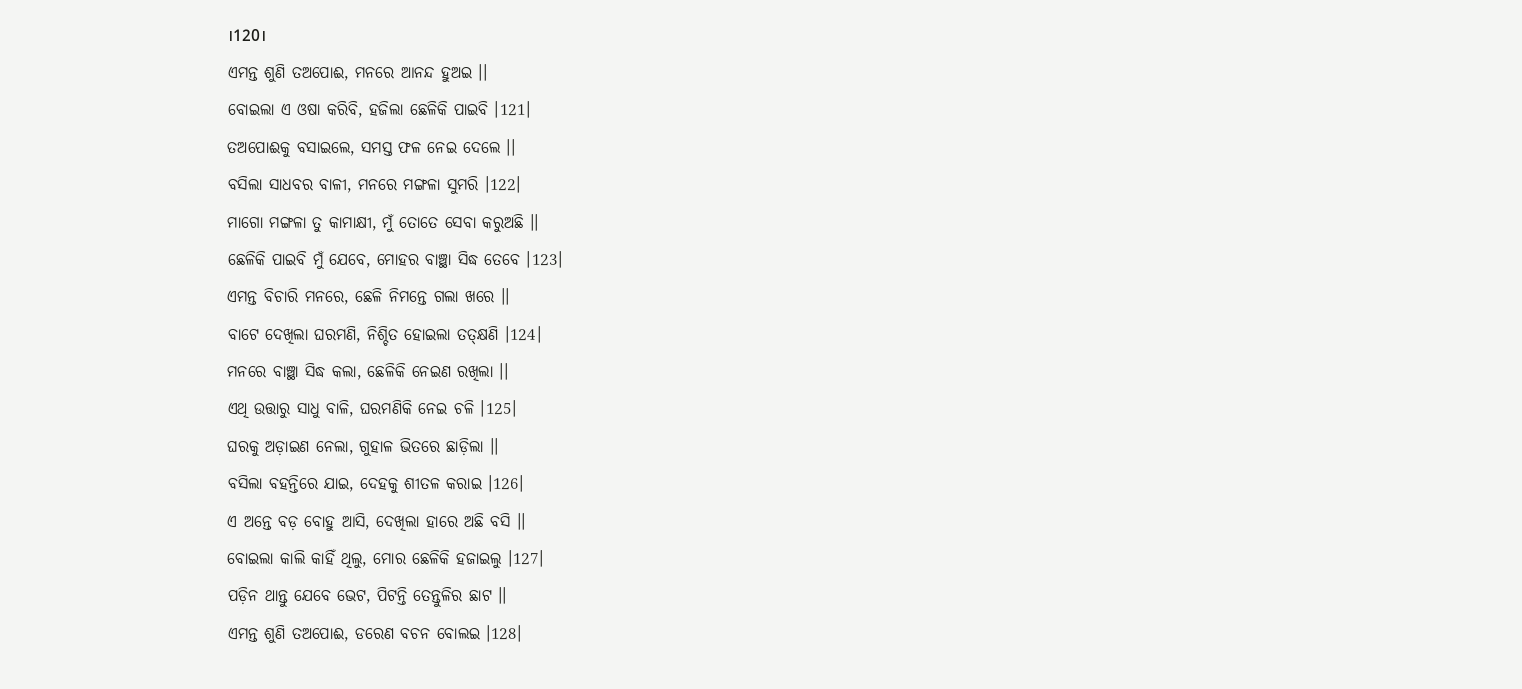।120।
ଏମନ୍ତ ଶୁଣି ତଅପୋଈ, ମନରେ ଆନନ୍ଦ ହୁଅଇ ।।
ବୋଇଲା ଏ ଓଷା କରିବି, ହଜିଲା ଛେଳିକି ପାଇବି ।121।
ତଅପୋଈକୁ ବସାଇଲେ, ସମସ୍ତ ଫଳ ନେଇ ଦେଲେ ।।
ବସିଲା ସାଧବର ବାଳୀ, ମନରେ ମଙ୍ଗଳା ସୁମରି ।122।
ମାଗୋ ମଙ୍ଗଳା ତୁ କାମାକ୍ଷୀ, ମୁଁ ତୋତେ ସେବା କରୁଅଛି ।।
ଛେଳିକି ପାଇବି ମୁଁ ଯେବେ, ମୋହର ବାଞ୍ଛା ସିଦ୍ଧ ତେବେ ।123।
ଏମନ୍ତ ବିଚାରି ମନରେ, ଛେଳି ନିମନ୍ତେ ଗଲା ଖରେ ।।
ବାଟେ ଦେଖିଲା ଘରମଣି, ନିଶ୍ଚିତ ହୋଇଲା ତତ୍କ୍ଷଣି ।124।
ମନରେ ବାଞ୍ଛା ସିଦ୍ଧ କଲା, ଛେଳିକି ନେଇଣ ରଖିଲା ।।
ଏଥି ଉତ୍ତାରୁ ସାଧୁ ବାଳି, ଘରମଣିକି ନେଇ ଚଳି ।125।
ଘରକୁ ଅଡ଼ାଇଣ ନେଲା, ଗୁହାଳ ଭିତରେ ଛାଡ଼ିଲା ।।
ବସିଲା ବହନ୍ତିରେ ଯାଇ, ଦେହକୁ ଶୀତଳ କରାଇ ।126।
ଏ ଅନ୍ତେ ବଡ଼ ବୋହୁ ଆସି, ଦେଖିଲା ହାରେ ଅଛି ବସି ।।
ବୋଇଲା କାଲି କାହିଁ ଥିଲୁ, ମୋର ଛେଳିକି ହଜାଇଲୁ ।127।
ପଡ଼ିନ ଥାନ୍ତୁ ଯେବେ ଭେଟ, ପିଟନ୍ତି ତେନ୍ତୁଳିର ଛାଟ ।।
ଏମନ୍ତ ଶୁଣି ତଅପୋଈ, ଡରେଣ ବଚନ ବୋଲଇ ।128।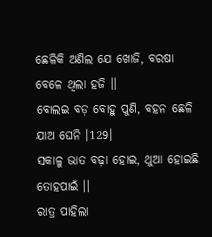ଛେଳିକି ଅଣିଲ ଯେ ଖୋଜି, ବରଷା ବେଳେ ଥିଲା ହଜି ।।
ବୋଲଇ ବଡ଼ ବୋହୁ ପୁଣି, ବହନ ଛେଳି ଯାଅ ଘେନି ।129।
ସକାଳୁ ଭାତ ବଢ଼ା ହୋଇ, ଥୁଆ ହୋଇଛି ତୋହପାଇଁ ।।
ରାତ୍ର ପାହିଲା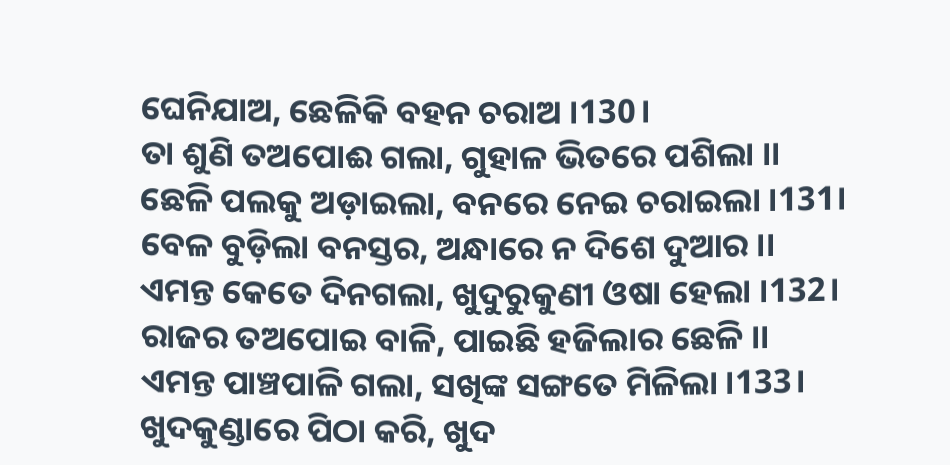ଘେନିଯାଅ, ଛେଳିକି ବହନ ଚରାଅ ।130।
ତା ଶୁଣି ତଅପୋଈ ଗଲା, ଗୁହାଳ ଭିତରେ ପଶିଲା ।।
ଛେଳି ପଲକୁ ଅଡ଼ାଇଲା, ବନରେ ନେଇ ଚରାଇଲା ।131।
ବେଳ ବୁଡ଼ିଲା ବନସ୍ତର, ଅନ୍ଧାରେ ନ ଦିଶେ ଦୁଆର ।।
ଏମନ୍ତ କେତେ ଦିନଗଲା, ଖୁଦୁରୁକୁଣୀ ଓଷା ହେଲା ।132।
ରାଜର ତଅପୋଇ ବାଳି, ପାଇଛି ହଜିଲାର ଛେଳି ।।
ଏମନ୍ତ ପାଞ୍ଚପାଳି ଗଲା, ସଖିଙ୍କ ସଙ୍ଗତେ ମିଳିଲା ।133।
ଖୁଦକୁଣ୍ଡାରେ ପିଠା କରି, ଖୁଦ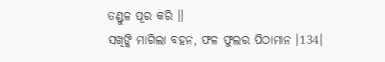ତଣ୍ଡୁଳ ପୂର କରି ।।
ସଖିଙ୍କି ମାଗିଲା ବହନ, ଫଳ ଫୁଲର ପିଠାମାନ ।134।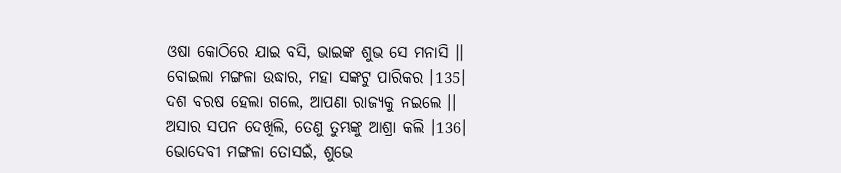ଓଷା କୋଠିରେ ଯାଇ ବସି, ଭାଇଙ୍କ ଶୁଭ ସେ ମନାସି ।।
ବୋଇଲା ମଙ୍ଗଳା ଉଦ୍ଧାର, ମହା ସଙ୍କଟୁ ପାରିକର ।135।
ଦଶ ବରଷ ହେଲା ଗଲେ, ଆପଣା ରାଜ୍ୟକୁ ନଇଲେ ।।
ଅସାର ସପନ ଦେଖିଲି, ତେଣୁ ତୁମ୍ଭଙ୍କୁ ଆଶ୍ରା କଲି ।136।
ଭୋଦେବୀ ମଙ୍ଗଳା ତୋସଇଁ, ଶୁଭେ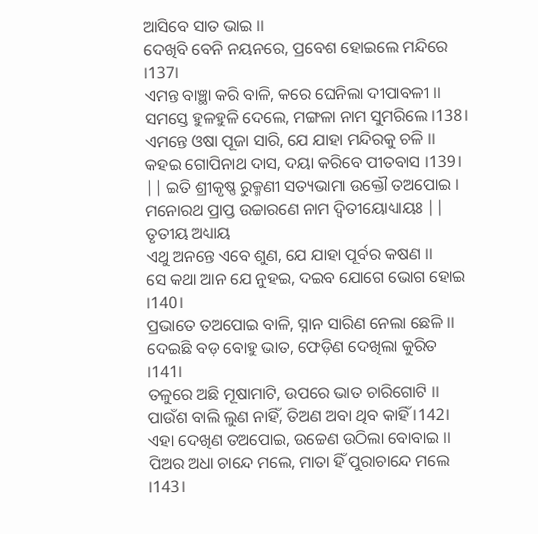ଆସିବେ ସାତ ଭାଇ ।।
ଦେଖିବି ବେନି ନୟନରେ, ପ୍ରବେଶ ହୋଇଲେ ମନ୍ଦିରେ ।137।
ଏମନ୍ତ ବାଞ୍ଛା କରି ବାଳି, କରେ ଘେନିଲା ଦୀପାବଳୀ ।।
ସମସ୍ତେ ହୁଳହୁଳି ଦେଲେ, ମଙ୍ଗଳା ନାମ ସୁମରିଲେ ।138।
ଏମନ୍ତେ ଓଷା ପୂଜା ସାରି, ଯେ ଯାହା ମନ୍ଦିରକୁ ଚଳି ।।
କହଇ ଗୋପିନାଥ ଦାସ, ଦୟା କରିବେ ପୀତବାସ ।139।
|| ଇତି ଶ୍ରୀକୃଷ୍ଣ ରୁକ୍ମଣୀ ସତ୍ୟଭାମା ଉକ୍ତୌ ତଅପୋଇ । ମନୋରଥ ପ୍ରାପ୍ତ ଉଚ୍ଚାରଣେ ନାମ ଦ୍ୱିତୀୟୋଧ୍ୟାୟଃ ||
ତୃତୀୟ ଅଧ୍ୟାୟ
ଏଥୁ ଅନନ୍ତେ ଏବେ ଶୁଣ, ଯେ ଯାହା ପୂର୍ବର କଷଣ ।।
ସେ କଥା ଆନ ଯେ ନୁହଇ, ଦଇବ ଯୋଗେ ଭୋଗ ହୋଇ ।140।
ପ୍ରଭାତେ ତଅପୋଇ ବାଳି, ସ୍ନାନ ସାରିଣ ନେଲା ଛେଳି ।।
ଦେଇଛି ବଡ଼ ବୋହୁ ଭାତ, ଫେଡ଼ିଣ ଦେଖିଲା କୁରିତ ।141।
ତଳୁରେ ଅଛି ମୂଷାମାଟି, ଉପରେ ଭାତ ଚାରିଗୋଟି ।।
ପାଉଁଶ ବାଲି ଲୁଣ ନାହିଁ, ତିଅଣ ଅବା ଥିବ କାହିଁ ।142।
ଏହା ଦେଖିଣ ତଅପୋଇ, ଉଚ୍ଚେଣ ଉଠିଲା ବୋବାଇ ।।
ପିଅର ଅଧା ଚାନ୍ଦେ ମଲେ, ମାତା ହିଁ ପୁରାଚାନ୍ଦେ ମଲେ ।143।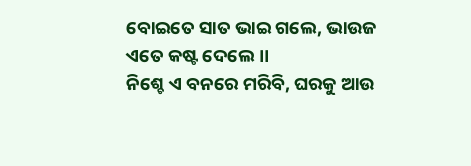ବୋଇତେ ସାତ ଭାଇ ଗଲେ, ଭାଉଜ ଏତେ କଷ୍ଟ ଦେଲେ ।।
ନିଶ୍ଚେ ଏ ବନରେ ମରିବି, ଘରକୁ ଆଉ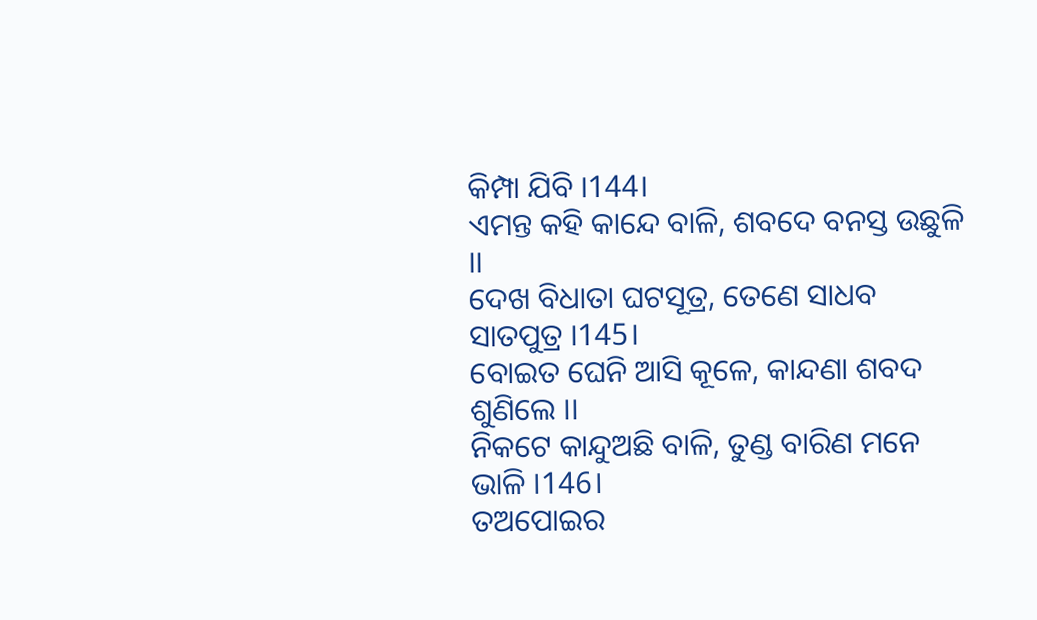କିମ୍ପା ଯିବି ।144।
ଏମନ୍ତ କହି କାନ୍ଦେ ବାଳି, ଶବଦେ ବନସ୍ତ ଉଛୁଳି ।।
ଦେଖ ବିଧାତା ଘଟସୂତ୍ର, ତେଣେ ସାଧବ ସାତପୁତ୍ର ।145।
ବୋଇତ ଘେନି ଆସି କୂଳେ, କାନ୍ଦଣା ଶବଦ ଶୁଣିଲେ ।।
ନିକଟେ କାନ୍ଦୁଅଛି ବାଳି, ତୁଣ୍ଡ ବାରିଣ ମନେ ଭାଳି ।146।
ତଅପୋଇର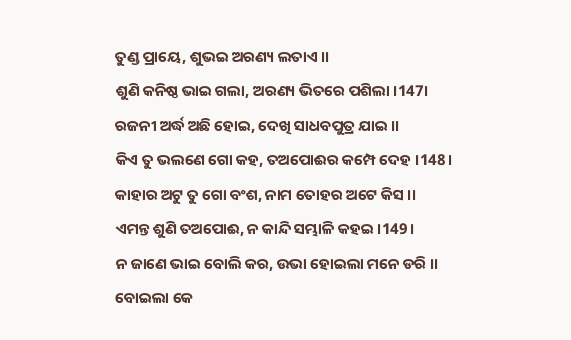ତୁଣ୍ଡ ପ୍ରାୟେ, ଶୁଭଇ ଅରଣ୍ୟ ଲତାଏ ।।
ଶୁଣି କନିଷ୍ଠ ଭାଇ ଗଲା, ଅରଣ୍ୟ ଭିତରେ ପଶିଲା ।147।
ରଜନୀ ଅର୍ଦ୍ଧ ଅଛି ହୋଇ, ଦେଖି ସାଧବପୁତ୍ର ଯାଇ ।।
କିଏ ତୁ ଭଲଣେ ଗୋ କହ, ତଅପୋଈର କମ୍ପେ ଦେହ ।148।
କାହାର ଅଟୁ ତୁ ଗୋ ବଂଶ, ନାମ ତୋହର ଅଟେ କିସ ।।
ଏମନ୍ତ ଶୁଣି ତଅପୋଈ, ନ କାନ୍ଦି ସମ୍ଭାଳି କହଇ ।149।
ନ ଜାଣେ ଭାଇ ବୋଲି କର, ଉଭା ହୋଇଲା ମନେ ଡରି ।।
ବୋଇଲା କେ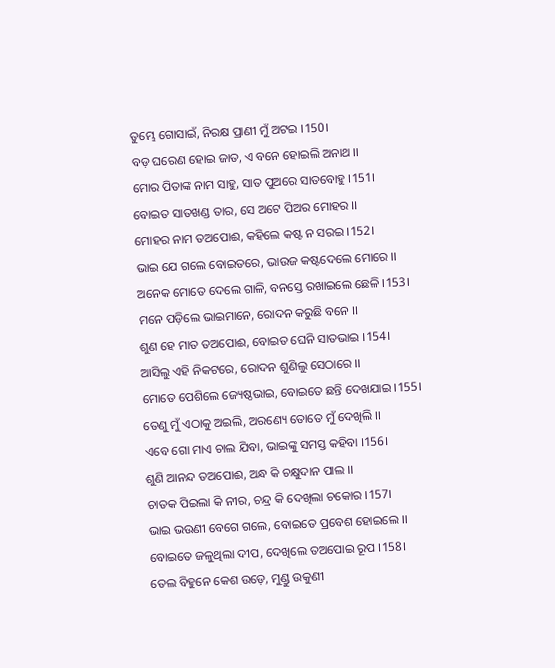ତୁମ୍ଭେ ଗୋସାଇଁ, ନିରକ୍ଷ ପ୍ରାଣୀ ମୁଁ ଅଟଇ ।150।
ବଡ଼ ଘରେଣ ହୋଇ ଜାତ, ଏ ବନେ ହୋଇଲି ଅନାଥ ।।
ମୋର ପିତାଙ୍କ ନାମ ସାହୁ, ସାତ ପୁଅରେ ସାତବୋହୁ ।151।
ବୋଇତ ସାତଖଣ୍ଡ ତାର, ସେ ଅଟେ ପିଅର ମୋହର ।।
ମୋହର ନାମ ତଅପୋଈ, କହିଲେ କଷ୍ଟ ନ ସରଇ ।152।
ଭାଇ ଯେ ଗଲେ ବୋଇତରେ, ଭାଉଜ କଷ୍ଟଦେଲେ ମୋରେ ।।
ଅନେକ ମୋତେ ଦେଲେ ଗାଳି, ବନସ୍ତେ ରଖାଇଲେ ଛେଳି ।153।
ମନେ ପଡ଼ିଲେ ଭାଇମାନେ, ରୋଦନ କରୁଛି ବନେ ।।
ଶୁଣ ହେ ମାତ ତଅପୋଈ, ବୋଇତ ଘେନି ସାତଭାଇ ।154।
ଆସିଲୁ ଏହି ନିକଟରେ, ରୋଦନ ଶୁଣିଲୁ ସେଠାରେ ।।
ମୋତେ ପେଶିଲେ ଜ୍ୟେଷ୍ଠଭାଇ, ବୋଇତେ ଛନ୍ତି ଦେଖଯାଇ ।155।
ତେଣୁ ମୁଁ ଏଠାକୁ ଅଇଲି, ଅରଣ୍ୟେ ତୋତେ ମୁଁ ଦେଖିଲି ।।
ଏବେ ଗୋ ମାଏ ଚାଲ ଯିବା, ଭାଇଙ୍କୁ ସମସ୍ତ କହିବା ।156।
ଶୁଣି ଆନନ୍ଦ ତଅପୋଈ, ଅନ୍ଧ କି ଚକ୍ଷୁଦାନ ପାଲ ।।
ଚାତକ ପିଇଲା କି ନୀର, ଚନ୍ଦ୍ର କି ଦେଖିଲା ଚକୋର ।157।
ଭାଇ ଭଉଣୀ ବେଗେ ଗଲେ, ବୋଇତେ ପ୍ରବେଶ ହୋଇଲେ ।।
ବୋଇତେ ଜଳୁଥିଲା ଦୀପ, ଦେଖିଲେ ତଅପୋଇ ରୂପ ।158।
ତେଲ ବିହୁନେ କେଶ ଉଡ଼େ, ମୁଣ୍ଡୁ ଉକୁଣୀ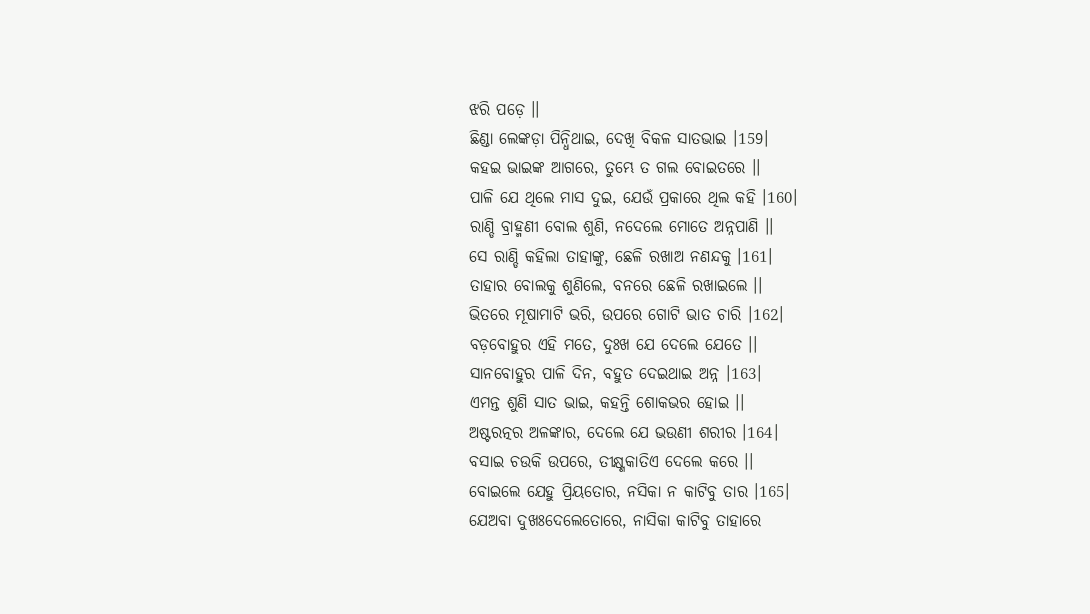ଝରି ପଡ଼େ ।।
ଛିଣ୍ଡା ଲେଙ୍କଡ଼ା ପିନ୍ଧିଥାଇ, ଦେଖି ବିକଳ ସାତଭାଇ ।159।
କହଇ ଭାଇଙ୍କ ଆଗରେ, ତୁମ୍ଭେ ତ ଗଲ ବୋଇତରେ ।।
ପାଳି ଯେ ଥିଲେ ମାସ ଦୁଇ, ଯେଉଁ ପ୍ରକାରେ ଥିଲ କହି ।160।
ରାଣ୍ଡି ବ୍ରାହ୍ମଣୀ ବୋଲ ଶୁଣି, ନଦେଲେ ମୋତେ ଅନ୍ନପାଣି ।।
ସେ ରାଣ୍ଡି କହିଲା ତାହାଙ୍କୁ, ଛେଳି ରଖାଅ ନଣନ୍ଦକୁ ।161।
ତାହାର ବୋଲକୁ ଶୁଣିଲେ, ବନରେ ଛେଳି ରଖାଇଲେ ।।
ଭିତରେ ମୂଷାମାଟି ଭରି, ଉପରେ ଗୋଟି ଭାତ ଚାରି ।162।
ବଡ଼ବୋହୁର ଏହି ମତେ, ଦୁଃଖ ଯେ ଦେଲେ ଯେତେ ।।
ସାନବୋହୁର ପାଳି ଦିନ, ବହୁତ ଦେଇଥାଇ ଅନ୍ନ ।163।
ଏମନ୍ତ ଶୁଣି ସାତ ଭାଇ, କହନ୍ତି ଶୋକଭର ହୋଇ ।।
ଅଷ୍ଟରତ୍ନର ଅଳଙ୍କାର, ଦେଲେ ଯେ ଭଉଣୀ ଶରୀର ।164।
ବସାଇ ଚଉକି ଉପରେ, ତୀକ୍ଷ୍ଣକାତିଏ ଦେଲେ କରେ ।।
ବୋଇଲେ ଯେହୁ ପ୍ରିୟତୋର, ନସିକା ନ କାଟିବୁ ତାର ।165।
ଯେଅବା ଦୁଖଃଦେଲେତୋରେ, ନାସିକା କାଟିବୁ ତାହାରେ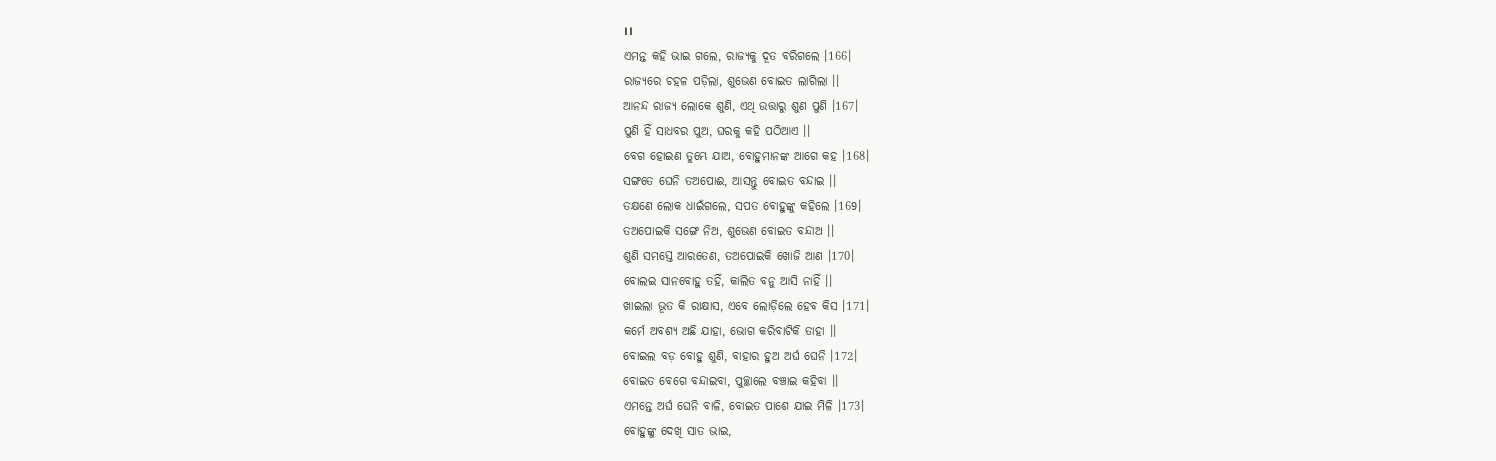।।
ଏମନ୍ତ କହି ଭାଇ ଗଲେ, ରାଜ୍ୟକୁ ଦୂତ ବରିଗଲେ ।166।
ରାଜ୍ୟରେ ଚହଳ ପଡ଼ିଲା, ଶୁଭେଣ ବୋଇତ ଲାଗିଲା ।।
ଆନନ୍ଦ ରାଜ୍ୟ ଲୋକେ ଶୁଣି, ଏଥି ଉତ୍ତାରୁ ଶୁଣ ପୁଣି ।167।
ପୁଣି ହିଁ ସାଧବର ପୁଅ, ଘରକୁ କହି ପଠିଆଏ ।।
ବେଗ ହୋଇଣ ତୁମ୍ଭେ ଯାଅ, ବୋହୁମାନଙ୍କ ଆଗେ କହ ।168।
ସଙ୍ଗତେ ଘେନି ତଅପୋଈ, ଆସନ୍ତୁ ବୋଇତ ବନ୍ଦାଇ ।।
ତକ୍ଷଣେ ଲୋକ ଧାଇଁଗଲେ, ସପତ ବୋହୁଙ୍କୁ କହିଲେ ।169।
ତଅପୋଇକି ସଙ୍ଗେ ନିଅ, ଶୁଭେଣ ବୋଇତ ବନ୍ଦାଅ ।।
ଶୁଣି ସମସ୍ତେ ଆରତେଣ, ତଅପୋଇକି ଖୋଜି ଆଣ ।170।
ବୋଲଇ ସାନବୋହୁ ତହିଁ, କାଲିତ ବନୁ ଆସି ନାହିଁ ।।
ଖାଇଲା ଭୂତ କି ରାକ୍ଷାସ, ଏବେ ଲୋଡ଼ିଲେ ହେବ କିସ ।171।
କର୍ମେ ଅବଶ୍ୟ ଅଛି ଯାହା, ଭୋଗ କରିବାଟିକି ତାହା ।।
ବୋଇଲ ବଡ଼ ବୋହୁ ଶୁଣି, ବାହାର ହୁଅ ଅର୍ଘ ଘେନି ।172।
ବୋଇତ ବେଗେ ବନ୍ଦାଇବା, ପୁଚ୍ଛାଲେ ବଞ୍ଚାଇ କହିବା ।।
ଏମନ୍ତେ ଅର୍ଘ ଘେନି ବାଳି, ବୋଇତ ପାଶେ ଯାଇ ମିଳି ।173।
ବୋହୁଙ୍କୁ ଦେଖି ସାତ ଭାଇ,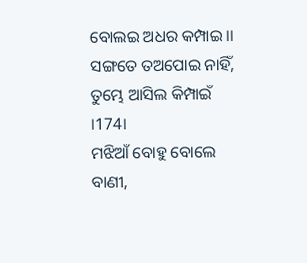ବୋଲଇ ଅଧର କମ୍ପାଇ ।।
ସଙ୍ଗତେ ତଅପୋଇ ନାହିଁ, ତୁମ୍ଭେ ଆସିଲ କିମ୍ପାଇଁ ।174।
ମଝିଆଁ ବୋହୁ ବୋଲେ ବାଣୀ,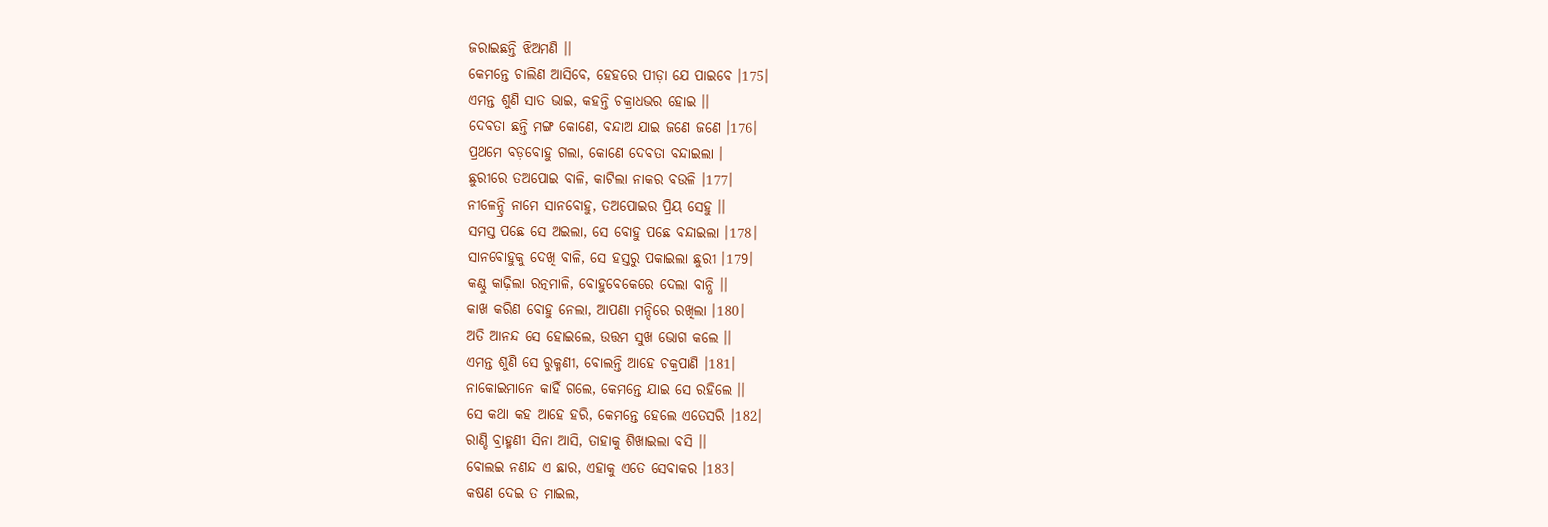ଜରାଇଛନ୍ତି ଝିଅମଣି ।।
କେମନ୍ତେ ଚାଲିଣ ଆସିବେ, ହେହରେ ପୀଡ଼ା ଯେ ପାଇବେ ।175।
ଏମନ୍ତ ଶୁଣି ସାତ ଭାଇ, କହନ୍ତି ଚକ୍ରାଧଭର ହୋଇ ।।
ଦେବତା ଛନ୍ତି ମଙ୍ଗ କୋଣେ, ବନ୍ଦାଅ ଯାଇ ଜଣେ ଜଣେ ।176।
ପ୍ରଥମେ ବଡ଼ବୋହୁ ଗଲା, କୋଣେ ଦେବତା ବନ୍ଦାଇଲା ।
ଛୁରୀରେ ତଅପୋଇ ବାଳି, କାଟିଲା ନାକର ବଉଳି ।177।
ନୀଳେନ୍ଦ୍ରି ନାମେ ସାନବୋହୁ, ତଅପୋଇର ପ୍ରିୟ ସେହୁ ।।
ସମସ୍ତ ପଛେ ସେ ଅଇଲା, ସେ ବୋହୁ ପଛେ ବନ୍ଦାଇଲା ।178।
ସାନବୋହୁକୁ ଦେଖି ବାଳି, ସେ ହସ୍ତରୁ ପକାଇଲା ଛୁରୀ ।179।
କଣ୍ଠୁ କାଢ଼ିଲା ରତ୍ନମାଳି, ବୋହୁବେକେରେ ଦେଲା ବାନ୍ଧି ।।
କାଖ କରିଣ ବୋହୁ ନେଲା, ଆପଣା ମନ୍ଦିରେ ରଖିଲା ।180।
ଅତି ଆନନ୍ଦ ସେ ହୋଇଲେ, ଉତ୍ତମ ସୁଖ ଭୋଗ କଲେ ।।
ଏମନ୍ତ ଶୁଣି ସେ ରୁକ୍ମଣୀ, ବୋଲନ୍ତି ଆହେ ଚକ୍ରପାଣି ।181।
ନାକୋଇମାନେ କାହିଁ ଗଲେ, କେମନ୍ତେ ଯାଇ ସେ ରହିଲେ ।।
ସେ କଥା କହ ଆହେ ହରି, କେମନ୍ତେ ହେଲେ ଏତେସରି ।182।
ରାଣ୍ଡି ବ୍ରାହ୍ମଣୀ ସିନା ଆସି, ତାହାକୁ ଶିଖାଇଲା ବସି ।।
ବୋଲଇ ନଣନ୍ଦ ଏ ଛାର, ଏହାକୁ ଏତେ ସେବାକର ।183।
କଷଣ ଦେଇ ତ ମାଇଲ,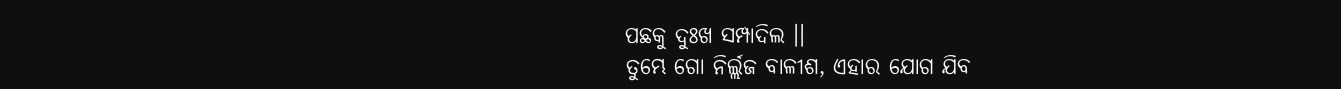ପଛକୁ ଦୁଃଖ ସମ୍ପାଦିଲ ।।
ତୁମ୍ଭେ ଗୋ ନିର୍ଲ୍ଲଜ ବାଳୀଶ, ଏହାର ଯୋଗ ଯିବ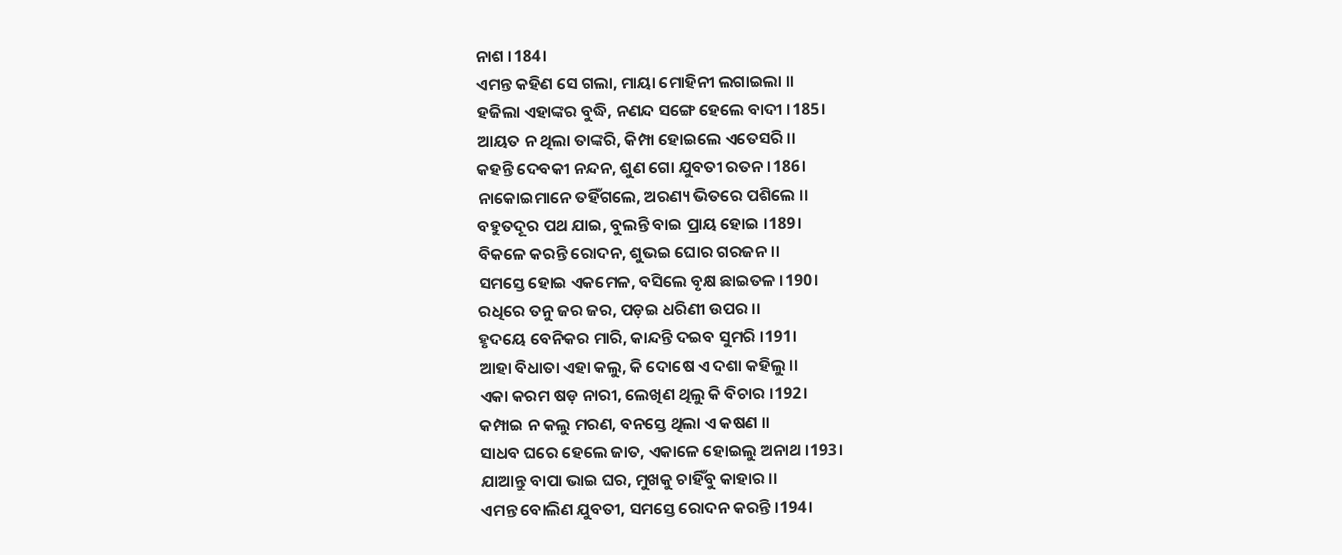ନାଶ ।184।
ଏମନ୍ତ କହିଣ ସେ ଗଲା, ମାୟା ମୋହିନୀ ଲଗାଇଲା ।।
ହଜିଲା ଏହାଙ୍କର ବୁଦ୍ଧି, ନଣନ୍ଦ ସଙ୍ଗେ ହେଲେ ବାଦୀ ।185।
ଆୟତ ନ ଥିଲା ତାଙ୍କରି, କିମ୍ପା ହୋଇଲେ ଏତେସରି ।।
କହନ୍ତି ଦେବକୀ ନନ୍ଦନ, ଶୁଣ ଗୋ ଯୁବତୀ ରତନ ।186।
ନାକୋଇମାନେ ତହିଁଗଲେ, ଅରଣ୍ୟ ଭିତରେ ପଶିଲେ ।।
ବହୁତଦୂର ପଥ ଯାଇ, ବୁଲନ୍ତି ବାଇ ପ୍ରାୟ ହୋଇ ।189।
ବିକଳେ କରନ୍ତି ରୋଦନ, ଶୁଭଇ ଘୋର ଗରଜନ ।।
ସମସ୍ତେ ହୋଇ ଏକମେଳ, ବସିଲେ ବୃକ୍ଷ ଛାଇତଳ ।190।
ରଧିରେ ତନୁ ଜର ଜର, ପଡ଼ଇ ଧରିଣୀ ଉପର ।।
ହୃଦୟେ ବେନିକର ମାରି, କାନ୍ଦନ୍ତି ଦଇବ ସୁମରି ।191।
ଆହା ବିଧାତା ଏହା କଲୁ, କି ଦୋଷେ ଏ ଦଶା କହିଲୁ ।।
ଏକା କରମ ଷଡ଼ ନାରୀ, ଲେଖିଣ ଥିଲୁ କି ବିଚାର ।192।
କମ୍ପାଇ ନ କଲୁ ମରଣ, ବନସ୍ତେ ଥିଲା ଏ କଷଣ ।।
ସାଧବ ଘରେ ହେଲେ ଜାତ, ଏକାଳେ ହୋଇଲୁ ଅନାଥ ।193।
ଯାଆନ୍ତୁ ବାପା ଭାଇ ଘର, ମୁଖକୁ ଚାହିଁବୁ କାହାର ।।
ଏମନ୍ତ ବୋଲିଣ ଯୁବତୀ, ସମସ୍ତେ ରୋଦନ କରନ୍ତି ।194।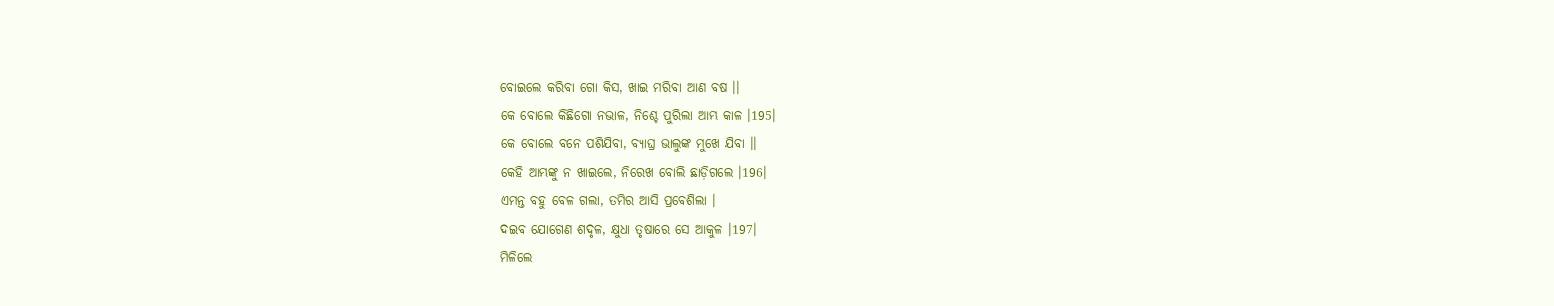ବୋଇଲେ କରିବା ଗୋ କିସ, ଖାଇ ମରିବା ଆଣ ବଷ ।।
କେ ବୋଲେ କିଛିଗୋ ନଭାଳ, ନିଶ୍ଚେ ପୁରିଲା ଆମ୍ଭ କାଳ ।195।
କେ ବୋଲେ ବନେ ପଶିଯିବା, ବ୍ୟାଘ୍ର ଭାଲୁଙ୍କ ମୁଖେ ଯିବା ।।
କେହି ଆମ୍ଭଙ୍କୁ ନ ଖାଇଲେ, ନିରେଖ ବୋଲି ଛାଡ଼ିଗଲେ ।196।
ଏମନ୍ତ ବହୁ ବେଳ ଗଲା, ତମିର ଆସି ପ୍ରବେଶିଲା ।
ଦଇବ ଯୋଗେଣ ଶଦୃଳ, କ୍ଷୁଧା ତୃଷାରେ ସେ ଆକୁଳ ।197।
ମିଳିଲେ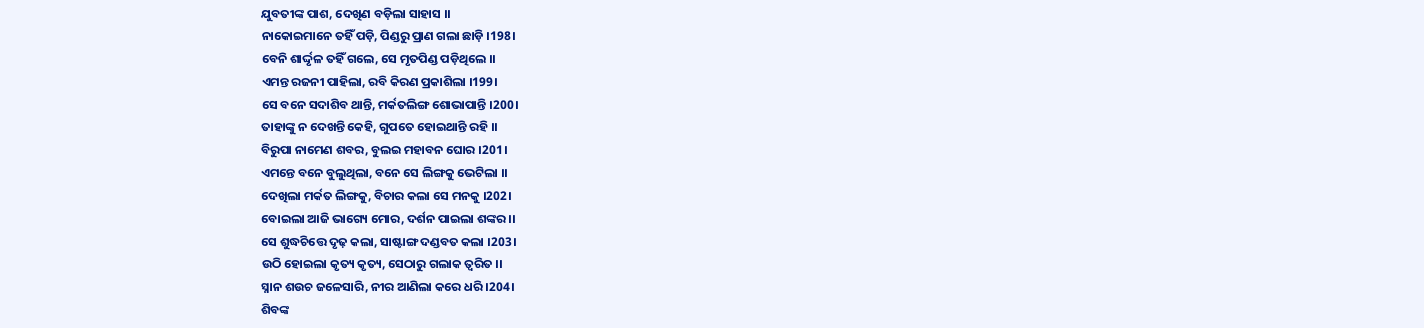ଯୁବତୀଙ୍କ ପାଶ, ଦେଖିଣ ବଡ଼ିଲା ସାହାସ ।।
ନାକୋଇମାନେ ତହିଁ ପଡ଼ି, ପିଣ୍ଡରୁ ପ୍ରାଣ ଗଲା ଛାଡ଼ି ।198।
ବେନି ଶାର୍ଦ୍ଦୃଳ ତହିଁ ଗଲେ, ସେ ମୃତପିଣ୍ଡ ପଡ଼ିଥିଲେ ।।
ଏମନ୍ତ ରଜନୀ ପାହିଲା, ରବି କିରଣ ପ୍ରକାଶିଲା ।199।
ସେ ବନେ ସଦାଶିବ ଥାନ୍ତି, ମର୍କତଲିଙ୍ଗ ଶୋଭାପାନ୍ତି ।200।
ତାହାଙ୍କୁ ନ ଦେଖନ୍ତି କେହି, ଗୁପତେ ହୋଇଥାନ୍ତି ରହି ।।
ବିରୁପା ନାମେଣ ଶବର, ବୁଲଇ ମହାବନ ଘୋର ।201।
ଏମନ୍ତେ ବନେ ବୁଲୁଥିଲା, ବନେ ସେ ଲିଙ୍ଗକୁ ଭେଟିଲା ।।
ଦେଖିଲା ମର୍କତ ଲିଙ୍ଗକୁ, ବିଚାର କଲା ସେ ମନକୁ ।202।
ବୋଇଲା ଆଜି ଭାଗ୍ୟେ ମୋର, ଦର୍ଶନ ପାଇଲା ଶଙ୍କର ।।
ସେ ଶୁଦ୍ଧଚିତ୍ତେ ଦୃଢ଼ କଲା, ସାଷ୍ଟାଙ୍ଗ ଦଣ୍ଡବତ କଲା ।203।
ଉଠି ହୋଇଲା କୃତ୍ୟ କୃତ୍ୟ, ସେଠାରୁ ଗଲାକ ତ୍ୱରିତ ।।
ସ୍ନାନ ଶଉଚ ଜଳେସାରି, ନୀର ଆଣିଲା କରେ ଧରି ।204।
ଶିବଙ୍କ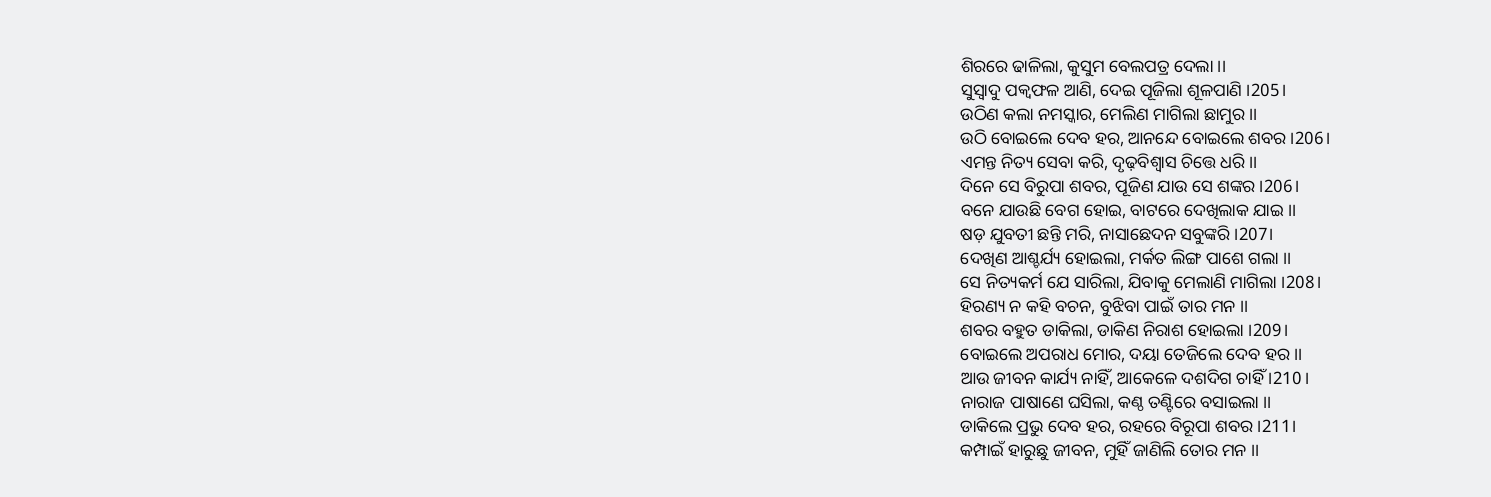ଶିରରେ ଢାଳିଲା, କୁସୁମ ବେଲପତ୍ର ଦେଲା ।।
ସୁସ୍ୱାଦୁ ପକ୍ୱଫଳ ଆଣି, ଦେଇ ପୂଜିଲା ଶୂଳପାଣି ।205।
ଉଠିଣ କଲା ନମସ୍କାର, ମେଲିଣ ମାଗିଲା ଛାମୁର ।।
ଉଠି ବୋଇଲେ ଦେବ ହର, ଆନନ୍ଦେ ବୋଇଲେ ଶବର ।206।
ଏମନ୍ତ ନିତ୍ୟ ସେବା କରି, ଦୃଢ଼ବିଶ୍ୱାସ ଚିତ୍ତେ ଧରି ।।
ଦିନେ ସେ ବିରୁପା ଶବର, ପୂଜିଣ ଯାଉ ସେ ଶଙ୍କର ।206।
ବନେ ଯାଉଛି ବେଗ ହୋଇ, ବାଟରେ ଦେଖିଲାକ ଯାଇ ।।
ଷଡ଼ ଯୁବତୀ ଛନ୍ତି ମରି, ନାସାଛେଦନ ସବୁଙ୍କରି ।207।
ଦେଖିଣ ଆଶ୍ଚର୍ଯ୍ୟ ହୋଇଲା, ମର୍କତ ଲିଙ୍ଗ ପାଶେ ଗଲା ।।
ସେ ନିତ୍ୟକର୍ମ ଯେ ସାରିଲା, ଯିବାକୁ ମେଲାଣି ମାଗିଲା ।208।
ହିରଣ୍ୟ ନ କହି ବଚନ, ବୁଝିବା ପାଇଁ ତାର ମନ ।।
ଶବର ବହୁତ ଡାକିଲା, ଡାକିଣ ନିରାଶ ହୋଇଲା ।209।
ବୋଇଲେ ଅପରାଧ ମୋର, ଦୟା ତେଜିଲେ ଦେବ ହର ।।
ଆଉ ଜୀବନ କାର୍ଯ୍ୟ ନାହିଁ, ଆକେଳେ ଦଶଦିଗ ଚାହିଁ ।210।
ନାରାଜ ପାଷାଣେ ଘସିଲା, କଣ୍ଠ ତଣ୍ଟିରେ ବସାଇଲା ।।
ଡାକିଲେ ପ୍ରଭୁ ଦେବ ହର, ରହରେ ବିରୂପା ଶବର ।211।
କମ୍ପାଇଁ ହାରୁଛୁ ଜୀବନ, ମୁହିଁ ଜାଣିଲି ତୋର ମନ ।।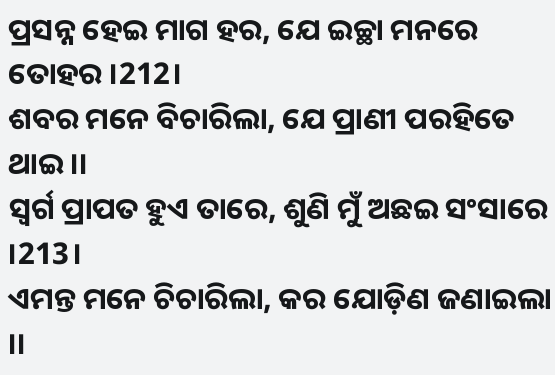ପ୍ରସନ୍ନ ହେଇ ମାଗ ହର, ଯେ ଇଚ୍ଛା ମନରେ ତୋହର ।212।
ଶବର ମନେ ବିଚାରିଲା, ଯେ ପ୍ରାଣୀ ପରହିତେ ଥାଇ ।।
ସ୍ୱର୍ଗ ପ୍ରାପତ ହୁଏ ତାରେ, ଶୁଣି ମୁଁ ଅଛଇ ସଂସାରେ ।213।
ଏମନ୍ତ ମନେ ଚିଚାରିଲା, କର ଯୋଡ଼ିଣ ଜଣାଇଲା ।।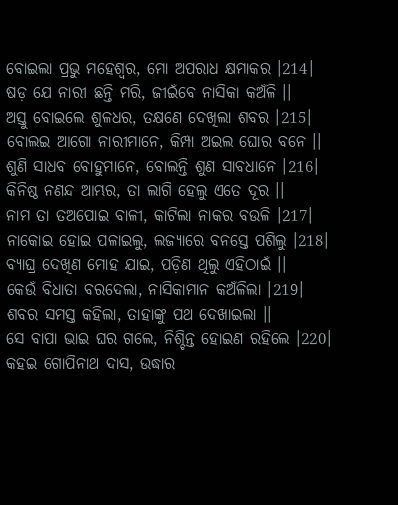ବୋଇଲା ପ୍ରଭୁ ମହେଶ୍ୱର, ମୋ ଅପରାଧ କ୍ଷମାକର ।214।
ଷଡ଼ ଯେ ନାରୀ ଛନ୍ତି ମରି, ଜୀଇଁବେ ନାସିକା କଅଁଳି ।।
ଅସ୍ତୁ ବୋଇଲେ ଶୁଳଧର, ତକ୍ଷଣେ ଦେଖିଲା ଶବର ।215।
ବୋଲଇ ଆଗୋ ନାରୀମାନେ, କିମ୍ପା ଅଇଲ ଘୋର ବନେ ।।
ଶୁଣି ସାଧବ ବୋହୁମାନେ, ବୋଲନ୍ତି ଶୁଣ ସାବଧାନେ ।216।
କିନିଷ୍ଠ ନଣନ୍ଦ ଆମ୍ଭର, ତା ଲାଗି ହେଲୁ ଏତେ ଦୂର ।।
ନାମ ତା ତଅପୋଇ ବାଳୀ, କାଟିଲା ନାକର ବଉଳି ।217।
ନାକୋଇ ହୋଇ ପଳାଇଲୁ, ଲଜ୍ୟାରେ ବନସ୍ତେ ପଶିଲୁ ।218।
ବ୍ୟାଘ୍ର ଦେଖିଣ ମୋହ ଯାଇ, ପଡ଼ିଣ ଥିଲୁ ଏହିଠାଇଁ ।।
କେଉଁ ବିଧାତା ବରଦେଲା, ନାସିକାମାନ କଅଁଳିଲା ।219।
ଶବର ସମସ୍ତ କହିଲା, ତାହାଙ୍କୁ ପଥ ଦେଖାଇଲା ।।
ସେ ବାପା ଭାଇ ଘର ଗଲେ, ନିଶ୍ଚିନ୍ତ ହୋଇଣ ରହିଲେ ।220।
କହଇ ଗୋପିନାଥ ଦାସ, ଉଦ୍ଧାର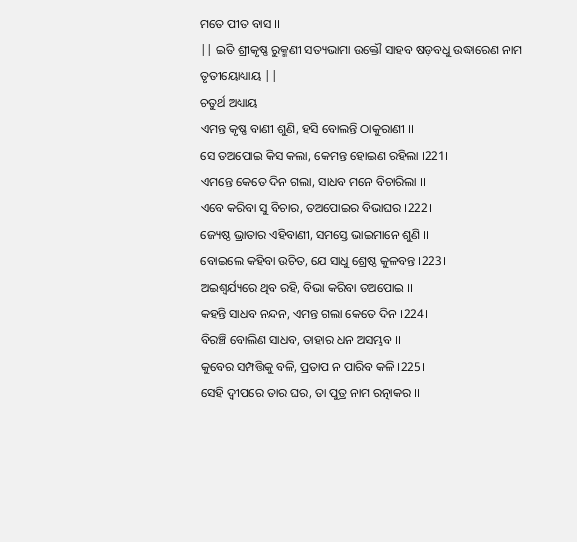ମତେ ପୀତ ବାସ ।।
|| ଇତି ଶ୍ରୀକୃଷ୍ଣ ରୁକ୍ମଣୀ ସତ୍ୟଭାମା ଉକ୍ତୌ ସାହବ ଷଡ଼ବଧୁ ଉଦ୍ଧାରେଣ ନାମ ତୃତୀୟୋଧ୍ୟାୟ ||
ଚତୁର୍ଥ ଅଧ୍ୟାୟ
ଏମନ୍ତ କୃଷ୍ଣ ବାଣୀ ଶୁଣି, ହସି ବୋଲନ୍ତି ଠାକୁରାଣୀ ।।
ସେ ତଅପୋଇ କିସ କଲା, କେମନ୍ତ ହୋଇଣ ରହିଲା ।221।
ଏମନ୍ତେ କେତେ ଦିନ ଗଲା, ସାଧବ ମନେ ବିଚାରିଲା ।।
ଏବେ କରିବା ସୁ ବିଚାର, ତଅପୋଇର ବିଭାଘର ।222।
ଜ୍ୟେଷ୍ଠ ଭ୍ରାତାର ଏହିବାଣୀ, ସମସ୍ତେ ଭାଇମାନେ ଶୁଣି ।।
ବୋଇଲେ କହିବା ଉଚିତ, ଯେ ସାଧୁ ଶ୍ରେଷ୍ଠ କୁଳବନ୍ତ ।223।
ଅଇଶ୍ୱର୍ଯ୍ୟରେ ଥିବ ରହି, ବିଭା କରିବା ତଅପୋଇ ।।
କହନ୍ତି ସାଧବ ନନ୍ଦନ, ଏମନ୍ତ ଗଲା କେତେ ଦିନ ।224।
ବିରଞ୍ଚି ବୋଲିଣ ସାଧବ, ତାହାର ଧନ ଅସମ୍ଭବ ।।
କୁବେର ସମ୍ପତ୍ତିକୁ ବଳି, ପ୍ରତାପ ନ ପାରିବ କଳି ।225।
ସେହି ଦ୍ୱୀପରେ ତାର ଘର, ତା ପୁତ୍ର ନାମ ରତ୍ନାକର ।।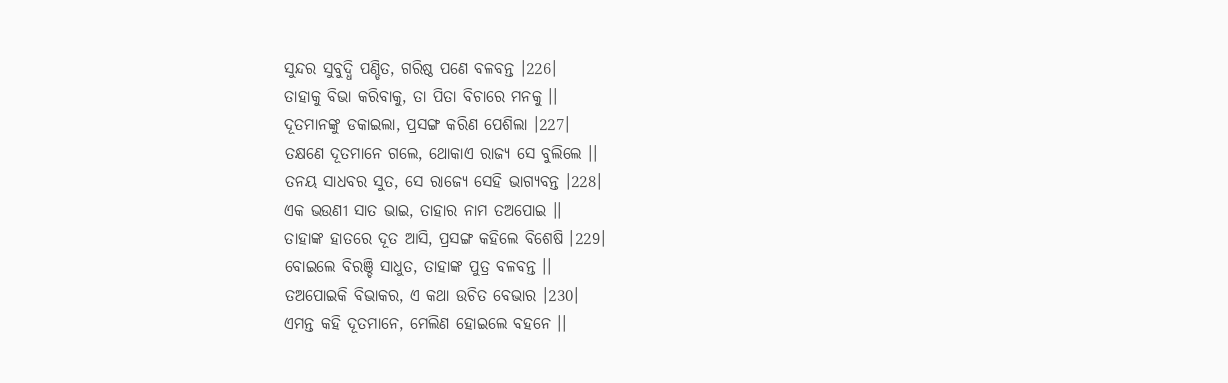ସୁନ୍ଦର ସୁବୁଦ୍ଧି ପଣ୍ଡିତ, ଗରିଷ୍ଠ ପଣେ ବଳବନ୍ତ ।226।
ତାହାକୁ ବିଭା କରିବାକୁ, ତା ପିତା ବିଚାରେ ମନକୁ ।।
ଦୂତମାନଙ୍କୁ ଡକାଇଲା, ପ୍ରସଙ୍ଗ କରିଣ ପେଶିଲା ।227।
ତକ୍ଷଣେ ଦୂତମାନେ ଗଲେ, ଥୋକାଏ ରାଜ୍ୟ ସେ ବୁଲିଲେ ।।
ତନୟ ସାଧବର ସୁତ, ସେ ରାଜ୍ୟେ ସେହି ଭାଗ୍ୟବନ୍ତ ।228।
ଏକ ଭଉଣୀ ସାତ ଭାଇ, ତାହାର ନାମ ତଅପୋଇ ।।
ତାହାଙ୍କ ହାତରେ ଦୂତ ଆସି, ପ୍ରସଙ୍ଗ କହିଲେ ବିଶେଷି ।229।
ବୋଇଲେ ବିରଞ୍ଚି ସାଧୁତ, ତାହାଙ୍କ ପୁତ୍ର ବଳବନ୍ତ ।।
ତଅପୋଇକି ବିଭାକର, ଏ କଥା ଉଚିତ ବେଭାର ।230।
ଏମନ୍ତ କହି ଦୂତମାନେ, ମେଲିଣ ହୋଇଲେ ବହନେ ।।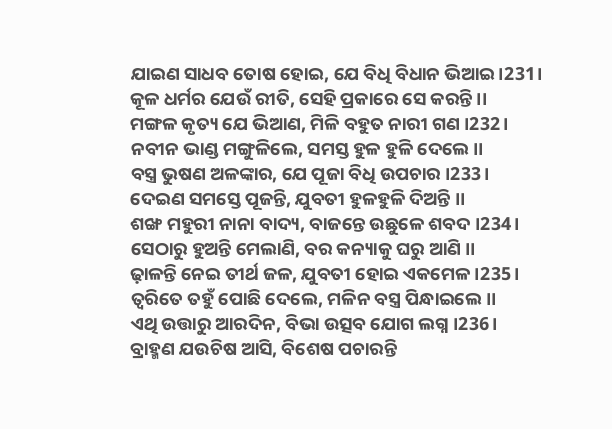ଯାଇଣ ସାଧବ ତୋଷ ହୋଇ, ଯେ ବିଧି ବିଧାନ ଭିଆଇ ।231।
କୂଳ ଧର୍ମର ଯେଉଁ ରୀତି, ସେହି ପ୍ରକାରେ ସେ କରନ୍ତି ।।
ମଙ୍ଗଳ କୃତ୍ୟ ଯେ ଭିଆଣ, ମିଳି ବହୁତ ନାରୀ ଗଣ ।232।
ନବୀନ ଭାଣ୍ଡ ମଙ୍ଗୁଳିଲେ, ସମସ୍ତ ହୁଳ ହୁଳି ଦେଲେ ।।
ବସ୍ତ୍ର ଭୁଷଣ ଅଳଙ୍କାର, ଯେ ପୂଜା ବିଧି ଉପଚାର ।233।
ଦେଇଣ ସମସ୍ତେ ପୂଜନ୍ତି, ଯୁବତୀ ହୁଳହୁଳି ଦିଅନ୍ତି ।।
ଶଙ୍ଖ ମହୁରୀ ନାନା ବାଦ୍ୟ, ବାଜନ୍ତେ ଉଛୁଳେ ଶବଦ ।234।
ସେଠାରୁ ହୁଅନ୍ତି ମେଲାଣି, ବର କନ୍ୟାକୁ ଘରୁ ଆଣି ।।
ଢ଼ାଳନ୍ତି ନେଇ ତୀର୍ଥ ଜଳ, ଯୁବତୀ ହୋଇ ଏକମେଳ ।235।
ତ୍ୱରିତେ ତହୁଁ ପୋଛି ଦେଲେ, ମଳିନ ବସ୍ତ୍ର ପିନ୍ଧାଇଲେ ।।
ଏଥି ଉତ୍ତାରୁ ଆରଦିନ, ବିଭା ଉତ୍ସବ ଯୋଗ ଲଗ୍ନ ।236।
ବ୍ରାହ୍ମଣ ଯଉଚିଷ ଆସି, ବିଶେଷ ପଚାରନ୍ତି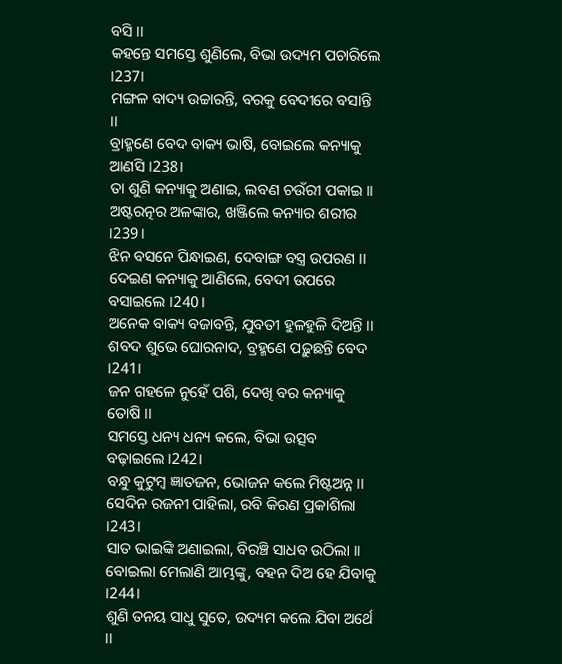ବସି ।।
କହନ୍ତେ ସମସ୍ତେ ଶୁଣିଲେ, ବିଭା ଉଦ୍ୟମ ପଚାରିଲେ ।237।
ମଙ୍ଗଳ ବାଦ୍ୟ ଉଚ୍ଚାରନ୍ତି, ବରକୁ ବେଦୀରେ ବସାନ୍ତି ।।
ବ୍ରାହ୍ମଣେ ବେଦ ବାକ୍ୟ ଭାଷି, ବୋଇଲେ କନ୍ୟାକୁ ଆଣସି ।238।
ତା ଶୁଣି କନ୍ୟାକୁ ଅଣାଇ, ଲବଣ ଚଉଁରୀ ପକାଇ ।।
ଅଷ୍ଟରତ୍ନର ଅଳଙ୍କାର, ଖଞ୍ଜିଲେ କନ୍ୟାର ଶରୀର ।239।
ଝିନ ବସନେ ପିନ୍ଧାଇଣ, ଦେବାଙ୍ଗ ବସ୍ତ୍ର ଉପରଣ ।।
ଦେଇଣ କନ୍ୟାକୁ ଆଣିଲେ, ବେଦୀ ଉପରେ ବସାଇଲେ ।240।
ଅନେକ ବାକ୍ୟ ବଜାବନ୍ତି, ଯୁବତୀ ହୁଳହୁଳି ଦିଅନ୍ତି ।।
ଶବଦ ଶୁଭେ ଘୋରନାଦ, ବ୍ରହ୍ମଣେ ପଢ଼ୁଛନ୍ତି ବେଦ ।241।
ଜନ ଗହଳେ ନୁହେଁ ପଶି, ଦେଖି ବର କନ୍ୟାକୁ ତୋଷି ।।
ସମସ୍ତେ ଧନ୍ୟ ଧନ୍ୟ କଲେ, ବିଭା ଉତ୍ସବ ବଢ଼ାଇଲେ ।242।
ବନ୍ଧୁ କୁଟୁମ୍ବ ଜ୍ଞାତଜନ, ଭୋଜନ କଲେ ମିଷ୍ଟଅନ୍ନ ।।
ସେଦିନ ରଜନୀ ପାହିଲା, ରବି କିରଣ ପ୍ରକାଶିଲା ।243।
ସାତ ଭାଇଙ୍କି ଅଣାଇଲା, ବିରଞ୍ଚି ସାଧବ ଉଠିଲା ।।
ବୋଇଲା ମେଲାଣି ଆମ୍ଭଙ୍କୁ, ବହନ ଦିଅ ହେ ଯିବାକୁ ।244।
ଶୁଣି ତନୟ ସାଧୁ ସୁତେ, ଉଦ୍ୟମ କଲେ ଯିବା ଅର୍ଥେ ।।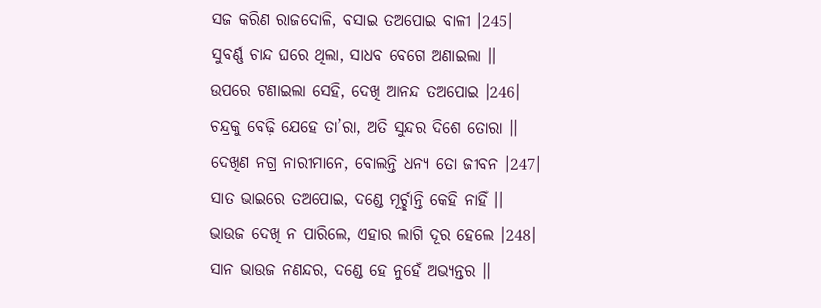ସଜ କରିଣ ରାଜଦୋଳି, ବସାଇ ତଅପୋଇ ବାଳୀ ।245।
ସୁବର୍ଣ୍ଣ ଚାନ୍ଦ ଘରେ ଥିଲା, ସାଧବ ବେଗେ ଅଣାଇଲା ।।
ଉପରେ ଟଣାଇଲା ସେହି, ଦେଖି ଆନନ୍ଦ ତଅପୋଇ ।246।
ଚନ୍ଦ୍ରକୁ ବେଢ଼ି ଯେହେ ତା’ରା, ଅତି ସୁନ୍ଦର ଦିଶେ ତୋରା ।।
ଦେଖିଣ ନଗ୍ର ନାରୀମାନେ, ବୋଲନ୍ତି ଧନ୍ୟ ତୋ ଜୀବନ ।247।
ସାତ ଭାଇରେ ତଅପୋଇ, ଦଣ୍ଡେ ମୂର୍ଚ୍ଛାନ୍ତି କେହି ନାହିଁ ।।
ଭାଉଜ ଦେଖି ନ ପାରିଲେ, ଏହାର ଲାଗି ଦୂର ହେଲେ ।248।
ସାନ ଭାଉଜ ନଣନ୍ଦର, ଦଣ୍ଡେ ହେ ନୁହେଁ ଅଭ୍ୟନ୍ତର ।।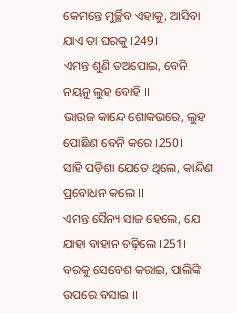କେମନ୍ତେ ମୁର୍ଚ୍ଛିବ ଏହାକୁ, ଆସିବା ଯାଏ ତା ଘରକୁ ।249।
ଏମନ୍ତ ଶୁଣି ତଅପୋଇ, ବେନି ନୟନୁ ଲୁହ ବୋହି ।।
ଭାଉଜ କାନ୍ଦେ ଶୋକଭରେ, ଲୁହ ପୋଛିଣ ବେନି କରେ ।250।
ସାହି ପଡ଼ିଶା ଯେତେ ଥିଲେ, କାନ୍ଦିଣ ପ୍ରବୋଧନ କଲେ ।।
ଏମନ୍ତ ସୈନ୍ୟ ସାଜ ହେଲେ, ଯେ ଯାହା ବାହାନ ଚଢ଼ିଲେ ।251।
ବରକୁ ସେବେଶ କରାଇ, ପାଲିଙ୍କି ଉପରେ ବସାଇ ।।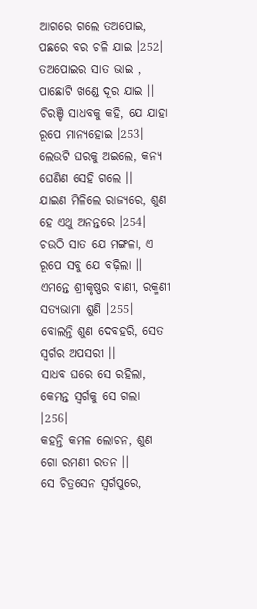ଆଗରେ ଗଲେ ତଅପୋଇ, ପଛରେ ବର ଚଳି ଯାଇ ।252।
ତଅପୋଇର ସାତ ଭାଇ , ପାଛୋଟି ଖଣ୍ଡେ ଦୂର ଯାଇ ।।
ଚିରଞ୍ଚି ସାଧବକୁ କହି, ଯେ ଯାହା ରୂପେ ମାନ୍ୟହୋଇ ।253।
ଲେଉଟି ଘରକୁ ଅଇଲେ, କନ୍ୟ ଘେଣିଣ ସେହି ଗଲେ ।।
ଯାଇଣ ମିଳିଲେ ରାଜ୍ୟରେ, ଶୁଣ ହେ ଏଥୁ ଅନନ୍ତରେ ।254।
ଚଉଠି ସାତ ଯେ ମଙ୍ଗଳା, ଏ ରୂପେ ସବୁ ଯେ ବଢ଼ିଲା ।।
ଏମନ୍ତେ ଶ୍ରୀକୃଷ୍ଣର ବାଣୀ, ରକ୍ମଣୀ ସତ୍ୟଭାମା ଶୁଣି ।255।
ବୋଲନ୍ତି ଶୁଣ ଦେବହରି, ସେତ ସ୍ୱର୍ଗର ଅପସରୀ ।।
ସାଧବ ଘରେ ସେ ରହିଲା, କେମନ୍ତ ସ୍ୱର୍ଗକୁ ସେ ଗଲା ।256।
କହନ୍ତି କମଳ ଲୋଚନ, ଶୁଣ ଗୋ ରମଣୀ ରତନ ।।
ସେ ଚିତ୍ରସେନ ସ୍ୱର୍ଗପୁରେ,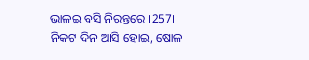ଭାଳଇ ବସି ନିରନ୍ତରେ ।257।
ନିକଟ ଦିନ ଆସି ହୋଇ, ଷୋଳ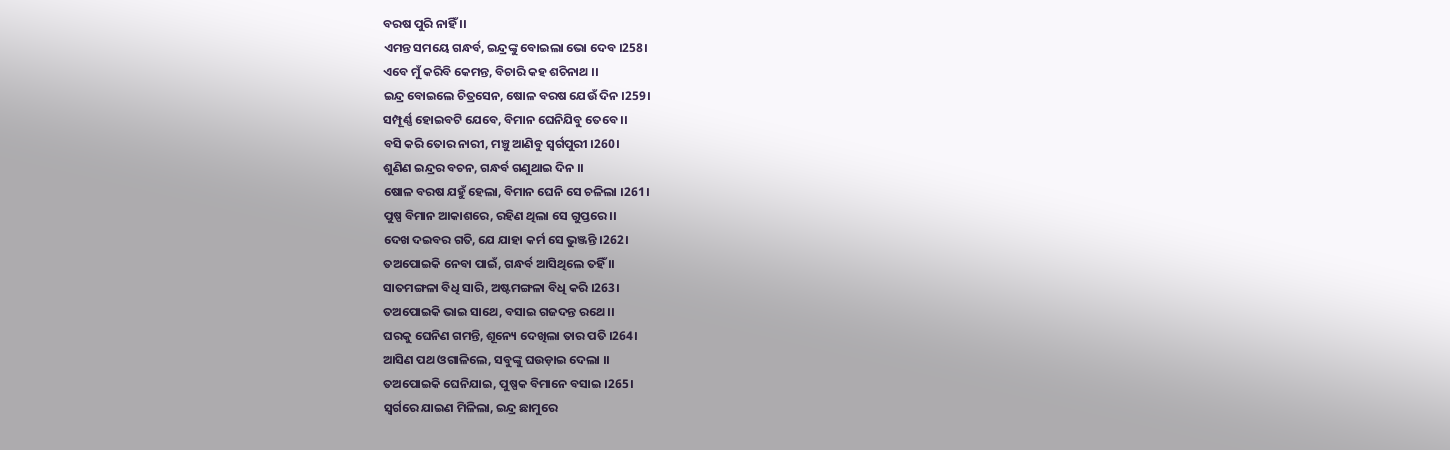ବରଷ ପୁରି ନାହିଁ ।।
ଏମନ୍ତ ସମୟେ ଗନ୍ଧର୍ବ, ଇନ୍ଦ୍ରଙ୍କୁ ବୋଇଲା ଭୋ ଦେବ ।258।
ଏବେ ମୁଁ କରିବି କେମନ୍ତ, ବିଚାରି କହ ଶଚିନାଥ ।।
ଇନ୍ଦ୍ର ବୋଇଲେ ଚିତ୍ରସେନ, ଷୋଳ ବରଷ ଯେଉଁ ଦିନ ।259।
ସମ୍ପୂର୍ଣ୍ଣ ହୋଇବଟି ଯେବେ, ବିମାନ ଘେନିଯିବୁ ତେବେ ।।
ବସି କରି ତୋର ନାରୀ, ମଞ୍ଚୁ ଆଣିବୁ ସ୍ୱର୍ଗପୁରୀ ।260।
ଶୁଣିଣ ଇନ୍ଦ୍ରର ବଚନ, ଗନ୍ଧର୍ବ ଗଣୁଥାଇ ଦିନ ।।
ଷୋଳ ବରଷ ଯହୁଁ ହେଲା, ବିମାନ ଘେନି ସେ ଚଳିଲା ।261।
ପୁଷ୍ପ ବିମାନ ଆକାଶରେ, ରହିଣ ଥିଲା ସେ ଗୁପ୍ତରେ ।।
ଦେଖ ଦଇବର ଗତି, ଯେ ଯାହା କର୍ମ ସେ ଭୁଞ୍ଜନ୍ତି ।262।
ତଅପୋଇକି ନେବା ପାଇଁ, ଗନ୍ଧର୍ବ ଆସିଥିଲେ ତହିଁ ।।
ସାତମଙ୍ଗଳା ବିଧି ସାରି, ଅଷ୍ଟମଙ୍ଗଳା ବିଧି କରି ।263।
ତଅପୋଇକି ଭାଇ ସାଥେ, ବସାଇ ଗଜଦନ୍ତ ରଥେ ।।
ଘରକୁ ଘେନିଣ ଗମନ୍ତି, ଶୂନ୍ୟେ ଦେଖିଲା ତାର ପତି ।264।
ଆସିଣ ପଥ ଓଗାଳିଲେ, ସବୁଙ୍କୁ ଘଉଡ଼ାଇ ଦେଲା ।।
ତଅପୋଇକି ଘେନିଯାଇ, ପୁଷ୍ପକ ବିମାନେ ବସାଇ ।265।
ସ୍ୱର୍ଗରେ ଯାଇଣ ମିଳିଲା, ଇନ୍ଦ୍ର ଛାମୁରେ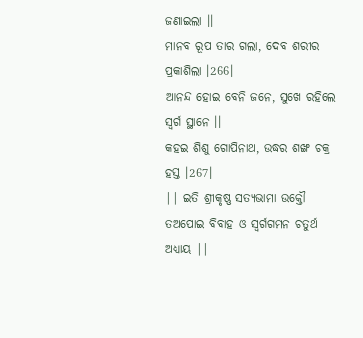ଜଣାଇଲା ।।
ମାନବ ରୂପ ତାର ଗଲା, ଦେବ ଶରୀର ପ୍ରକାଶିଲା ।266।
ଆନନ୍ଦ ହୋଇ ବେନି ଜନେ, ସୁଖେ ରହିଲେ ସ୍ୱର୍ଗ ସ୍ଥାନେ ।।
କହଇ ଶିଶୁ ଗୋପିନାଥ, ଉଦ୍ଧର ଶଙ୍ଖ ଚକ୍ର ହସ୍ତ ।267।
|| ଇତି ଶ୍ରୀକୃଷ୍ଣ ସତ୍ୟଭାମା ଉକ୍ତୌ ତଅପୋଇ ବିବାହ ଓ ସ୍ୱର୍ଗଗମନ ଚତୁର୍ଥ ଅଧ୍ୟାୟ ||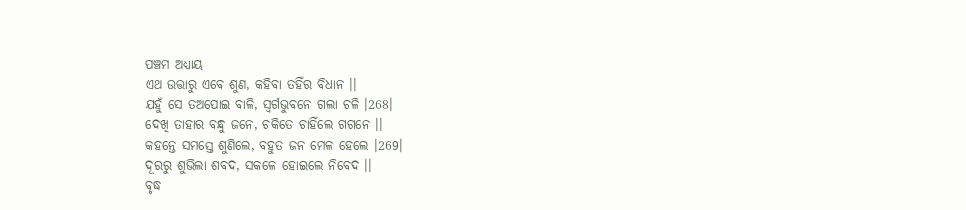ପଞ୍ଚମ ଅଧ୍ୟାୟ
ଏଥ ଉତ୍ତାରୁ ଏବେ ଶୁଣ, କହିବା ତହିଁର ବିଧାନ ।।
ଯହୁଁ ସେ ତଅପୋଇ ବାଳି, ସ୍ୱର୍ଗଭୁବନେ ଗଲା ଚଳି ।268।
ଦେଖି ତାହାର ବନ୍ଧୁ ଜନେ, ଚକିତେ ଚାହିଁଲେ ଗଗନେ ।।
କହନ୍ତେ ସମସ୍ତେ ଶୁଣିଲେ, ବହୁତ ଜନ ମେଳ ହେଲେ ।269।
ଦୂରରୁ ଶୁଭିଲା ଶବଦ, ସକଳେ ହୋଇଲେ ନିବେଦ ।।
ବୃଦ୍ଧ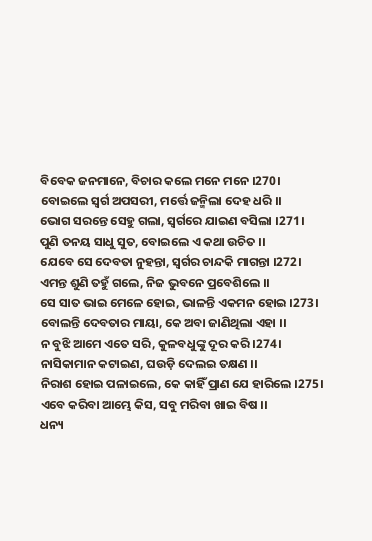ବିବେକ ଜନମାନେ, ବିଚାର କଲେ ମନେ ମନେ ।270।
ବୋଇଲେ ସ୍ୱର୍ଗ ଅପସରୀ, ମର୍ତ୍ତେ ଜନ୍ମିଲା ଦେହ ଧରି ।।
ଭୋଗ ସରନ୍ତେ ସେହୁ ଗଲା, ସ୍ୱର୍ଗରେ ଯାଇଣ ବସିଲା ।271।
ପୁଣି ତନୟ ସାଧୁ ସୁତ, ବୋଇଲେ ଏ କଥା ଉଚିତ ।।
ଯେବେ ସେ ଦେବତା ନୁହନ୍ତା, ସ୍ୱର୍ଗର ଚାନ୍ଦକି ମାଗନ୍ତା ।272।
ଏମନ୍ତ ଶୁଣି ତହୁଁ ଗଲେ, ନିଜ ଭୁବନେ ପ୍ରବେଶିଲେ ।।
ସେ ସାତ ଭାଇ ମେଳେ ହୋଇ, ଭାଳନ୍ତି ଏକମନ ହୋଇ ।273।
ବୋଲନ୍ତି ଦେବତାର ମାୟା, କେ ଅବା ଜାଣିଥିଲା ଏହା ।।
ନ ବୁଝି ଆମେ ଏତେ ସରି, କୁଳବଧୁଙ୍କୁ ଦୂର କରି ।274।
ନାସିକାମାନ କଟାଇଣ, ଘଉଡ଼ି ଦେଲଇ ତକ୍ଷଣ ।।
ନିରାଶ ହୋଇ ପଳାଇଲେ, କେ କାହିଁ ପ୍ରାଣ ଯେ ହାରିଲେ ।275।
ଏବେ କରିବା ଆମ୍ଭେ କିସ, ସବୁ ମରିବା ଖାଇ ବିଷ ।।
ଧନ୍ୟ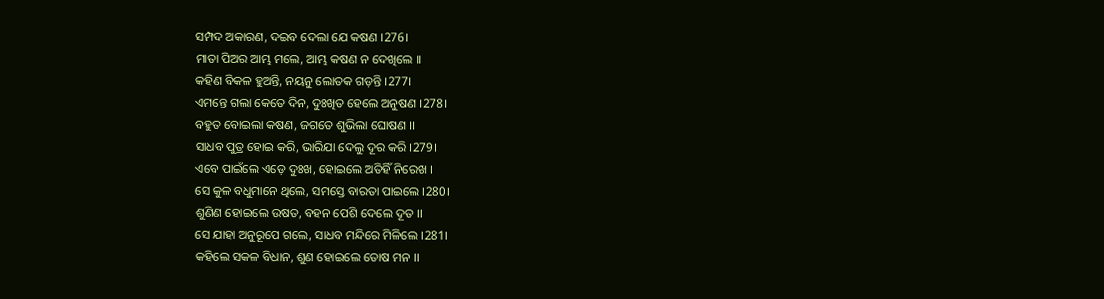ସମ୍ପଦ ଅକାରଣ, ଦଇବ ଦେଲା ଯେ କଷଣ ।276।
ମାତା ପିଅର ଆମ୍ଭ ମଲେ, ଆମ୍ଭ କଷଣ ନ ଦେଖିଲେ ।।
କହିଣ ବିକଳ ହୁଅନ୍ତି, ନୟନୁ ଲୋତକ ଗଡ଼ନ୍ତି ।277।
ଏମନ୍ତେ ଗଲା କେତେ ଦିନ, ଦୁଃଖିତ ହେଲେ ଅନୁଷଣ ।278।
ବହୁତ ବୋଇଲା କଷଣ, ଜଗତେ ଶୁଭିଲା ଘୋଷଣ ।।
ସାଧବ ପୁତ୍ର ହୋଇ କରି, ଭାରିଯା ଦେଲୁ ଦୂର କରି ।279।
ଏବେ ପାଇଁଲେ ଏଡ଼େ ଦୁଃଖ, ହୋଇଲେ ଅତିହିଁ ନିରେଖ ।
ସେ କୁଳ ବଧୁମାନେ ଥିଲେ, ସମସ୍ତେ ବାରତା ପାଇଲେ ।280।
ଶୁଣିଣ ହୋଇଲେ ଉଷତ, ବହନ ପେଶି ଦେଲେ ଦୂତ ।।
ସେ ଯାହା ଅନୁରୂପେ ଗଲେ, ସାଧବ ମନ୍ଦିରେ ମିଳିଲେ ।281।
କହିଲେ ସକଳ ବିଧାନ, ଶୁଣ ହୋଇଲେ ତୋଷ ମନ ।।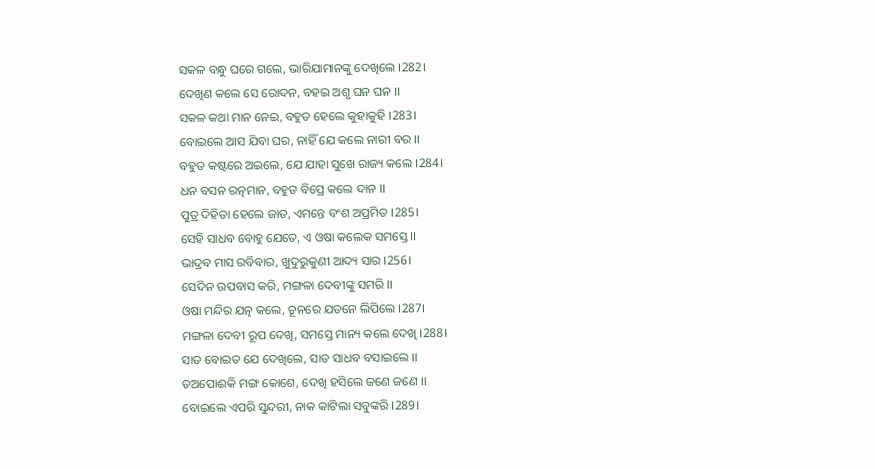ସକଳ ବନ୍ଧୁ ଘରେ ଗଲେ, ଭାରିଯାମାନଙ୍କୁ ଦେଖିଲେ ।282।
ଦେଖିଣ କଲେ ସେ ରୋଦନ, ବହଇ ଅଶୃ ଘନ ଘନ ।।
ସକଳ କଥା ମାନ ନେଇ, ବହୁତ ହେଲେ କୁହାକୁହି ।283।
ବୋଇଲେ ଆସ ଯିବା ଘର, ନାହିଁ ଯେ କଲେ ନାରୀ ବର ।।
ବହୁତ କଷ୍ଟରେ ଅଇଲେ, ଯେ ଯାହା ସୁଖେ ରାଜ୍ୟ କଲେ ।284।
ଧନ ବସନ ରତ୍ନମାନ, ବହୁତ ବିପ୍ରେ କଲେ ଦାନ ।।
ପୁତ୍ର ଦିହିତା ହେଲେ ଜାତ, ଏମନ୍ତେ ବଂଶ ଅପ୍ରମିତ ।285।
ସେହି ସାଧବ ବୋହୁ ଯେତେ, ଏ ଓଷା କଲେକ ସମସ୍ତେ ।।
ଭାଦ୍ରବ ମାସ ରବିବାର, ଖୁଦୁରୁକୁଣୀ ଆଦ୍ୟ ସାର ।256।
ସେଦିନ ଉପବାସ କରି, ମଙ୍ଗଳା ଦେବୀଙ୍କୁ ସମରି ।।
ଓଷା ମନ୍ଦିର ଯତ୍ନ କଲେ, ଚୂନରେ ଯତନେ ଲିପିଲେ ।287।
ମଙ୍ଗଳା ଦେବୀ ରୂପ ଦେଖି, ସମସ୍ତେ ମାନ୍ୟ କଲେ ଦେଖି ।288।
ସାତ ବୋଇତ ଯେ ଦେଖିଲେ, ସାତ ସାଧବ ବସାଇଲେ ।।
ତଅପୋଈକି ମଙ୍ଗ କୋଶେ, ଦେଖି ହସିଲେ ଜଣେ ଜଣେ ।।
ବୋଇଲେ ଏପରି ସୁନ୍ଦରୀ, ନାକ କାଟିଲା ସବୁଙ୍କରି ।289।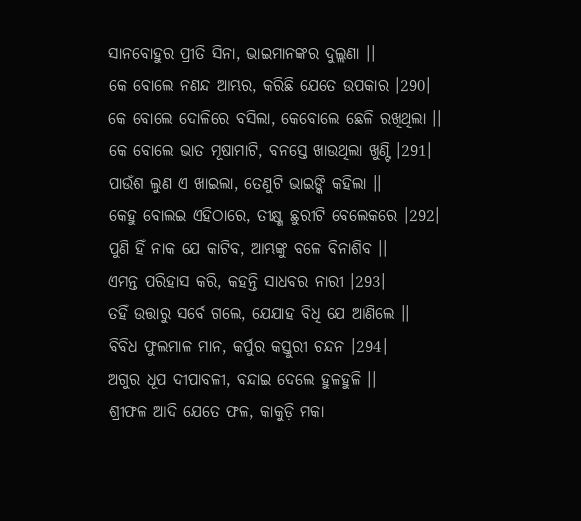ସାନବୋହୁର ପ୍ରୀତି ସିନା, ଭାଇମାନଙ୍କର ଦୁଲ୍ଲଣା ।।
କେ ବୋଲେ ନଣନ୍ଦ ଆମ୍ଭର, କରିଛି ଯେତେ ଉପକାର ।290।
କେ ବୋଲେ ଦୋଳିରେ ବସିଲା, କେବୋଲେ ଛେଳି ରଖିଥିଲା ।।
କେ ବୋଲେ ଭାତ ମୂଷାମାଟି, ବନସ୍ତେ ଖାଉଥିଲା ଖୁଣ୍ଟି ।291।
ପାଉଁଶ ଲୁଣ ଏ ଖାଇଲା, ତେଣୁଟି ଭାଇଙ୍କି କହିଲା ।।
କେହୁ ବୋଲଇ ଏହିଠାରେ, ତୀକ୍ଷ୍ଣ ଛୁରୀଟି ବେଲେକରେ ।292।
ପୁଣି ହିଁ ନାକ ଯେ କାଟିବ, ଆମ୍ଭଙ୍କୁ ବଳେ ବିନାଶିବ ।।
ଏମନ୍ତ ପରିହାସ କରି, କହନ୍ତି ସାଧବର ନାରୀ ।293।
ତହିଁ ଉତ୍ତାରୁ ସର୍ବେ ଗଲେ, ଯେଯାହ ବିଧି ଯେ ଆଣିଲେ ।।
ବିବିଧ ଫୁଲମାଳ ମାନ, କର୍ପୁର କସ୍ତୁରୀ ଚନ୍ଦନ ।294।
ଅଗୁର ଧୂପ ଦୀପାବଳୀ, ବନ୍ଦାଇ ଦେଲେ ହୁଳହୁଳି ।।
ଶ୍ରୀଫଳ ଆଦି ଯେତେ ଫଳ, କାକୁଡ଼ି ମକା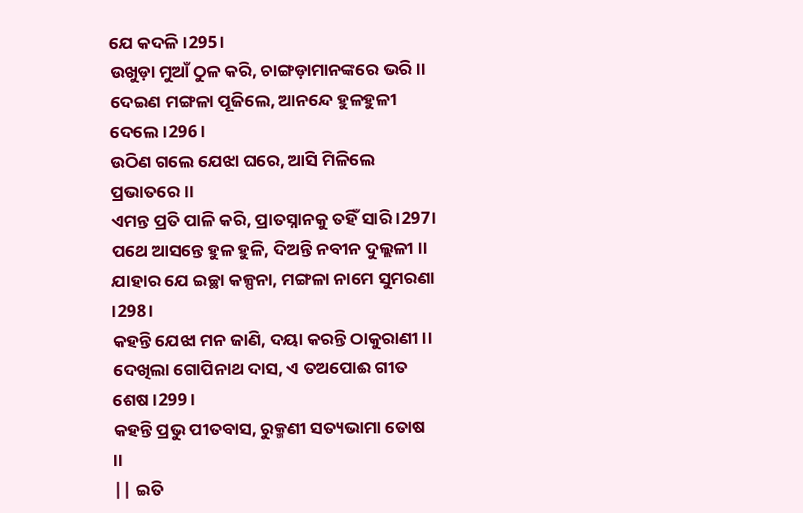ଯେ କଦଳି ।295।
ଉଖୁଡ଼ା ମୁଆଁ ଠୁଳ କରି, ଚାଙ୍ଗଡ଼ାମାନଙ୍କରେ ଭରି ।।
ଦେଇଣ ମଙ୍ଗଳା ପୂଜିଲେ, ଆନନ୍ଦେ ହୁଳହୁଳୀ ଦେଲେ ।296।
ଉଠିଣ ଗଲେ ଯେଝା ଘରେ, ଆସି ମିଳିଲେ ପ୍ରଭାତରେ ।।
ଏମନ୍ତ ପ୍ରତି ପାଳି କରି, ପ୍ରାତସ୍ନାନକୁ ତହିଁ ସାରି ।297।
ପଥେ ଆସନ୍ତେ ହୁଳ ହୁଳି, ଦିଅନ୍ତି ନବୀନ ଦୁଲ୍ଲଳୀ ।।
ଯାହାର ଯେ ଇଚ୍ଛା କଳ୍ପନା, ମଙ୍ଗଳା ନାମେ ସୁମରଣା ।298।
କହନ୍ତି ଯେଝା ମନ ଜାଣି, ଦୟା କରନ୍ତି ଠାକୁରାଣୀ ।।
ଦେଖିଲା ଗୋପିନାଥ ଦାସ, ଏ ତଅପୋଈ ଗୀତ ଶେଷ ।299।
କହନ୍ତି ପ୍ରଭୁ ପୀତବାସ, ରୁକ୍ମଣୀ ସତ୍ୟଭାମା ତୋଷ ।।
|| ଇତି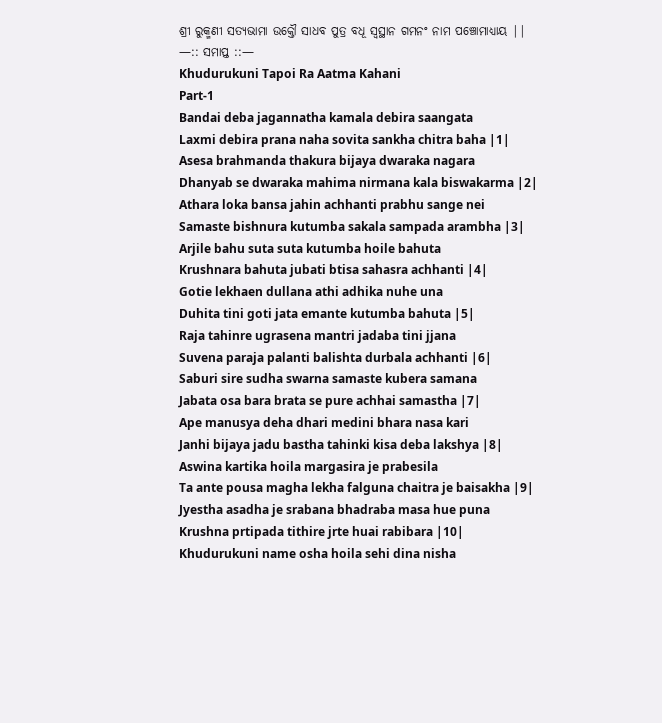ଶ୍ରୀ ରୁକ୍ମଣୀ ସତ୍ୟଭାମା ଉକ୍ତୌ ସାଧବ ପୁତ୍ର ବଧୂ ସ୍ୱସ୍ଥାନ ଗମନଂ ନାମ ପଞ୍ଚୋମାଧ୍ୟାୟ ||
—:: ସମାପ୍ତ ::—
Khudurukuni Tapoi Ra Aatma Kahani
Part-1
Bandai deba jagannatha kamala debira saangata
Laxmi debira prana naha sovita sankha chitra baha |1|
Asesa brahmanda thakura bijaya dwaraka nagara
Dhanyab se dwaraka mahima nirmana kala biswakarma |2|
Athara loka bansa jahin achhanti prabhu sange nei
Samaste bishnura kutumba sakala sampada arambha |3|
Arjile bahu suta suta kutumba hoile bahuta
Krushnara bahuta jubati btisa sahasra achhanti |4|
Gotie lekhaen dullana athi adhika nuhe una
Duhita tini goti jata emante kutumba bahuta |5|
Raja tahinre ugrasena mantri jadaba tini jjana
Suvena paraja palanti balishta durbala achhanti |6|
Saburi sire sudha swarna samaste kubera samana
Jabata osa bara brata se pure achhai samastha |7|
Ape manusya deha dhari medini bhara nasa kari
Janhi bijaya jadu bastha tahinki kisa deba lakshya |8|
Aswina kartika hoila margasira je prabesila
Ta ante pousa magha lekha falguna chaitra je baisakha |9|
Jyestha asadha je srabana bhadraba masa hue puna
Krushna prtipada tithire jrte huai rabibara |10|
Khudurukuni name osha hoila sehi dina nisha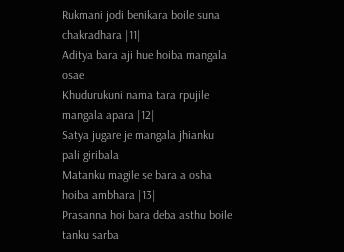Rukmani jodi benikara boile suna chakradhara |11|
Aditya bara aji hue hoiba mangala osae
Khudurukuni nama tara rpujile mangala apara |12|
Satya jugare je mangala jhianku pali giribala
Matanku magile se bara a osha hoiba ambhara |13|
Prasanna hoi bara deba asthu boile tanku sarba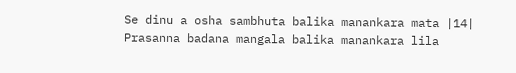Se dinu a osha sambhuta balika manankara mata |14|
Prasanna badana mangala balika manankara lila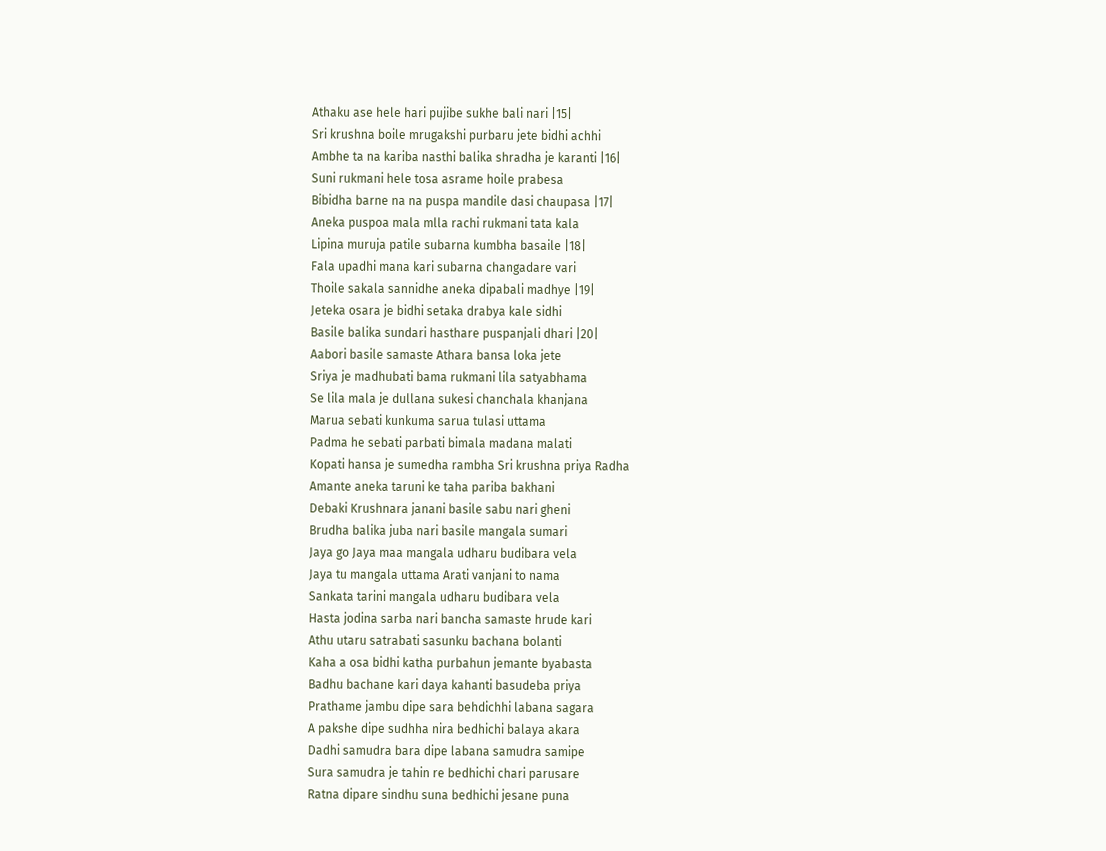Athaku ase hele hari pujibe sukhe bali nari |15|
Sri krushna boile mrugakshi purbaru jete bidhi achhi
Ambhe ta na kariba nasthi balika shradha je karanti |16|
Suni rukmani hele tosa asrame hoile prabesa
Bibidha barne na na puspa mandile dasi chaupasa |17|
Aneka puspoa mala mlla rachi rukmani tata kala
Lipina muruja patile subarna kumbha basaile |18|
Fala upadhi mana kari subarna changadare vari
Thoile sakala sannidhe aneka dipabali madhye |19|
Jeteka osara je bidhi setaka drabya kale sidhi
Basile balika sundari hasthare puspanjali dhari |20|
Aabori basile samaste Athara bansa loka jete
Sriya je madhubati bama rukmani lila satyabhama
Se lila mala je dullana sukesi chanchala khanjana
Marua sebati kunkuma sarua tulasi uttama
Padma he sebati parbati bimala madana malati
Kopati hansa je sumedha rambha Sri krushna priya Radha
Amante aneka taruni ke taha pariba bakhani
Debaki Krushnara janani basile sabu nari gheni
Brudha balika juba nari basile mangala sumari
Jaya go Jaya maa mangala udharu budibara vela
Jaya tu mangala uttama Arati vanjani to nama
Sankata tarini mangala udharu budibara vela
Hasta jodina sarba nari bancha samaste hrude kari
Athu utaru satrabati sasunku bachana bolanti
Kaha a osa bidhi katha purbahun jemante byabasta
Badhu bachane kari daya kahanti basudeba priya
Prathame jambu dipe sara behdichhi labana sagara
A pakshe dipe sudhha nira bedhichi balaya akara
Dadhi samudra bara dipe labana samudra samipe
Sura samudra je tahin re bedhichi chari parusare
Ratna dipare sindhu suna bedhichi jesane puna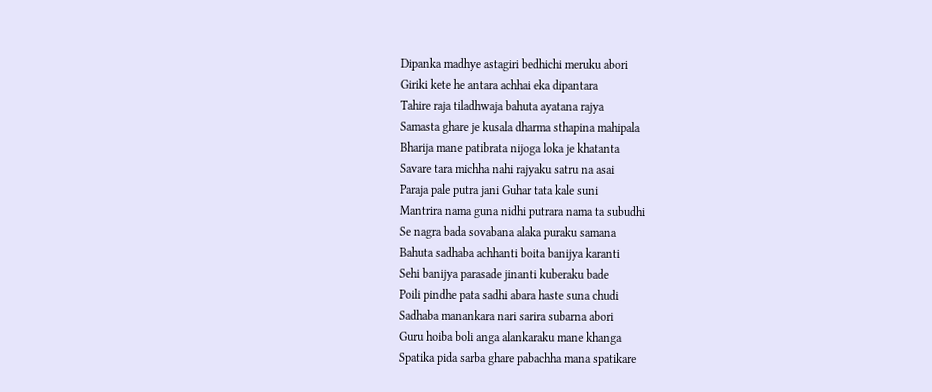Dipanka madhye astagiri bedhichi meruku abori
Giriki kete he antara achhai eka dipantara
Tahire raja tiladhwaja bahuta ayatana rajya
Samasta ghare je kusala dharma sthapina mahipala
Bharija mane patibrata nijoga loka je khatanta
Savare tara michha nahi rajyaku satru na asai
Paraja pale putra jani Guhar tata kale suni
Mantrira nama guna nidhi putrara nama ta subudhi
Se nagra bada sovabana alaka puraku samana
Bahuta sadhaba achhanti boita banijya karanti
Sehi banijya parasade jinanti kuberaku bade
Poili pindhe pata sadhi abara haste suna chudi
Sadhaba manankara nari sarira subarna abori
Guru hoiba boli anga alankaraku mane khanga
Spatika pida sarba ghare pabachha mana spatikare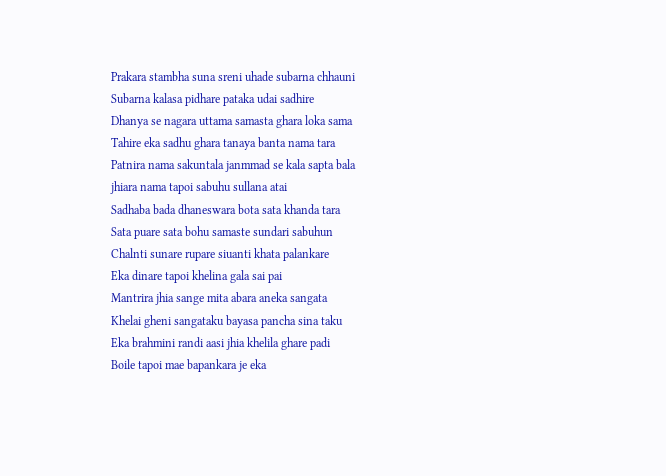Prakara stambha suna sreni uhade subarna chhauni
Subarna kalasa pidhare pataka udai sadhire
Dhanya se nagara uttama samasta ghara loka sama
Tahire eka sadhu ghara tanaya banta nama tara
Patnira nama sakuntala janmmad se kala sapta bala
jhiara nama tapoi sabuhu sullana atai
Sadhaba bada dhaneswara bota sata khanda tara
Sata puare sata bohu samaste sundari sabuhun
Chalnti sunare rupare siuanti khata palankare
Eka dinare tapoi khelina gala sai pai
Mantrira jhia sange mita abara aneka sangata
Khelai gheni sangataku bayasa pancha sina taku
Eka brahmini randi aasi jhia khelila ghare padi
Boile tapoi mae bapankara je eka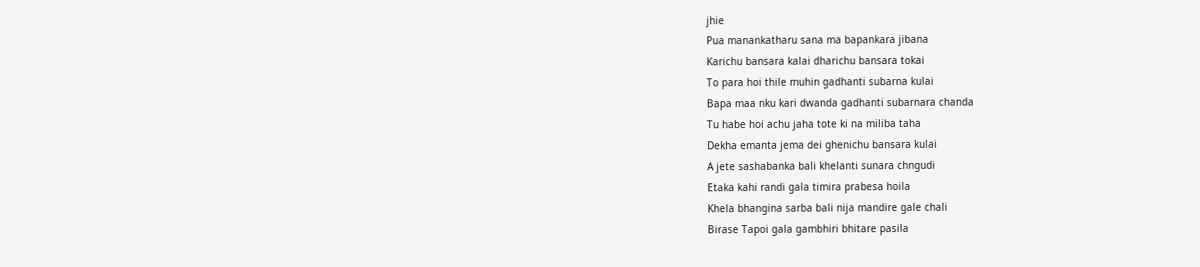jhie
Pua manankatharu sana ma bapankara jibana
Karichu bansara kalai dharichu bansara tokai
To para hoi thile muhin gadhanti subarna kulai
Bapa maa nku kari dwanda gadhanti subarnara chanda
Tu habe hoi achu jaha tote ki na miliba taha
Dekha emanta jema dei ghenichu bansara kulai
A jete sashabanka bali khelanti sunara chngudi
Etaka kahi randi gala timira prabesa hoila
Khela bhangina sarba bali nija mandire gale chali
Birase Tapoi gala gambhiri bhitare pasila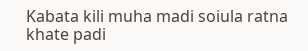Kabata kili muha madi soiula ratna khate padi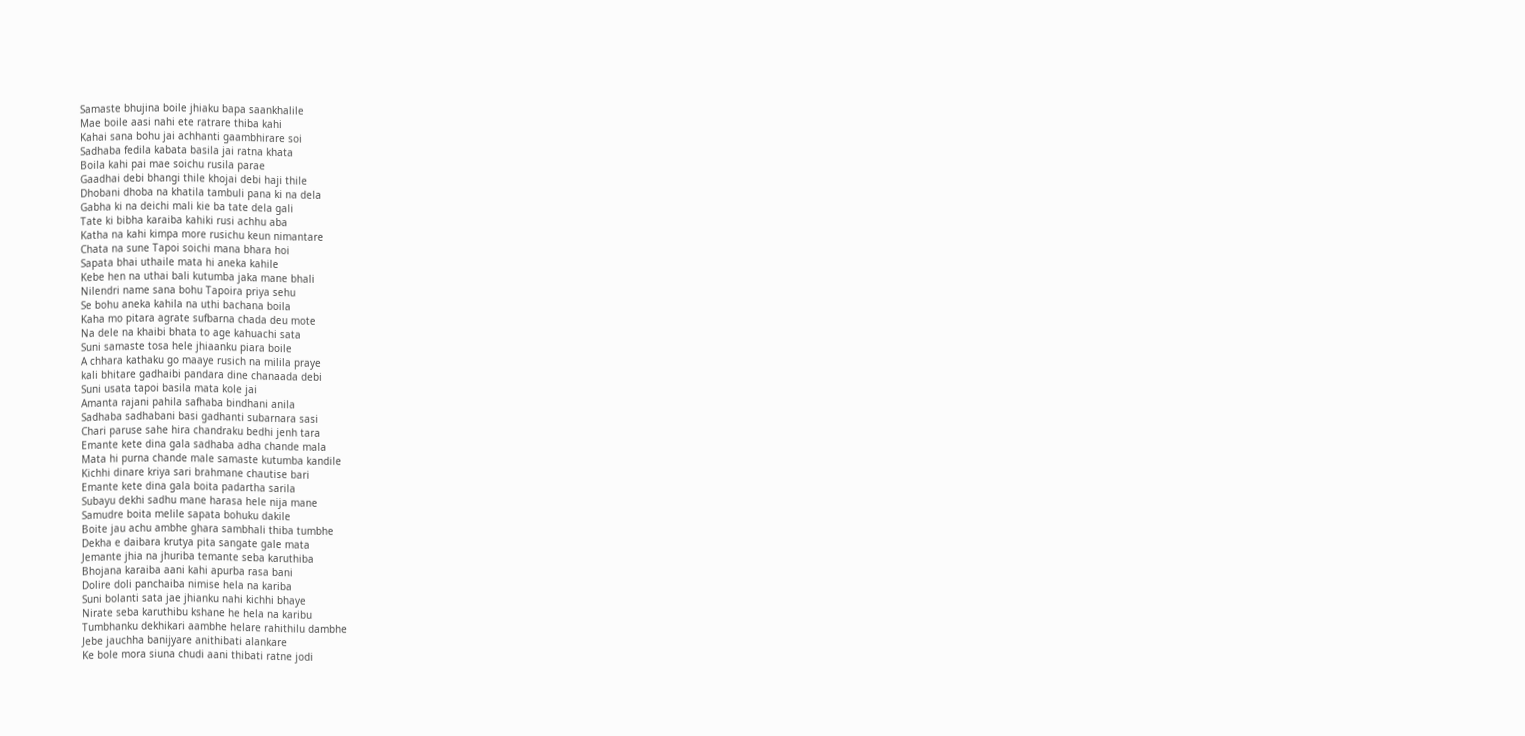Samaste bhujina boile jhiaku bapa saankhalile
Mae boile aasi nahi ete ratrare thiba kahi
Kahai sana bohu jai achhanti gaambhirare soi
Sadhaba fedila kabata basila jai ratna khata
Boila kahi pai mae soichu rusila parae
Gaadhai debi bhangi thile khojai debi haji thile
Dhobani dhoba na khatila tambuli pana ki na dela
Gabha ki na deichi mali kie ba tate dela gali
Tate ki bibha karaiba kahiki rusi achhu aba
Katha na kahi kimpa more rusichu keun nimantare
Chata na sune Tapoi soichi mana bhara hoi
Sapata bhai uthaile mata hi aneka kahile
Kebe hen na uthai bali kutumba jaka mane bhali
Nilendri name sana bohu Tapoira priya sehu
Se bohu aneka kahila na uthi bachana boila
Kaha mo pitara agrate sufbarna chada deu mote
Na dele na khaibi bhata to age kahuachi sata
Suni samaste tosa hele jhiaanku piara boile
A chhara kathaku go maaye rusich na milila praye
kali bhitare gadhaibi pandara dine chanaada debi
Suni usata tapoi basila mata kole jai
Amanta rajani pahila safhaba bindhani anila
Sadhaba sadhabani basi gadhanti subarnara sasi
Chari paruse sahe hira chandraku bedhi jenh tara
Emante kete dina gala sadhaba adha chande mala
Mata hi purna chande male samaste kutumba kandile
Kichhi dinare kriya sari brahmane chautise bari
Emante kete dina gala boita padartha sarila
Subayu dekhi sadhu mane harasa hele nija mane
Samudre boita melile sapata bohuku dakile
Boite jau achu ambhe ghara sambhali thiba tumbhe
Dekha e daibara krutya pita sangate gale mata
Jemante jhia na jhuriba temante seba karuthiba
Bhojana karaiba aani kahi apurba rasa bani
Dolire doli panchaiba nimise hela na kariba
Suni bolanti sata jae jhianku nahi kichhi bhaye
Nirate seba karuthibu kshane he hela na karibu
Tumbhanku dekhikari aambhe helare rahithilu dambhe
Jebe jauchha banijyare anithibati alankare
Ke bole mora siuna chudi aani thibati ratne jodi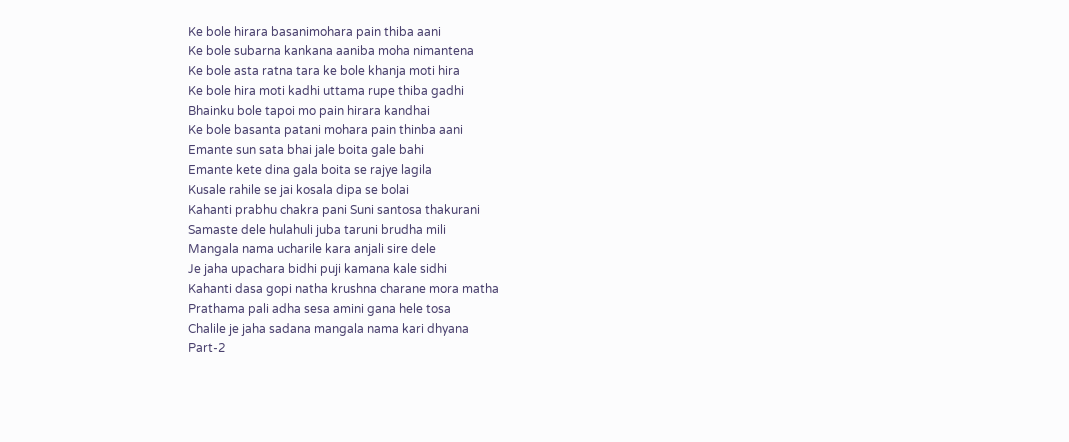Ke bole hirara basanimohara pain thiba aani
Ke bole subarna kankana aaniba moha nimantena
Ke bole asta ratna tara ke bole khanja moti hira
Ke bole hira moti kadhi uttama rupe thiba gadhi
Bhainku bole tapoi mo pain hirara kandhai
Ke bole basanta patani mohara pain thinba aani
Emante sun sata bhai jale boita gale bahi
Emante kete dina gala boita se rajye lagila
Kusale rahile se jai kosala dipa se bolai
Kahanti prabhu chakra pani Suni santosa thakurani
Samaste dele hulahuli juba taruni brudha mili
Mangala nama ucharile kara anjali sire dele
Je jaha upachara bidhi puji kamana kale sidhi
Kahanti dasa gopi natha krushna charane mora matha
Prathama pali adha sesa amini gana hele tosa
Chalile je jaha sadana mangala nama kari dhyana
Part-2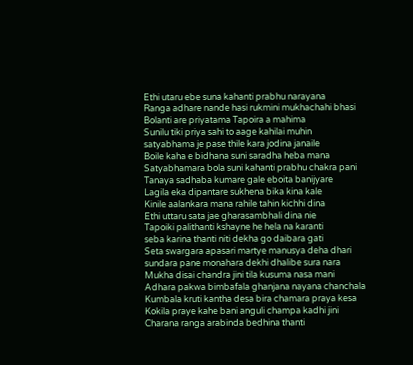Ethi utaru ebe suna kahanti prabhu narayana
Ranga adhare nande hasi rukmini mukhachahi bhasi
Bolanti are priyatama Tapoira a mahima
Sunilu tiki priya sahi to aage kahilai muhin
satyabhama je pase thile kara jodina janaile
Boile kaha e bidhana suni saradha heba mana
Satyabhamara bola suni kahanti prabhu chakra pani
Tanaya sadhaba kumare gale eboita banijyare
Lagila eka dipantare sukhena bika kina kale
Kinile aalankara mana rahile tahin kichhi dina
Ethi uttaru sata jae gharasambhali dina nie
Tapoiki palithanti kshayne he hela na karanti
seba karina thanti niti dekha go daibara gati
Seta swargara apasari martye manusya deha dhari
sundara pane monahara dekhi dhalibe sura nara
Mukha disai chandra jini tila kusuma nasa mani
Adhara pakwa bimbafala ghanjana nayana chanchala
Kumbala kruti kantha desa bira chamara praya kesa
Kokila praye kahe bani anguli champa kadhi jini
Charana ranga arabinda bedhina thanti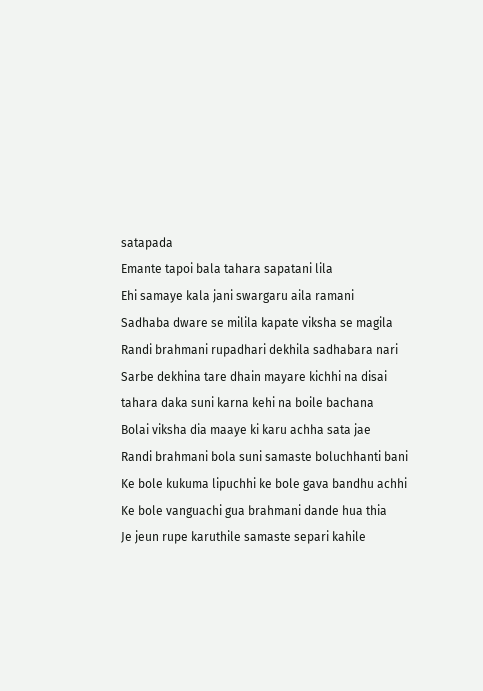satapada
Emante tapoi bala tahara sapatani lila
Ehi samaye kala jani swargaru aila ramani
Sadhaba dware se milila kapate viksha se magila
Randi brahmani rupadhari dekhila sadhabara nari
Sarbe dekhina tare dhain mayare kichhi na disai
tahara daka suni karna kehi na boile bachana
Bolai viksha dia maaye ki karu achha sata jae
Randi brahmani bola suni samaste boluchhanti bani
Ke bole kukuma lipuchhi ke bole gava bandhu achhi
Ke bole vanguachi gua brahmani dande hua thia
Je jeun rupe karuthile samaste separi kahile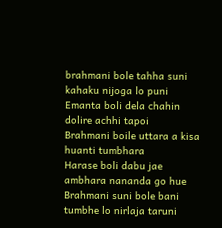brahmani bole tahha suni kahaku nijoga lo puni
Emanta boli dela chahin dolire achhi tapoi
Brahmani boile uttara a kisa huanti tumbhara
Harase boli dabu jae ambhara nananda go hue
Brahmani suni bole bani tumbhe lo nirlaja taruni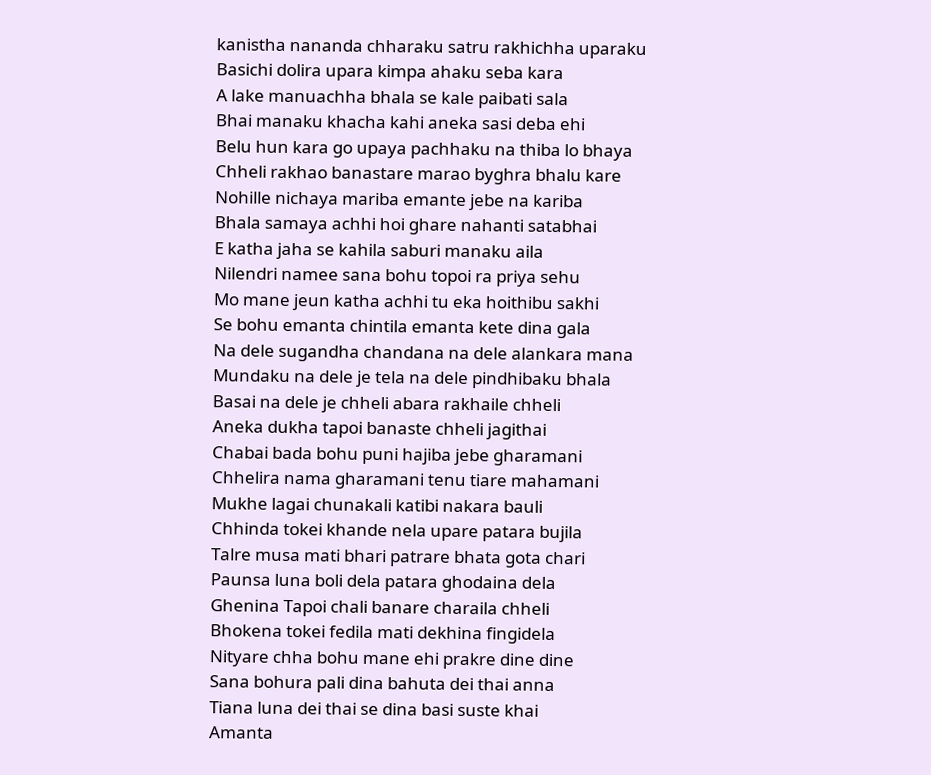kanistha nananda chharaku satru rakhichha uparaku
Basichi dolira upara kimpa ahaku seba kara
A lake manuachha bhala se kale paibati sala
Bhai manaku khacha kahi aneka sasi deba ehi
Belu hun kara go upaya pachhaku na thiba lo bhaya
Chheli rakhao banastare marao byghra bhalu kare
Nohille nichaya mariba emante jebe na kariba
Bhala samaya achhi hoi ghare nahanti satabhai
E katha jaha se kahila saburi manaku aila
Nilendri namee sana bohu topoi ra priya sehu
Mo mane jeun katha achhi tu eka hoithibu sakhi
Se bohu emanta chintila emanta kete dina gala
Na dele sugandha chandana na dele alankara mana
Mundaku na dele je tela na dele pindhibaku bhala
Basai na dele je chheli abara rakhaile chheli
Aneka dukha tapoi banaste chheli jagithai
Chabai bada bohu puni hajiba jebe gharamani
Chhelira nama gharamani tenu tiare mahamani
Mukhe lagai chunakali katibi nakara bauli
Chhinda tokei khande nela upare patara bujila
Talre musa mati bhari patrare bhata gota chari
Paunsa luna boli dela patara ghodaina dela
Ghenina Tapoi chali banare charaila chheli
Bhokena tokei fedila mati dekhina fingidela
Nityare chha bohu mane ehi prakre dine dine
Sana bohura pali dina bahuta dei thai anna
Tiana luna dei thai se dina basi suste khai
Amanta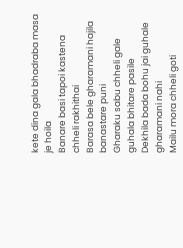kete dina gala bhadraba masa je hoila
Banare basi tapoi kastena chheli rakhithai
Barasa bele gharamani hajila banastare puni
Gharaku sabu chheli gale guhala bhitare pasile
Dekhila bada bohu jai guhale gharamani nahi
Mailu mora chheli goti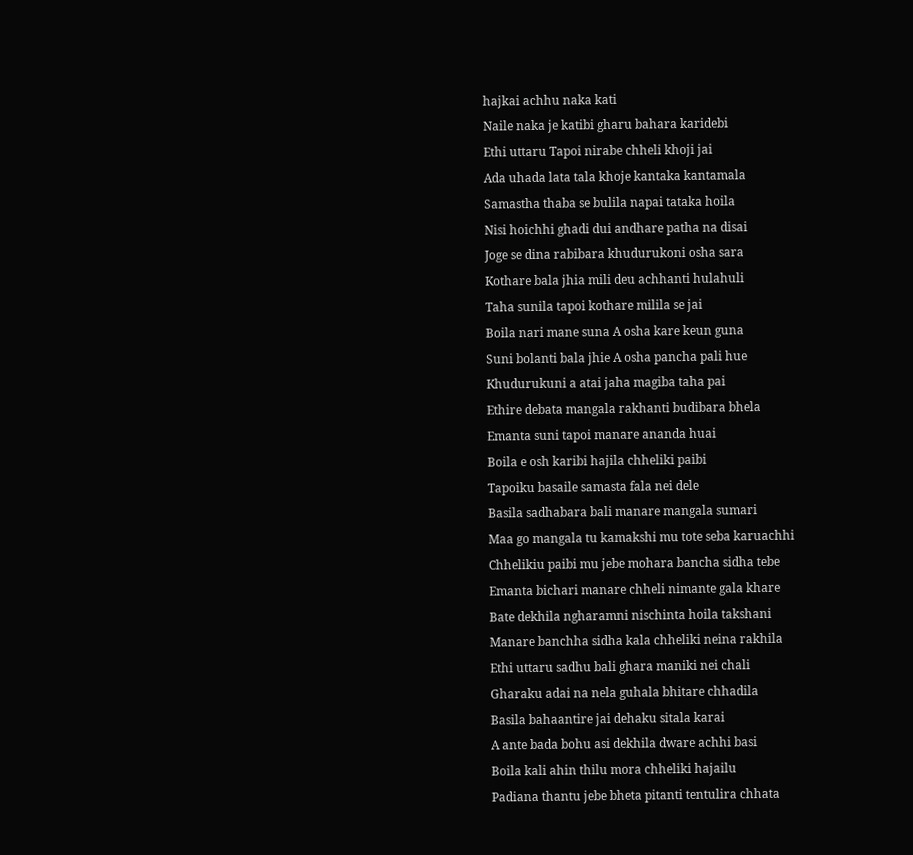hajkai achhu naka kati
Naile naka je katibi gharu bahara karidebi
Ethi uttaru Tapoi nirabe chheli khoji jai
Ada uhada lata tala khoje kantaka kantamala
Samastha thaba se bulila napai tataka hoila
Nisi hoichhi ghadi dui andhare patha na disai
Joge se dina rabibara khudurukoni osha sara
Kothare bala jhia mili deu achhanti hulahuli
Taha sunila tapoi kothare milila se jai
Boila nari mane suna A osha kare keun guna
Suni bolanti bala jhie A osha pancha pali hue
Khudurukuni a atai jaha magiba taha pai
Ethire debata mangala rakhanti budibara bhela
Emanta suni tapoi manare ananda huai
Boila e osh karibi hajila chheliki paibi
Tapoiku basaile samasta fala nei dele
Basila sadhabara bali manare mangala sumari
Maa go mangala tu kamakshi mu tote seba karuachhi
Chhelikiu paibi mu jebe mohara bancha sidha tebe
Emanta bichari manare chheli nimante gala khare
Bate dekhila ngharamni nischinta hoila takshani
Manare banchha sidha kala chheliki neina rakhila
Ethi uttaru sadhu bali ghara maniki nei chali
Gharaku adai na nela guhala bhitare chhadila
Basila bahaantire jai dehaku sitala karai
A ante bada bohu asi dekhila dware achhi basi
Boila kali ahin thilu mora chheliki hajailu
Padiana thantu jebe bheta pitanti tentulira chhata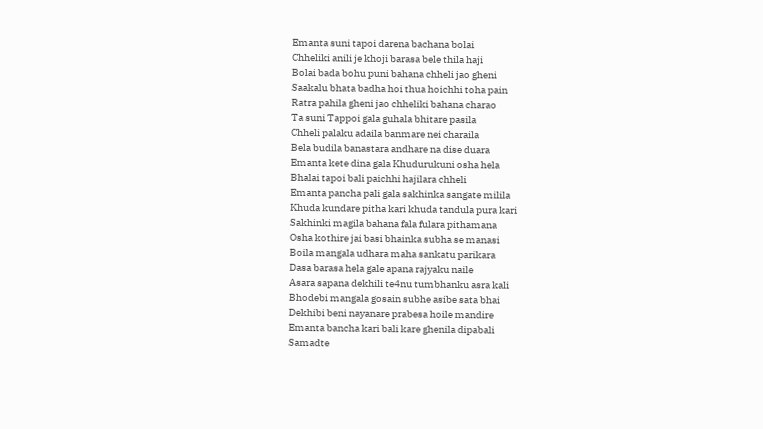Emanta suni tapoi darena bachana bolai
Chheliki anili je khoji barasa bele thila haji
Bolai bada bohu puni bahana chheli jao gheni
Saakalu bhata badha hoi thua hoichhi toha pain
Ratra pahila gheni jao chheliki bahana charao
Ta suni Tappoi gala guhala bhitare pasila
Chheli palaku adaila banmare nei charaila
Bela budila banastara andhare na dise duara
Emanta kete dina gala Khudurukuni osha hela
Bhalai tapoi bali paichhi hajilara chheli
Emanta pancha pali gala sakhinka sangate milila
Khuda kundare pitha kari khuda tandula pura kari
Sakhinki magila bahana fala fulara pithamana
Osha kothire jai basi bhainka subha se manasi
Boila mangala udhara maha sankatu parikara
Dasa barasa hela gale apana rajyaku naile
Asara sapana dekhili te4nu tumbhanku asra kali
Bhodebi mangala gosain subhe asibe sata bhai
Dekhibi beni nayanare prabesa hoile mandire
Emanta bancha kari bali kare ghenila dipabali
Samadte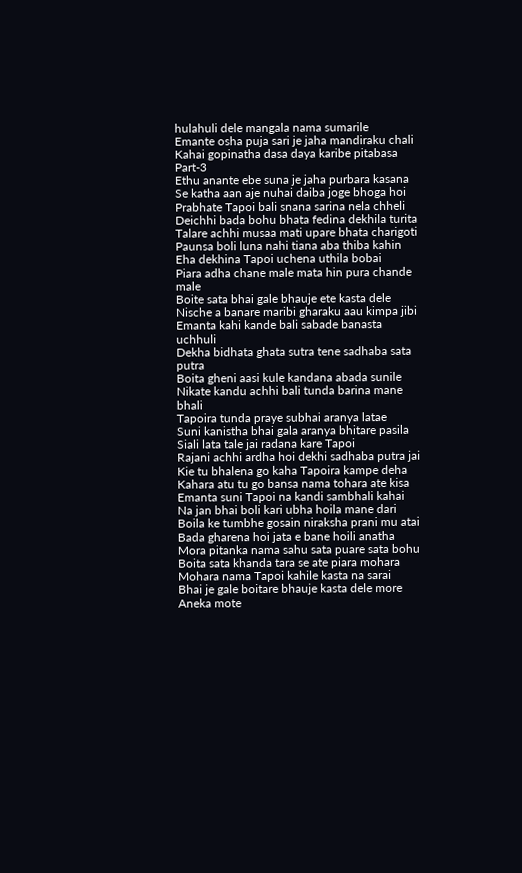hulahuli dele mangala nama sumarile
Emante osha puja sari je jaha mandiraku chali
Kahai gopinatha dasa daya karibe pitabasa
Part-3
Ethu anante ebe suna je jaha purbara kasana
Se katha aan aje nuhai daiba joge bhoga hoi
Prabhate Tapoi bali snana sarina nela chheli
Deichhi bada bohu bhata fedina dekhila turita
Talare achhi musaa mati upare bhata charigoti
Paunsa boli luna nahi tiana aba thiba kahin
Eha dekhina Tapoi uchena uthila bobai
Piara adha chane male mata hin pura chande male
Boite sata bhai gale bhauje ete kasta dele
Nische a banare maribi gharaku aau kimpa jibi
Emanta kahi kande bali sabade banasta uchhuli
Dekha bidhata ghata sutra tene sadhaba sata putra
Boita gheni aasi kule kandana abada sunile
Nikate kandu achhi bali tunda barina mane bhali
Tapoira tunda praye subhai aranya latae
Suni kanistha bhai gala aranya bhitare pasila
Siali lata tale jai radana kare Tapoi
Rajani achhi ardha hoi dekhi sadhaba putra jai
Kie tu bhalena go kaha Tapoira kampe deha
Kahara atu tu go bansa nama tohara ate kisa
Emanta suni Tapoi na kandi sambhali kahai
Na jan bhai boli kari ubha hoila mane dari
Boila ke tumbhe gosain niraksha prani mu atai
Bada gharena hoi jata e bane hoili anatha
Mora pitanka nama sahu sata puare sata bohu
Boita sata khanda tara se ate piara mohara
Mohara nama Tapoi kahile kasta na sarai
Bhai je gale boitare bhauje kasta dele more
Aneka mote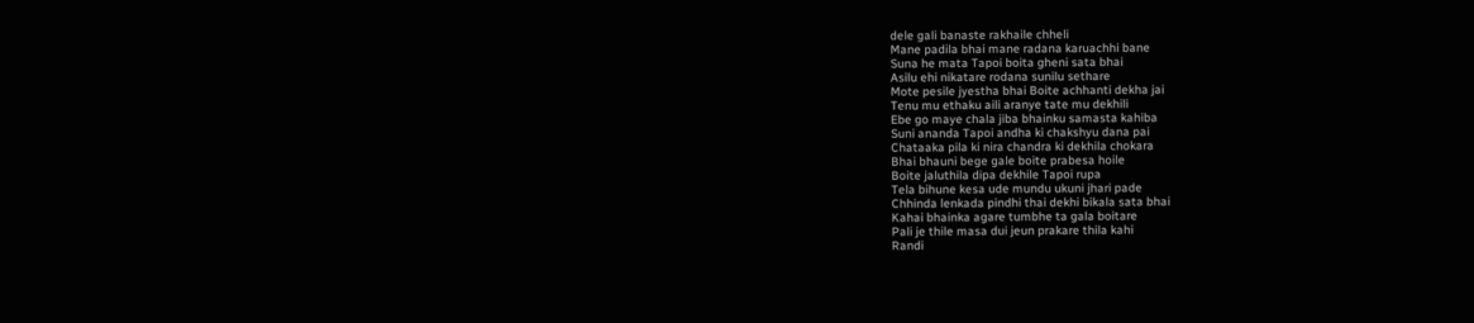dele gali banaste rakhaile chheli
Mane padila bhai mane radana karuachhi bane
Suna he mata Tapoi boita gheni sata bhai
Asilu ehi nikatare rodana sunilu sethare
Mote pesile jyestha bhai Boite achhanti dekha jai
Tenu mu ethaku aili aranye tate mu dekhili
Ebe go maye chala jiba bhainku samasta kahiba
Suni ananda Tapoi andha ki chakshyu dana pai
Chataaka pila ki nira chandra ki dekhila chokara
Bhai bhauni bege gale boite prabesa hoile
Boite jaluthila dipa dekhile Tapoi rupa
Tela bihune kesa ude mundu ukuni jhari pade
Chhinda lenkada pindhi thai dekhi bikala sata bhai
Kahai bhainka agare tumbhe ta gala boitare
Pali je thile masa dui jeun prakare thila kahi
Randi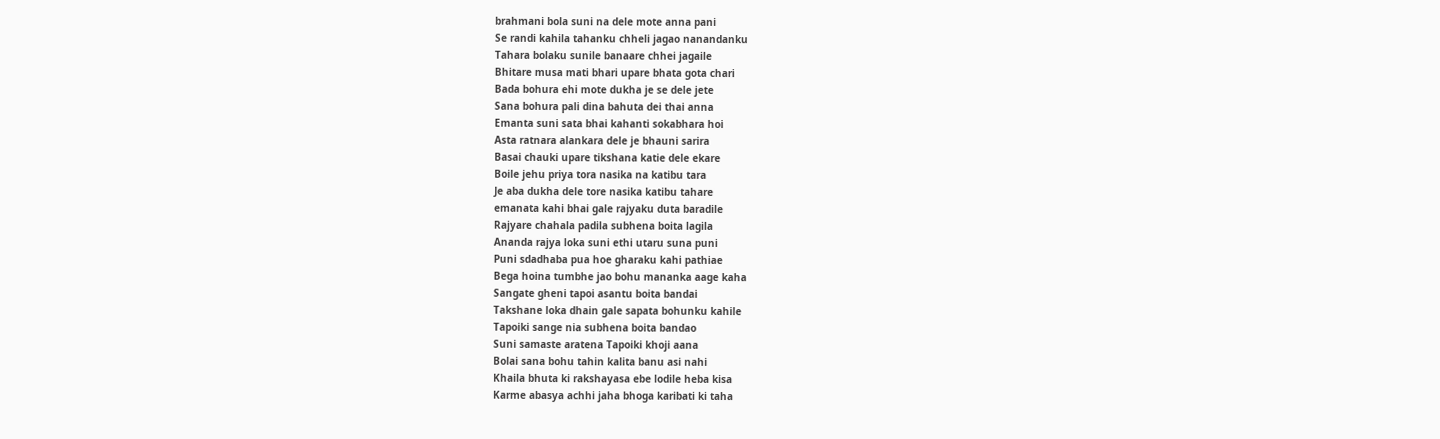brahmani bola suni na dele mote anna pani
Se randi kahila tahanku chheli jagao nanandanku
Tahara bolaku sunile banaare chhei jagaile
Bhitare musa mati bhari upare bhata gota chari
Bada bohura ehi mote dukha je se dele jete
Sana bohura pali dina bahuta dei thai anna
Emanta suni sata bhai kahanti sokabhara hoi
Asta ratnara alankara dele je bhauni sarira
Basai chauki upare tikshana katie dele ekare
Boile jehu priya tora nasika na katibu tara
Je aba dukha dele tore nasika katibu tahare
emanata kahi bhai gale rajyaku duta baradile
Rajyare chahala padila subhena boita lagila
Ananda rajya loka suni ethi utaru suna puni
Puni sdadhaba pua hoe gharaku kahi pathiae
Bega hoina tumbhe jao bohu mananka aage kaha
Sangate gheni tapoi asantu boita bandai
Takshane loka dhain gale sapata bohunku kahile
Tapoiki sange nia subhena boita bandao
Suni samaste aratena Tapoiki khoji aana
Bolai sana bohu tahin kalita banu asi nahi
Khaila bhuta ki rakshayasa ebe lodile heba kisa
Karme abasya achhi jaha bhoga karibati ki taha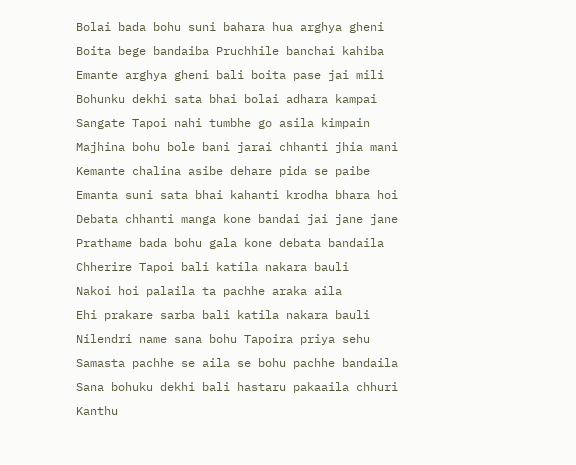Bolai bada bohu suni bahara hua arghya gheni
Boita bege bandaiba Pruchhile banchai kahiba
Emante arghya gheni bali boita pase jai mili
Bohunku dekhi sata bhai bolai adhara kampai
Sangate Tapoi nahi tumbhe go asila kimpain
Majhina bohu bole bani jarai chhanti jhia mani
Kemante chalina asibe dehare pida se paibe
Emanta suni sata bhai kahanti krodha bhara hoi
Debata chhanti manga kone bandai jai jane jane
Prathame bada bohu gala kone debata bandaila
Chherire Tapoi bali katila nakara bauli
Nakoi hoi palaila ta pachhe araka aila
Ehi prakare sarba bali katila nakara bauli
Nilendri name sana bohu Tapoira priya sehu
Samasta pachhe se aila se bohu pachhe bandaila
Sana bohuku dekhi bali hastaru pakaaila chhuri
Kanthu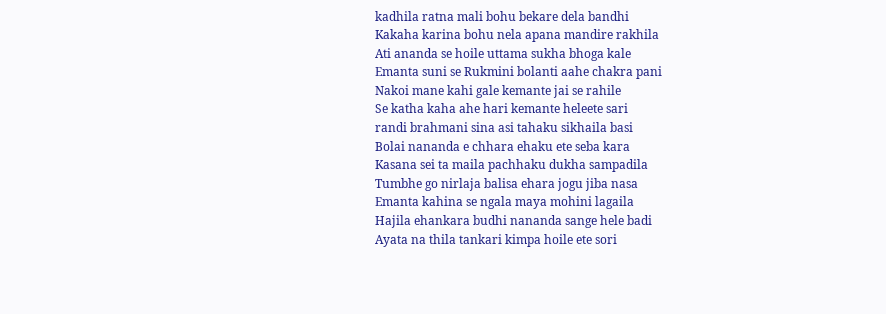kadhila ratna mali bohu bekare dela bandhi
Kakaha karina bohu nela apana mandire rakhila
Ati ananda se hoile uttama sukha bhoga kale
Emanta suni se Rukmini bolanti aahe chakra pani
Nakoi mane kahi gale kemante jai se rahile
Se katha kaha ahe hari kemante heleete sari
randi brahmani sina asi tahaku sikhaila basi
Bolai nananda e chhara ehaku ete seba kara
Kasana sei ta maila pachhaku dukha sampadila
Tumbhe go nirlaja balisa ehara jogu jiba nasa
Emanta kahina se ngala maya mohini lagaila
Hajila ehankara budhi nananda sange hele badi
Ayata na thila tankari kimpa hoile ete sori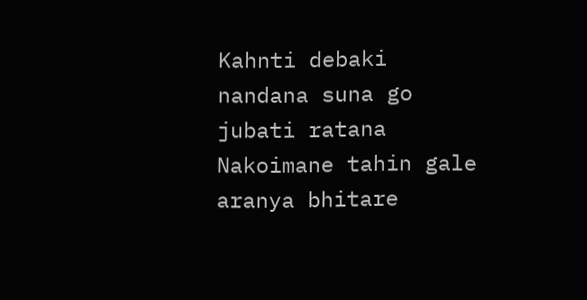Kahnti debaki nandana suna go jubati ratana
Nakoimane tahin gale aranya bhitare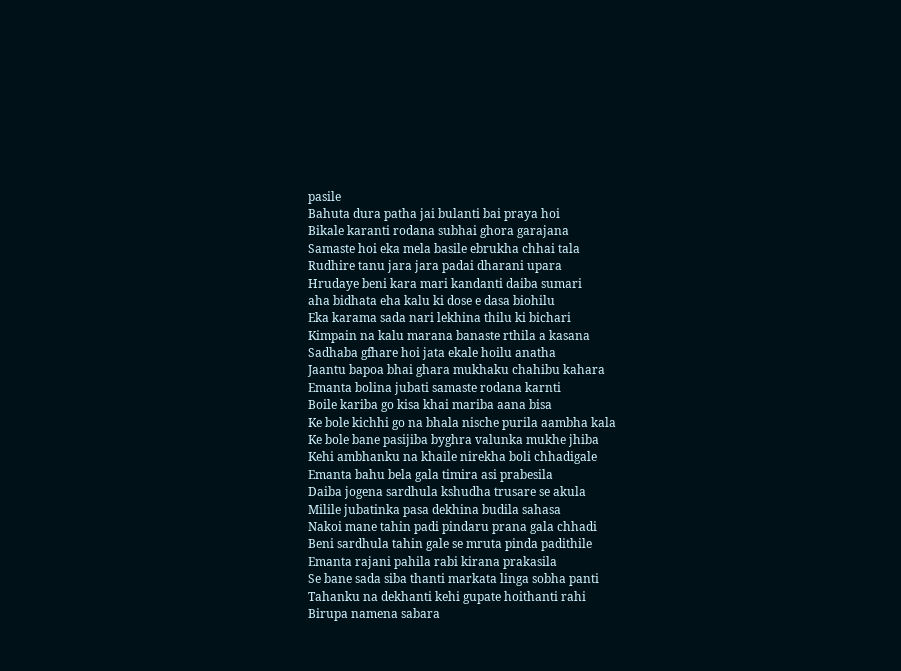pasile
Bahuta dura patha jai bulanti bai praya hoi
Bikale karanti rodana subhai ghora garajana
Samaste hoi eka mela basile ebrukha chhai tala
Rudhire tanu jara jara padai dharani upara
Hrudaye beni kara mari kandanti daiba sumari
aha bidhata eha kalu ki dose e dasa biohilu
Eka karama sada nari lekhina thilu ki bichari
Kimpain na kalu marana banaste rthila a kasana
Sadhaba gfhare hoi jata ekale hoilu anatha
Jaantu bapoa bhai ghara mukhaku chahibu kahara
Emanta bolina jubati samaste rodana karnti
Boile kariba go kisa khai mariba aana bisa
Ke bole kichhi go na bhala nische purila aambha kala
Ke bole bane pasijiba byghra valunka mukhe jhiba
Kehi ambhanku na khaile nirekha boli chhadigale
Emanta bahu bela gala timira asi prabesila
Daiba jogena sardhula kshudha trusare se akula
Milile jubatinka pasa dekhina budila sahasa
Nakoi mane tahin padi pindaru prana gala chhadi
Beni sardhula tahin gale se mruta pinda padithile
Emanta rajani pahila rabi kirana prakasila
Se bane sada siba thanti markata linga sobha panti
Tahanku na dekhanti kehi gupate hoithanti rahi
Birupa namena sabara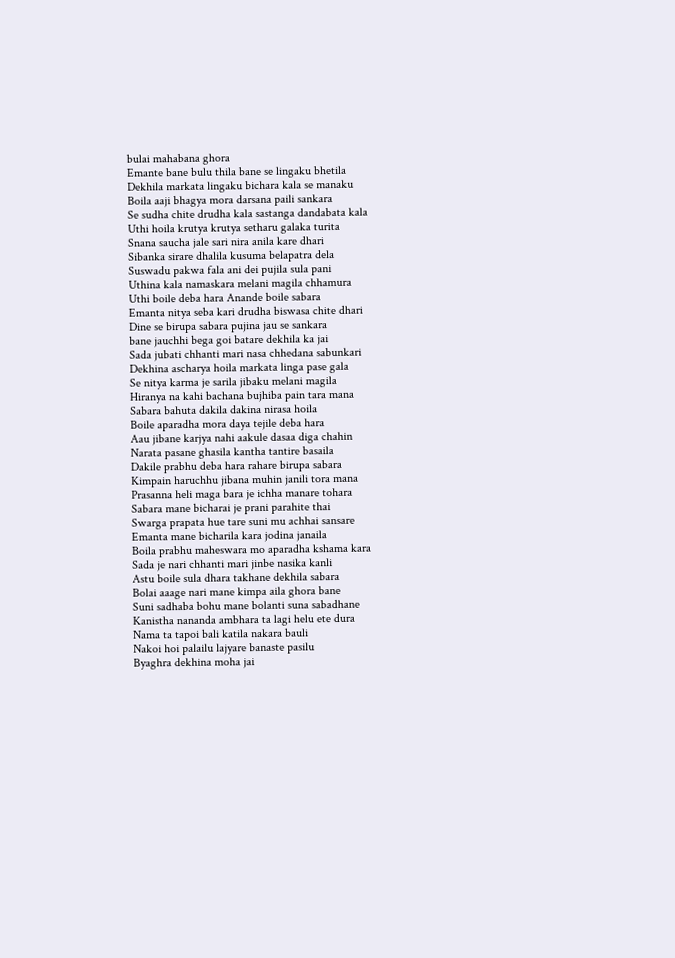bulai mahabana ghora
Emante bane bulu thila bane se lingaku bhetila
Dekhila markata lingaku bichara kala se manaku
Boila aaji bhagya mora darsana paili sankara
Se sudha chite drudha kala sastanga dandabata kala
Uthi hoila krutya krutya setharu galaka turita
Snana saucha jale sari nira anila kare dhari
Sibanka sirare dhalila kusuma belapatra dela
Suswadu pakwa fala ani dei pujila sula pani
Uthina kala namaskara melani magila chhamura
Uthi boile deba hara Anande boile sabara
Emanta nitya seba kari drudha biswasa chite dhari
Dine se birupa sabara pujina jau se sankara
bane jauchhi bega goi batare dekhila ka jai
Sada jubati chhanti mari nasa chhedana sabunkari
Dekhina ascharya hoila markata linga pase gala
Se nitya karma je sarila jibaku melani magila
Hiranya na kahi bachana bujhiba pain tara mana
Sabara bahuta dakila dakina nirasa hoila
Boile aparadha mora daya tejile deba hara
Aau jibane karjya nahi aakule dasaa diga chahin
Narata pasane ghasila kantha tantire basaila
Dakile prabhu deba hara rahare birupa sabara
Kimpain haruchhu jibana muhin janili tora mana
Prasanna heli maga bara je ichha manare tohara
Sabara mane bicharai je prani parahite thai
Swarga prapata hue tare suni mu achhai sansare
Emanta mane bicharila kara jodina janaila
Boila prabhu maheswara mo aparadha kshama kara
Sada je nari chhanti mari jinbe nasika kanli
Astu boile sula dhara takhane dekhila sabara
Bolai aaage nari mane kimpa aila ghora bane
Suni sadhaba bohu mane bolanti suna sabadhane
Kanistha nananda ambhara ta lagi helu ete dura
Nama ta tapoi bali katila nakara bauli
Nakoi hoi palailu lajyare banaste pasilu
Byaghra dekhina moha jai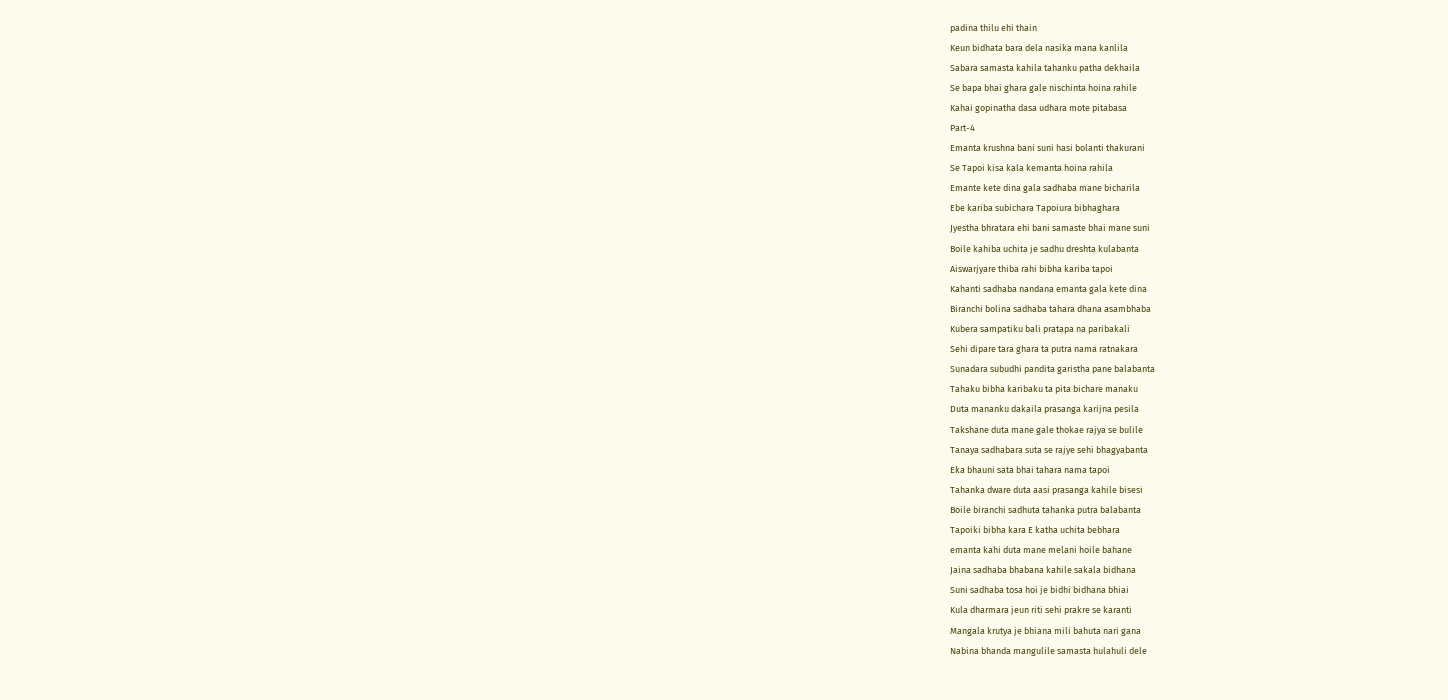padina thilu ehi thain
Keun bidhata bara dela nasika mana kanlila
Sabara samasta kahila tahanku patha dekhaila
Se bapa bhai ghara gale nischinta hoina rahile
Kahai gopinatha dasa udhara mote pitabasa
Part-4
Emanta krushna bani suni hasi bolanti thakurani
Se Tapoi kisa kala kemanta hoina rahila
Emante kete dina gala sadhaba mane bicharila
Ebe kariba subichara Tapoiura bibhaghara
Jyestha bhratara ehi bani samaste bhai mane suni
Boile kahiba uchita je sadhu dreshta kulabanta
Aiswarjyare thiba rahi bibha kariba tapoi
Kahanti sadhaba nandana emanta gala kete dina
Biranchi bolina sadhaba tahara dhana asambhaba
Kubera sampatiku bali pratapa na paribakali
Sehi dipare tara ghara ta putra nama ratnakara
Sunadara subudhi pandita garistha pane balabanta
Tahaku bibha karibaku ta pita bichare manaku
Duta mananku dakaila prasanga karijna pesila
Takshane duta mane gale thokae rajya se bulile
Tanaya sadhabara suta se rajye sehi bhagyabanta
Eka bhauni sata bhai tahara nama tapoi
Tahanka dware duta aasi prasanga kahile bisesi
Boile biranchi sadhuta tahanka putra balabanta
Tapoiki bibha kara E katha uchita bebhara
emanta kahi duta mane melani hoile bahane
Jaina sadhaba bhabana kahile sakala bidhana
Suni sadhaba tosa hoi je bidhi bidhana bhiai
Kula dharmara jeun riti sehi prakre se karanti
Mangala krutya je bhiana mili bahuta nari gana
Nabina bhanda mangulile samasta hulahuli dele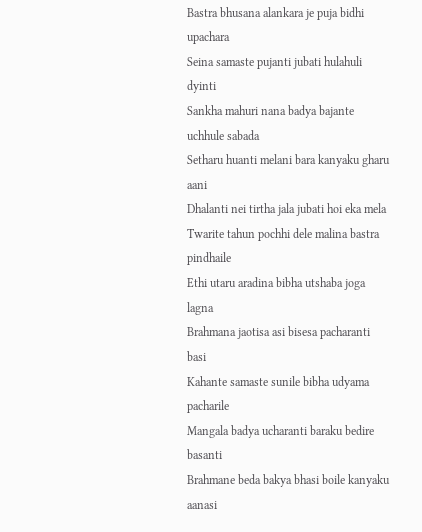Bastra bhusana alankara je puja bidhi upachara
Seina samaste pujanti jubati hulahuli dyinti
Sankha mahuri nana badya bajante uchhule sabada
Setharu huanti melani bara kanyaku gharu aani
Dhalanti nei tirtha jala jubati hoi eka mela
Twarite tahun pochhi dele malina bastra pindhaile
Ethi utaru aradina bibha utshaba joga lagna
Brahmana jaotisa asi bisesa pacharanti basi
Kahante samaste sunile bibha udyama pacharile
Mangala badya ucharanti baraku bedire basanti
Brahmane beda bakya bhasi boile kanyaku aanasi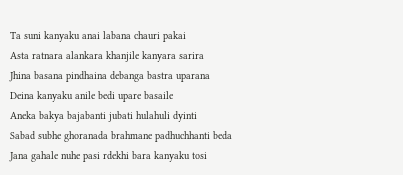Ta suni kanyaku anai labana chauri pakai
Asta ratnara alankara khanjile kanyara sarira
Jhina basana pindhaina debanga bastra uparana
Deina kanyaku anile bedi upare basaile
Aneka bakya bajabanti jubati hulahuli dyinti
Sabad subhe ghoranada brahmane padhuchhanti beda
Jana gahale nuhe pasi rdekhi bara kanyaku tosi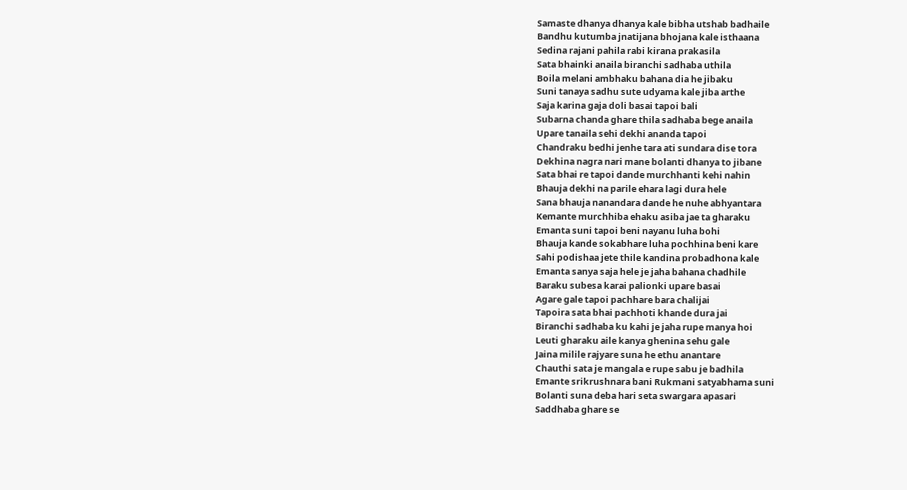Samaste dhanya dhanya kale bibha utshab badhaile
Bandhu kutumba jnatijana bhojana kale isthaana
Sedina rajani pahila rabi kirana prakasila
Sata bhainki anaila biranchi sadhaba uthila
Boila melani ambhaku bahana dia he jibaku
Suni tanaya sadhu sute udyama kale jiba arthe
Saja karina gaja doli basai tapoi bali
Subarna chanda ghare thila sadhaba bege anaila
Upare tanaila sehi dekhi ananda tapoi
Chandraku bedhi jenhe tara ati sundara dise tora
Dekhina nagra nari mane bolanti dhanya to jibane
Sata bhai re tapoi dande murchhanti kehi nahin
Bhauja dekhi na parile ehara lagi dura hele
Sana bhauja nanandara dande he nuhe abhyantara
Kemante murchhiba ehaku asiba jae ta gharaku
Emanta suni tapoi beni nayanu luha bohi
Bhauja kande sokabhare luha pochhina beni kare
Sahi podishaa jete thile kandina probadhona kale
Emanta sanya saja hele je jaha bahana chadhile
Baraku subesa karai palionki upare basai
Agare gale tapoi pachhare bara chalijai
Tapoira sata bhai pachhoti khande dura jai
Biranchi sadhaba ku kahi je jaha rupe manya hoi
Leuti gharaku aile kanya ghenina sehu gale
Jaina milile rajyare suna he ethu anantare
Chauthi sata je mangala e rupe sabu je badhila
Emante srikrushnara bani Rukmani satyabhama suni
Bolanti suna deba hari seta swargara apasari
Saddhaba ghare se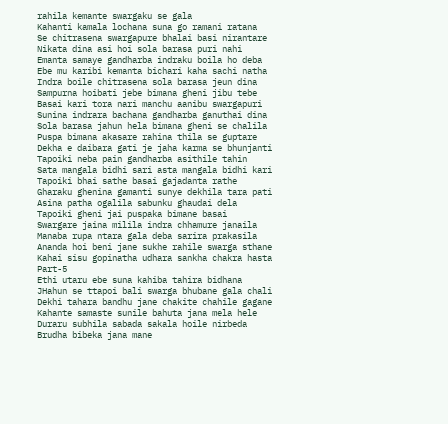rahila kemante swargaku se gala
Kahanti kamala lochana suna go ramani ratana
Se chitrasena swargapure bhalai basi nirantare
Nikata dina asi hoi sola barasa puri nahi
Emanta samaye gandharba indraku boila ho deba
Ebe mu karibi kemanta bichari kaha sachi natha
Indra boile chitrasena sola barasa jeun dina
Sampurna hoibati jebe bimana gheni jibu tebe
Basai kari tora nari manchu aanibu swargapuri
Sunina indrara bachana gandharba ganuthai dina
Sola barasa jahun hela bimana gheni se chalila
Puspa bimana akasare rahina thila se guptare
Dekha e daibara gati je jaha karma se bhunjanti
Tapoiki neba pain gandharba asithile tahin
Sata mangala bidhi sari asta mangala bidhi kari
Tapoiki bhai sathe basai gajadanta rathe
Gharaku ghenina gamanti sunye dekhila tara pati
Asina patha ogalila sabunku ghaudai dela
Tapoiki gheni jai puspaka bimane basai
Swargare jaina milila indra chhamure janaila
Manaba rupa ntara gala deba sarira prakasila
Ananda hoi beni jane sukhe rahile swarga sthane
Kahai sisu gopinatha udhara sankha chakra hasta
Part-5
Ethi utaru ebe suna kahiba tahira bidhana
JHahun se ttapoi bali swarga bhubane gala chali
Dekhi tahara bandhu jane chakite chahile gagane
Kahante samaste sunile bahuta jana mela hele
Duraru subhila sabada sakala hoile nirbeda
Brudha bibeka jana mane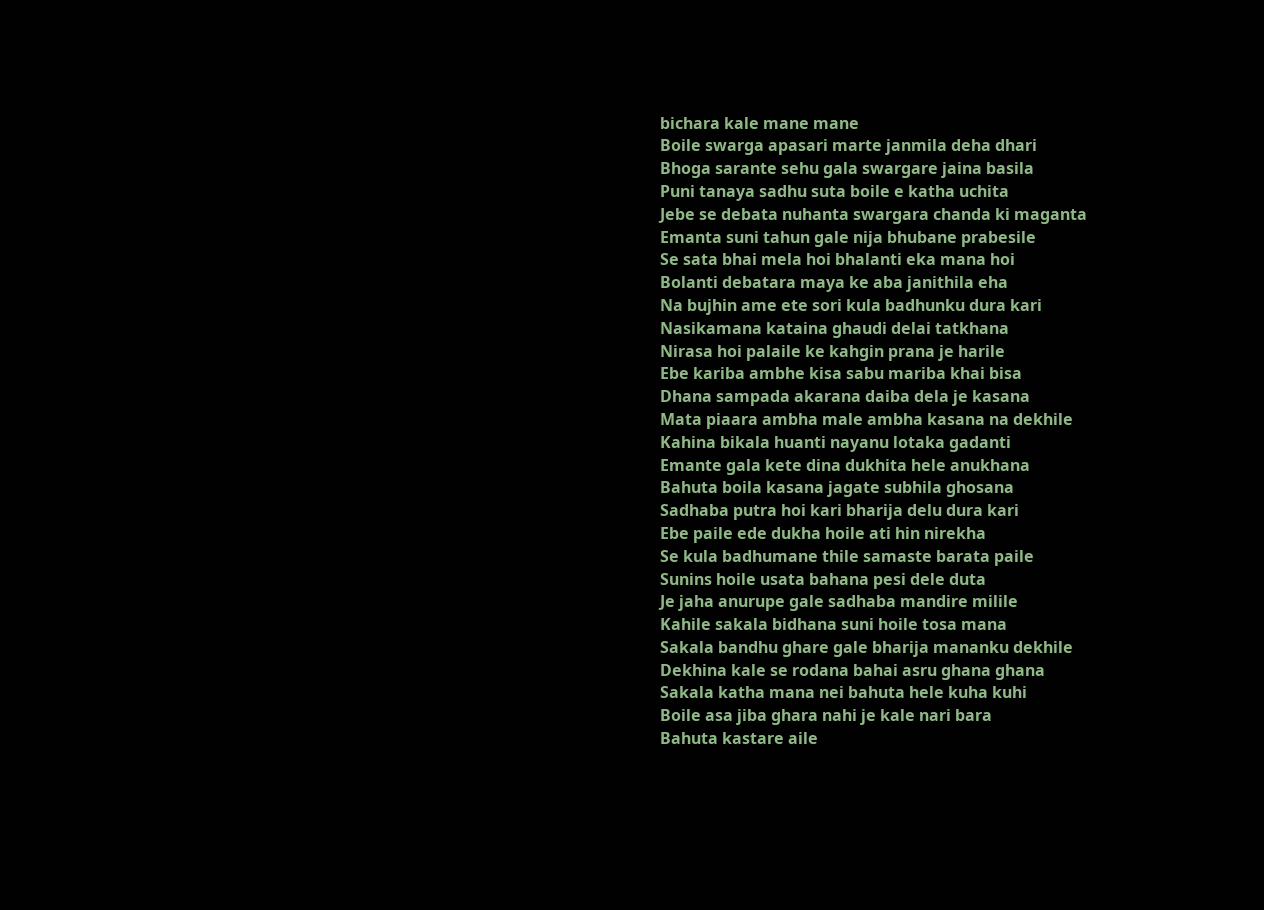bichara kale mane mane
Boile swarga apasari marte janmila deha dhari
Bhoga sarante sehu gala swargare jaina basila
Puni tanaya sadhu suta boile e katha uchita
Jebe se debata nuhanta swargara chanda ki maganta
Emanta suni tahun gale nija bhubane prabesile
Se sata bhai mela hoi bhalanti eka mana hoi
Bolanti debatara maya ke aba janithila eha
Na bujhin ame ete sori kula badhunku dura kari
Nasikamana kataina ghaudi delai tatkhana
Nirasa hoi palaile ke kahgin prana je harile
Ebe kariba ambhe kisa sabu mariba khai bisa
Dhana sampada akarana daiba dela je kasana
Mata piaara ambha male ambha kasana na dekhile
Kahina bikala huanti nayanu lotaka gadanti
Emante gala kete dina dukhita hele anukhana
Bahuta boila kasana jagate subhila ghosana
Sadhaba putra hoi kari bharija delu dura kari
Ebe paile ede dukha hoile ati hin nirekha
Se kula badhumane thile samaste barata paile
Sunins hoile usata bahana pesi dele duta
Je jaha anurupe gale sadhaba mandire milile
Kahile sakala bidhana suni hoile tosa mana
Sakala bandhu ghare gale bharija mananku dekhile
Dekhina kale se rodana bahai asru ghana ghana
Sakala katha mana nei bahuta hele kuha kuhi
Boile asa jiba ghara nahi je kale nari bara
Bahuta kastare aile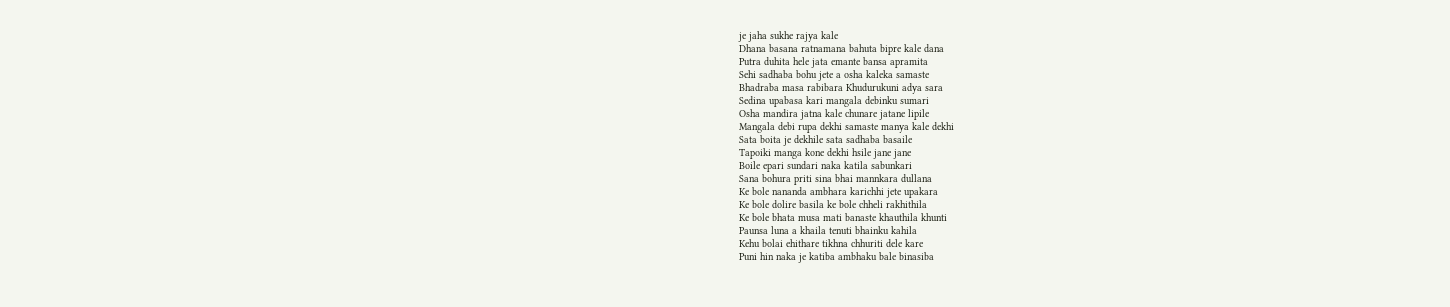je jaha sukhe rajya kale
Dhana basana ratnamana bahuta bipre kale dana
Putra duhita hele jata emante bansa apramita
Sehi sadhaba bohu jete a osha kaleka samaste
Bhadraba masa rabibara Khudurukuni adya sara
Sedina upabasa kari mangala debinku sumari
Osha mandira jatna kale chunare jatane lipile
Mangala debi rupa dekhi samaste manya kale dekhi
Sata boita je dekhile sata sadhaba basaile
Tapoiki manga kone dekhi hsile jane jane
Boile epari sundari naka katila sabunkari
Sana bohura priti sina bhai mannkara dullana
Ke bole nananda ambhara karichhi jete upakara
Ke bole dolire basila ke bole chheli rakhithila
Ke bole bhata musa mati banaste khauthila khunti
Paunsa luna a khaila tenuti bhainku kahila
Kehu bolai ehithare tikhna chhuriti dele kare
Puni hin naka je katiba ambhaku bale binasiba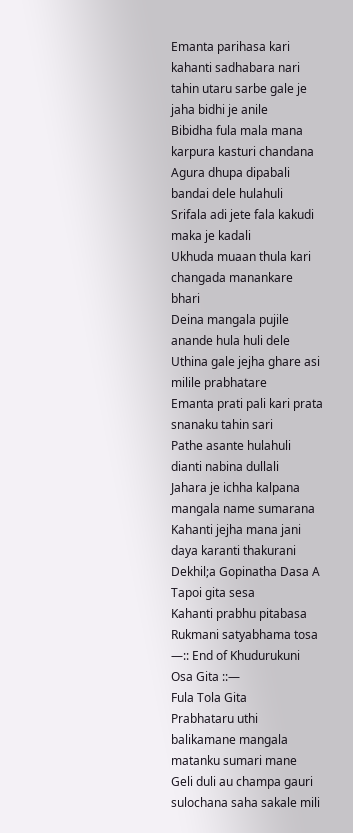Emanta parihasa kari kahanti sadhabara nari
tahin utaru sarbe gale je jaha bidhi je anile
Bibidha fula mala mana karpura kasturi chandana
Agura dhupa dipabali bandai dele hulahuli
Srifala adi jete fala kakudi maka je kadali
Ukhuda muaan thula kari changada manankare bhari
Deina mangala pujile anande hula huli dele
Uthina gale jejha ghare asi milile prabhatare
Emanta prati pali kari prata snanaku tahin sari
Pathe asante hulahuli dianti nabina dullali
Jahara je ichha kalpana mangala name sumarana
Kahanti jejha mana jani daya karanti thakurani
Dekhil;a Gopinatha Dasa A Tapoi gita sesa
Kahanti prabhu pitabasa Rukmani satyabhama tosa
—:: End of Khudurukuni Osa Gita ::—
Fula Tola Gita
Prabhataru uthi balikamane mangala matanku sumari mane
Geli duli au champa gauri sulochana saha sakale mili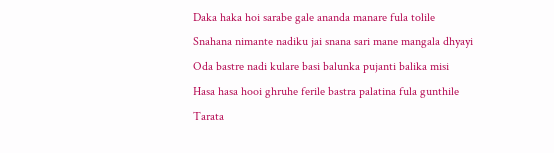Daka haka hoi sarabe gale ananda manare fula tolile
Snahana nimante nadiku jai snana sari mane mangala dhyayi
Oda bastre nadi kulare basi balunka pujanti balika misi
Hasa hasa hooi ghruhe ferile bastra palatina fula gunthile
Tarata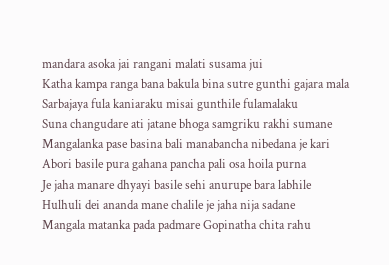mandara asoka jai rangani malati susama jui
Katha kampa ranga bana bakula bina sutre gunthi gajara mala
Sarbajaya fula kaniaraku misai gunthile fulamalaku
Suna changudare ati jatane bhoga samgriku rakhi sumane
Mangalanka pase basina bali manabancha nibedana je kari
Abori basile pura gahana pancha pali osa hoila purna
Je jaha manare dhyayi basile sehi anurupe bara labhile
Hulhuli dei ananda mane chalile je jaha nija sadane
Mangala matanka pada padmare Gopinatha chita rahu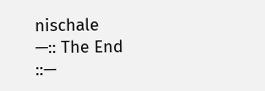nischale
—:: The End ::—